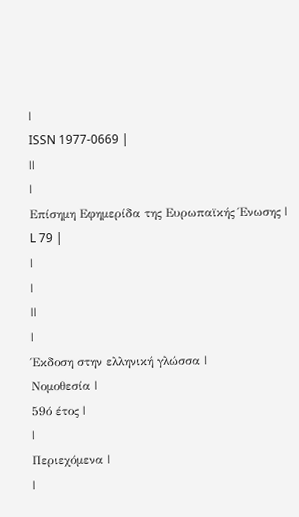|
ISSN 1977-0669 |
||
|
Επίσημη Εφημερίδα της Ευρωπαϊκής Ένωσης |
L 79 |
|
|
||
|
Έκδοση στην ελληνική γλώσσα |
Νομοθεσία |
59ό έτος |
|
Περιεχόμενα |
|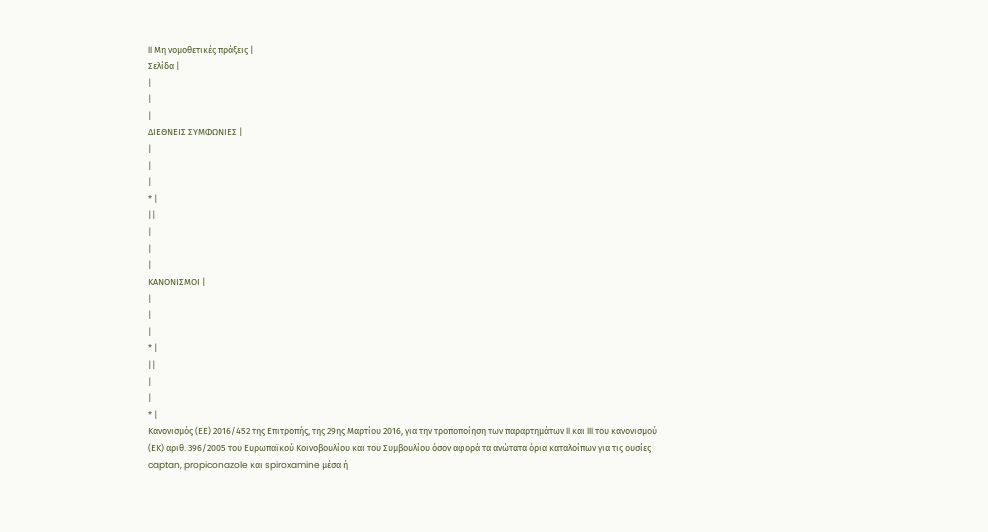II Μη νομοθετικές πράξεις |
Σελίδα |
|
|
|
ΔΙΕΘΝΕΙΣ ΣΥΜΦΩΝΙΕΣ |
|
|
|
* |
||
|
|
|
ΚΑΝΟΝΙΣΜΟΙ |
|
|
|
* |
||
|
|
* |
Κανονισμός (ΕΕ) 2016/452 της Επιτροπής, της 29ης Μαρτίου 2016, για την τροποποίηση των παραρτημάτων II και III του κανονισμού (ΕΚ) αριθ. 396/2005 του Ευρωπαϊκού Κοινοβουλίου και του Συμβουλίου όσον αφορά τα ανώτατα όρια καταλοίπων για τις ουσίες captan, propiconazole και spiroxamine μέσα ή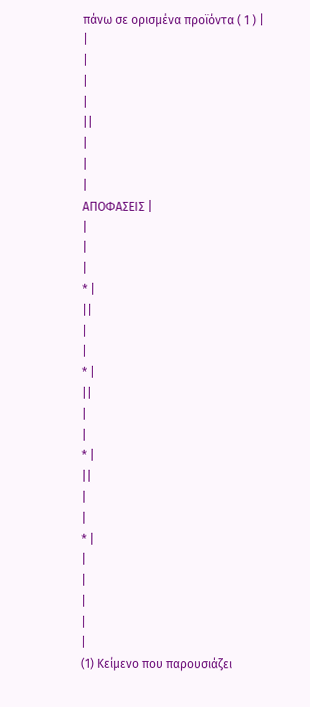πάνω σε ορισμένα προϊόντα ( 1 ) |
|
|
|
|
||
|
|
|
ΑΠΟΦΑΣΕΙΣ |
|
|
|
* |
||
|
|
* |
||
|
|
* |
||
|
|
* |
|
|
|
|
|
(1) Κείμενο που παρουσιάζει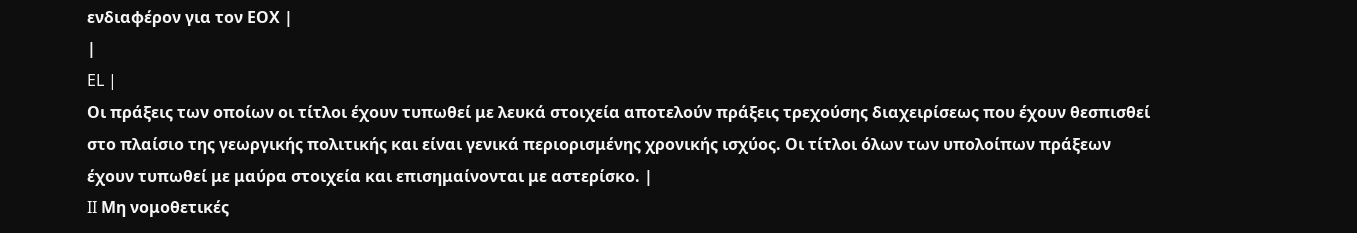ενδιαφέρον για τον ΕΟΧ |
|
EL |
Οι πράξεις των οποίων οι τίτλοι έχουν τυπωθεί με λευκά στοιχεία αποτελούν πράξεις τρεχούσης διαχειρίσεως που έχουν θεσπισθεί στο πλαίσιο της γεωργικής πολιτικής και είναι γενικά περιορισμένης χρονικής ισχύος. Οι τίτλοι όλων των υπολοίπων πράξεων έχουν τυπωθεί με μαύρα στοιχεία και επισημαίνονται με αστερίσκο. |
II Μη νομοθετικές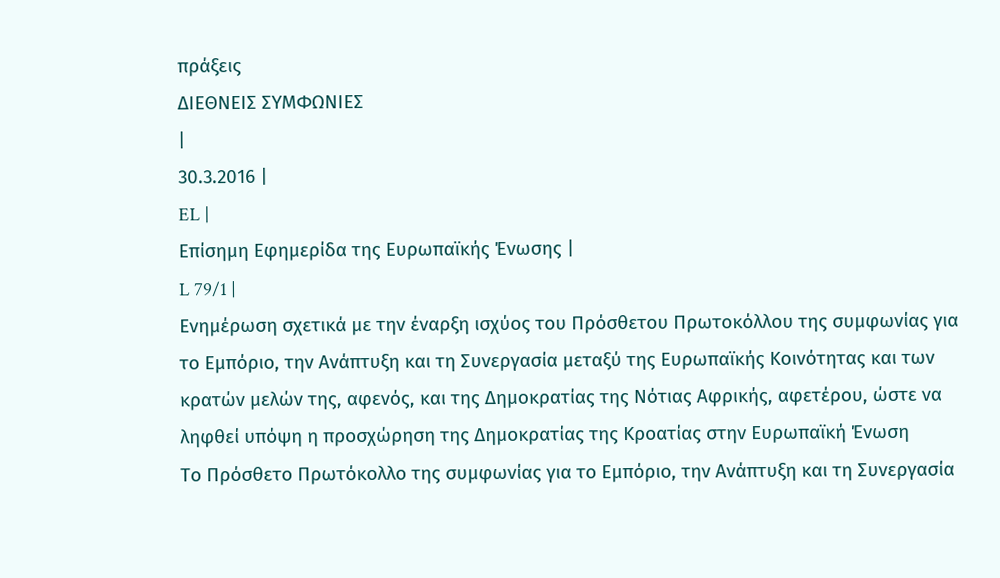πράξεις
ΔΙΕΘΝΕΙΣ ΣΥΜΦΩΝΙΕΣ
|
30.3.2016 |
EL |
Επίσημη Εφημερίδα της Ευρωπαϊκής Ένωσης |
L 79/1 |
Ενημέρωση σχετικά με την έναρξη ισχύος του Πρόσθετου Πρωτοκόλλου της συμφωνίας για το Εμπόριο, την Ανάπτυξη και τη Συνεργασία μεταξύ της Ευρωπαϊκής Κοινότητας και των κρατών μελών της, αφενός, και της Δημοκρατίας της Νότιας Αφρικής, αφετέρου, ώστε να ληφθεί υπόψη η προσχώρηση της Δημοκρατίας της Κροατίας στην Ευρωπαϊκή Ένωση
Το Πρόσθετο Πρωτόκολλο της συμφωνίας για το Εμπόριο, την Ανάπτυξη και τη Συνεργασία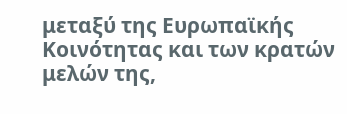μεταξύ της Ευρωπαϊκής Κοινότητας και των κρατών μελών της,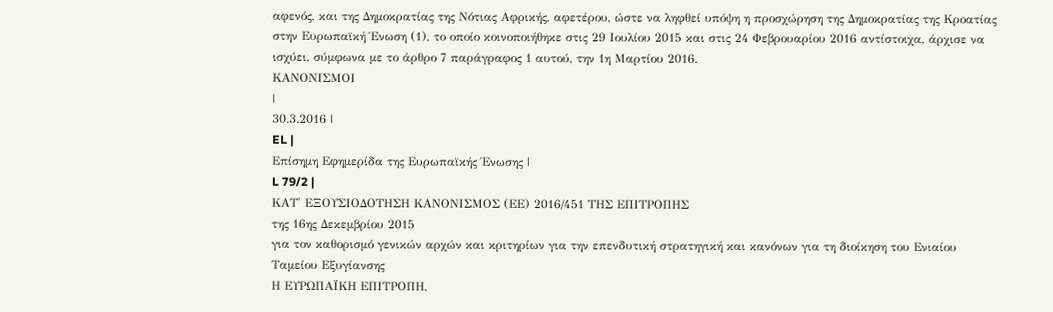αφενός, και της Δημοκρατίας της Νότιας Αφρικής, αφετέρου, ώστε να ληφθεί υπόψη η προσχώρηση της Δημοκρατίας της Κροατίας στην Ευρωπαϊκή Ένωση (1), το οποίο κοινοποιήθηκε στις 29 Ιουλίου 2015 και στις 24 Φεβρουαρίου 2016 αντίστοιχα, άρχισε να ισχύει, σύμφωνα με το άρθρο 7 παράγραφος 1 αυτού, την 1η Μαρτίου 2016.
ΚΑΝΟΝΙΣΜΟΙ
|
30.3.2016 |
EL |
Επίσημη Εφημερίδα της Ευρωπαϊκής Ένωσης |
L 79/2 |
ΚΑΤ' ΕΞΟΥΣΙΟΔΟΤΗΣΗ ΚΑΝΟΝΙΣΜΟΣ (ΕΕ) 2016/451 ΤΗΣ ΕΠΙΤΡΟΠΗΣ
της 16ης Δεκεμβρίου 2015
για τον καθορισμό γενικών αρχών και κριτηρίων για την επενδυτική στρατηγική και κανόνων για τη διοίκηση του Ενιαίου Ταμείου Εξυγίανσης
Η ΕΥΡΩΠΑΪΚΗ ΕΠΙΤΡΟΠΗ,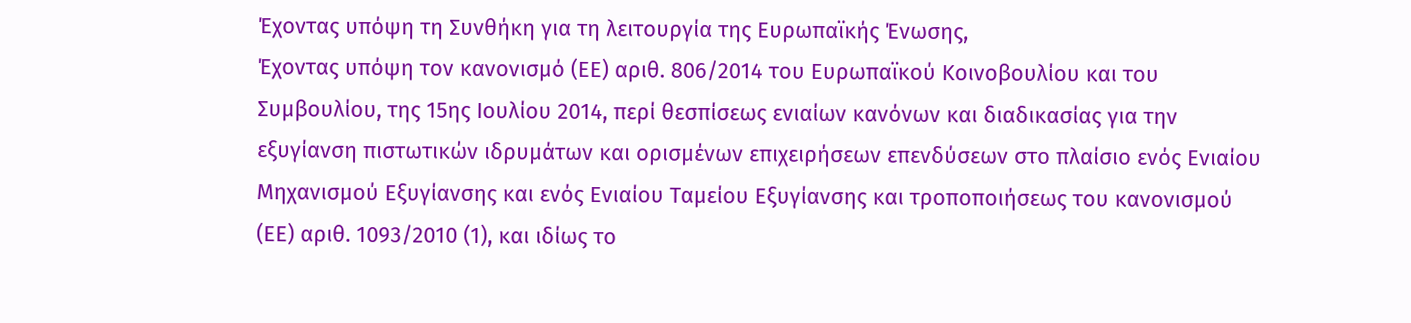Έχοντας υπόψη τη Συνθήκη για τη λειτουργία της Ευρωπαϊκής Ένωσης,
Έχοντας υπόψη τον κανονισμό (ΕΕ) αριθ. 806/2014 του Ευρωπαϊκού Κοινοβουλίου και του Συμβουλίου, της 15ης Ιουλίου 2014, περί θεσπίσεως ενιαίων κανόνων και διαδικασίας για την εξυγίανση πιστωτικών ιδρυμάτων και ορισμένων επιχειρήσεων επενδύσεων στο πλαίσιο ενός Ενιαίου Μηχανισμού Εξυγίανσης και ενός Ενιαίου Ταμείου Εξυγίανσης και τροποποιήσεως του κανονισμού (ΕΕ) αριθ. 1093/2010 (1), και ιδίως το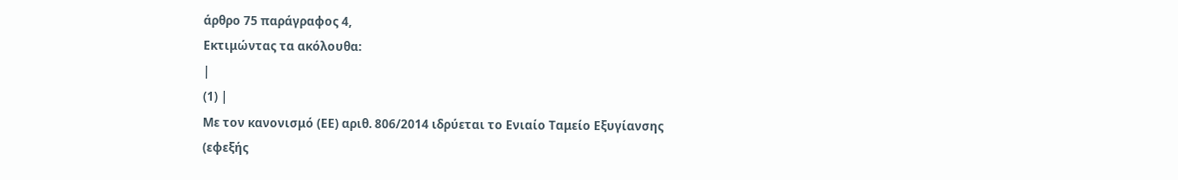άρθρο 75 παράγραφος 4,
Εκτιμώντας τα ακόλουθα:
|
(1) |
Με τον κανονισμό (ΕΕ) αριθ. 806/2014 ιδρύεται το Ενιαίο Ταμείο Εξυγίανσης (εφεξής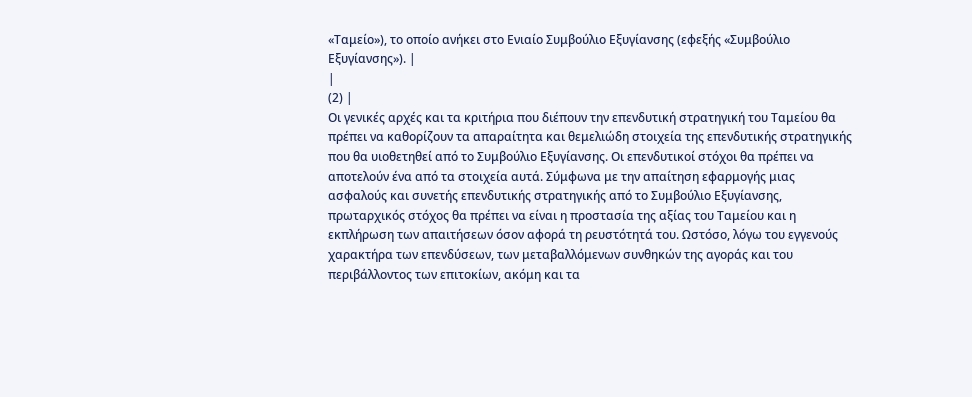«Ταμείο»), το οποίο ανήκει στο Ενιαίο Συμβούλιο Εξυγίανσης (εφεξής «Συμβούλιο Εξυγίανσης»). |
|
(2) |
Οι γενικές αρχές και τα κριτήρια που διέπουν την επενδυτική στρατηγική του Ταμείου θα πρέπει να καθορίζουν τα απαραίτητα και θεμελιώδη στοιχεία της επενδυτικής στρατηγικής που θα υιοθετηθεί από το Συμβούλιο Εξυγίανσης. Οι επενδυτικοί στόχοι θα πρέπει να αποτελούν ένα από τα στοιχεία αυτά. Σύμφωνα με την απαίτηση εφαρμογής μιας ασφαλούς και συνετής επενδυτικής στρατηγικής από το Συμβούλιο Εξυγίανσης, πρωταρχικός στόχος θα πρέπει να είναι η προστασία της αξίας του Ταμείου και η εκπλήρωση των απαιτήσεων όσον αφορά τη ρευστότητά του. Ωστόσο, λόγω του εγγενούς χαρακτήρα των επενδύσεων, των μεταβαλλόμενων συνθηκών της αγοράς και του περιβάλλοντος των επιτοκίων, ακόμη και τα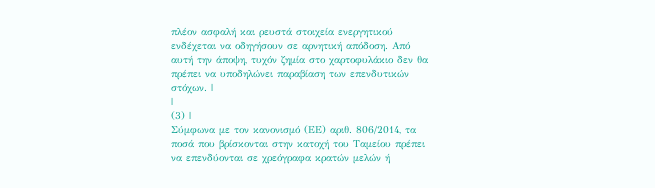πλέον ασφαλή και ρευστά στοιχεία ενεργητικού ενδέχεται να οδηγήσουν σε αρνητική απόδοση. Από αυτή την άποψη, τυχόν ζημία στο χαρτοφυλάκιο δεν θα πρέπει να υποδηλώνει παραβίαση των επενδυτικών στόχων. |
|
(3) |
Σύμφωνα με τον κανονισμό (ΕΕ) αριθ. 806/2014, τα ποσά που βρίσκονται στην κατοχή του Ταμείου πρέπει να επενδύονται σε χρεόγραφα κρατών μελών ή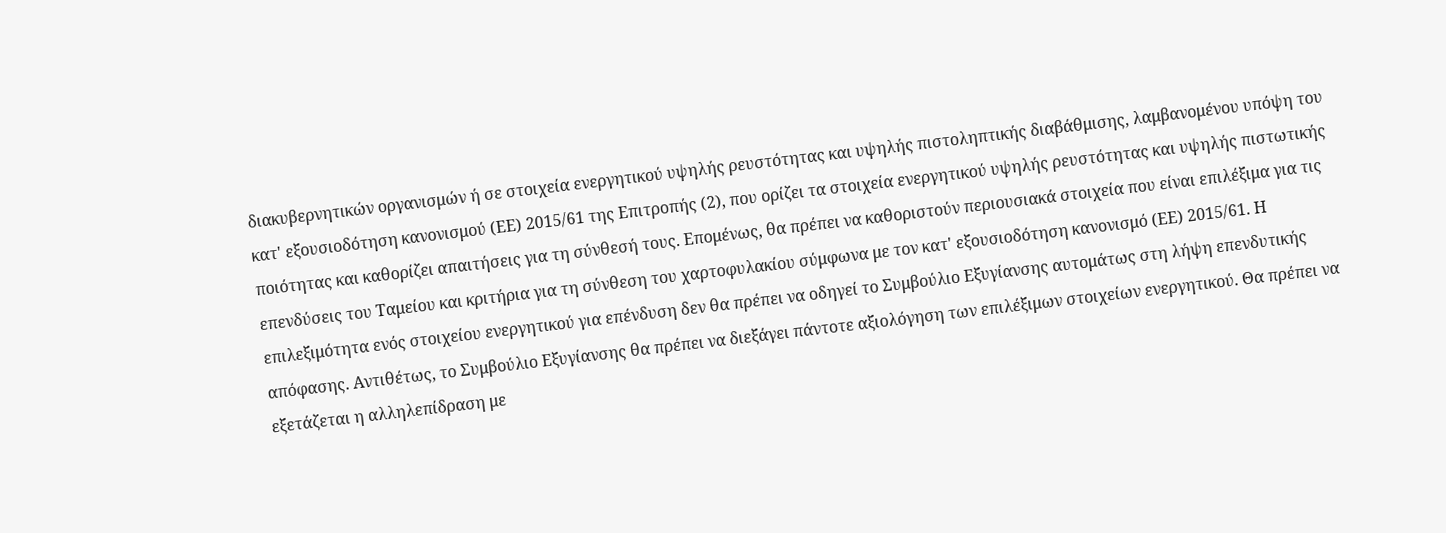διακυβερνητικών οργανισμών ή σε στοιχεία ενεργητικού υψηλής ρευστότητας και υψηλής πιστοληπτικής διαβάθμισης, λαμβανομένου υπόψη του κατ' εξουσιοδότηση κανονισμού (ΕΕ) 2015/61 της Επιτροπής (2), που ορίζει τα στοιχεία ενεργητικού υψηλής ρευστότητας και υψηλής πιστωτικής ποιότητας και καθορίζει απαιτήσεις για τη σύνθεσή τους. Επομένως, θα πρέπει να καθοριστούν περιουσιακά στοιχεία που είναι επιλέξιμα για τις επενδύσεις του Ταμείου και κριτήρια για τη σύνθεση του χαρτοφυλακίου σύμφωνα με τον κατ' εξουσιοδότηση κανονισμό (ΕΕ) 2015/61. Η επιλεξιμότητα ενός στοιχείου ενεργητικού για επένδυση δεν θα πρέπει να οδηγεί το Συμβούλιο Εξυγίανσης αυτομάτως στη λήψη επενδυτικής απόφασης. Αντιθέτως, το Συμβούλιο Εξυγίανσης θα πρέπει να διεξάγει πάντοτε αξιολόγηση των επιλέξιμων στοιχείων ενεργητικού. Θα πρέπει να εξετάζεται η αλληλεπίδραση με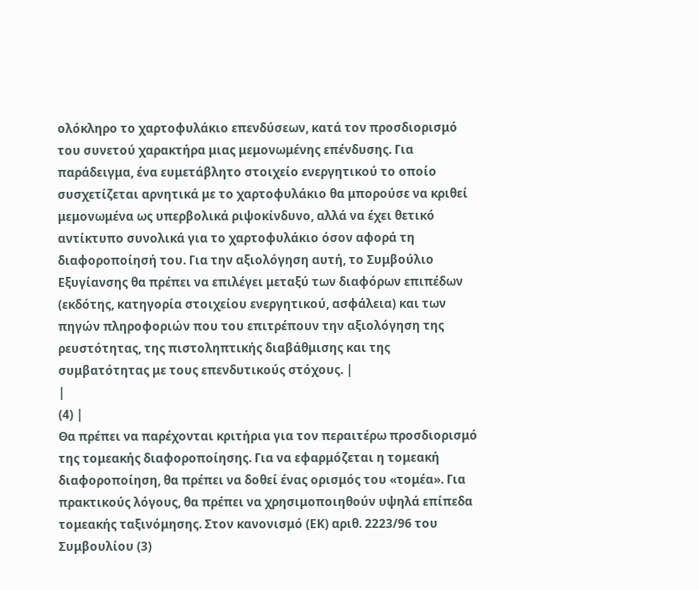ολόκληρο το χαρτοφυλάκιο επενδύσεων, κατά τον προσδιορισμό του συνετού χαρακτήρα μιας μεμονωμένης επένδυσης. Για παράδειγμα, ένα ευμετάβλητο στοιχείο ενεργητικού το οποίο συσχετίζεται αρνητικά με το χαρτοφυλάκιο θα μπορούσε να κριθεί μεμονωμένα ως υπερβολικά ριψοκίνδυνο, αλλά να έχει θετικό αντίκτυπο συνολικά για το χαρτοφυλάκιο όσον αφορά τη διαφοροποίησή του. Για την αξιολόγηση αυτή, το Συμβούλιο Εξυγίανσης θα πρέπει να επιλέγει μεταξύ των διαφόρων επιπέδων (εκδότης, κατηγορία στοιχείου ενεργητικού, ασφάλεια) και των πηγών πληροφοριών που του επιτρέπουν την αξιολόγηση της ρευστότητας, της πιστοληπτικής διαβάθμισης και της συμβατότητας με τους επενδυτικούς στόχους. |
|
(4) |
Θα πρέπει να παρέχονται κριτήρια για τον περαιτέρω προσδιορισμό της τομεακής διαφοροποίησης. Για να εφαρμόζεται η τομεακή διαφοροποίηση, θα πρέπει να δοθεί ένας ορισμός του «τομέα». Για πρακτικούς λόγους, θα πρέπει να χρησιμοποιηθούν υψηλά επίπεδα τομεακής ταξινόμησης. Στον κανονισμό (ΕΚ) αριθ. 2223/96 του Συμβουλίου (3)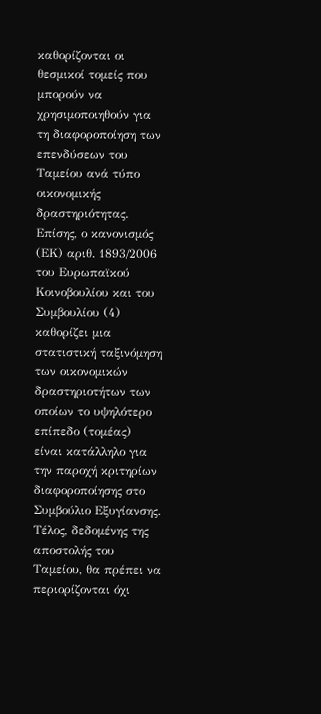καθορίζονται οι θεσμικοί τομείς που μπορούν να χρησιμοποιηθούν για τη διαφοροποίηση των επενδύσεων του Ταμείου ανά τύπο οικονομικής δραστηριότητας. Επίσης, ο κανονισμός (ΕΚ) αριθ. 1893/2006 του Ευρωπαϊκού Κοινοβουλίου και του Συμβουλίου (4) καθορίζει μια στατιστική ταξινόμηση των οικονομικών δραστηριοτήτων των οποίων το υψηλότερο επίπεδο (τομέας) είναι κατάλληλο για την παροχή κριτηρίων διαφοροποίησης στο Συμβούλιο Εξυγίανσης. Τέλος, δεδομένης της αποστολής του Ταμείου, θα πρέπει να περιορίζονται όχι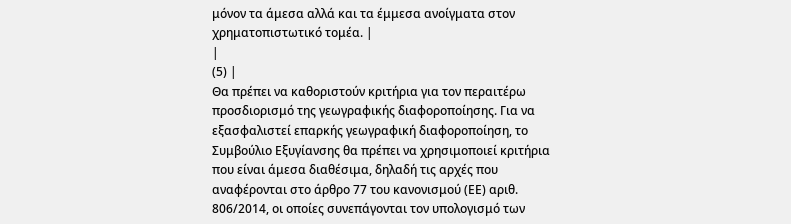μόνον τα άμεσα αλλά και τα έμμεσα ανοίγματα στον χρηματοπιστωτικό τομέα. |
|
(5) |
Θα πρέπει να καθοριστούν κριτήρια για τον περαιτέρω προσδιορισμό της γεωγραφικής διαφοροποίησης. Για να εξασφαλιστεί επαρκής γεωγραφική διαφοροποίηση, το Συμβούλιο Εξυγίανσης θα πρέπει να χρησιμοποιεί κριτήρια που είναι άμεσα διαθέσιμα, δηλαδή τις αρχές που αναφέρονται στο άρθρο 77 του κανονισμού (ΕΕ) αριθ. 806/2014, οι οποίες συνεπάγονται τον υπολογισμό των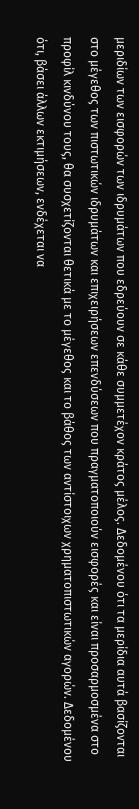μεριδίων των εισφορών των ιδρυμάτων που εδρεύουν σε κάθε συμμετέχον κράτος μέλος. Δεδομένου ότι τα μερίδια αυτά βασίζονται στο μέγεθος των πιστωτικών ιδρυμάτων και επιχειρήσεων επενδύσεων που πραγματοποιούν εισφορές και είναι προσαρμοσμένα στο προφίλ κινδύνου τους, θα συσχετίζονται θετικά με το μέγεθος και το βάθος των αντίστοιχων χρηματοπιστωτικών αγορών. Δεδομένου ότι, βάσει άλλων εκτιμήσεων, ενδέχεται να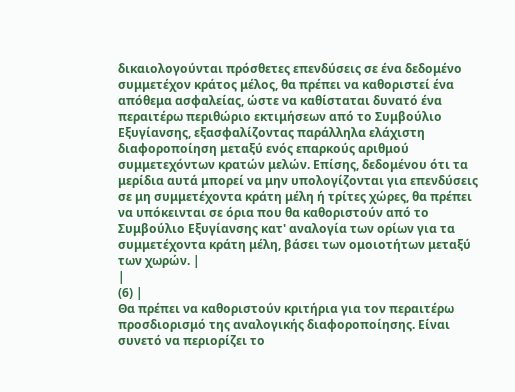δικαιολογούνται πρόσθετες επενδύσεις σε ένα δεδομένο συμμετέχον κράτος μέλος, θα πρέπει να καθοριστεί ένα απόθεμα ασφαλείας, ώστε να καθίσταται δυνατό ένα περαιτέρω περιθώριο εκτιμήσεων από το Συμβούλιο Εξυγίανσης, εξασφαλίζοντας παράλληλα ελάχιστη διαφοροποίηση μεταξύ ενός επαρκούς αριθμού συμμετεχόντων κρατών μελών. Επίσης, δεδομένου ότι τα μερίδια αυτά μπορεί να μην υπολογίζονται για επενδύσεις σε μη συμμετέχοντα κράτη μέλη ή τρίτες χώρες, θα πρέπει να υπόκεινται σε όρια που θα καθοριστούν από το Συμβούλιο Εξυγίανσης κατ' αναλογία των ορίων για τα συμμετέχοντα κράτη μέλη, βάσει των ομοιοτήτων μεταξύ των χωρών. |
|
(6) |
Θα πρέπει να καθοριστούν κριτήρια για τον περαιτέρω προσδιορισμό της αναλογικής διαφοροποίησης. Είναι συνετό να περιορίζει το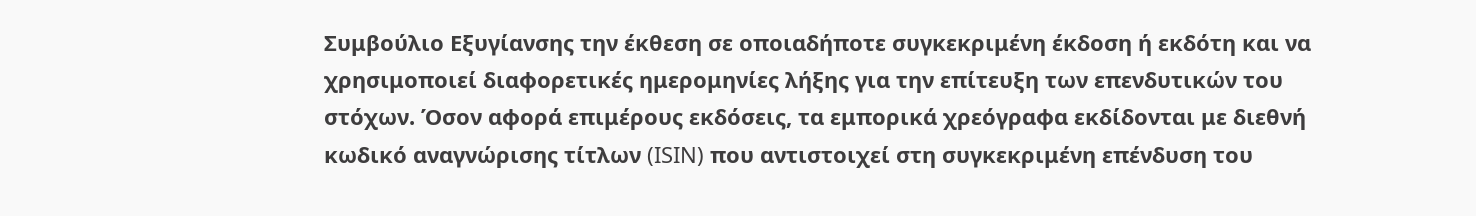Συμβούλιο Εξυγίανσης την έκθεση σε οποιαδήποτε συγκεκριμένη έκδοση ή εκδότη και να χρησιμοποιεί διαφορετικές ημερομηνίες λήξης για την επίτευξη των επενδυτικών του στόχων. Όσον αφορά επιμέρους εκδόσεις, τα εμπορικά χρεόγραφα εκδίδονται με διεθνή κωδικό αναγνώρισης τίτλων (ISIN) που αντιστοιχεί στη συγκεκριμένη επένδυση του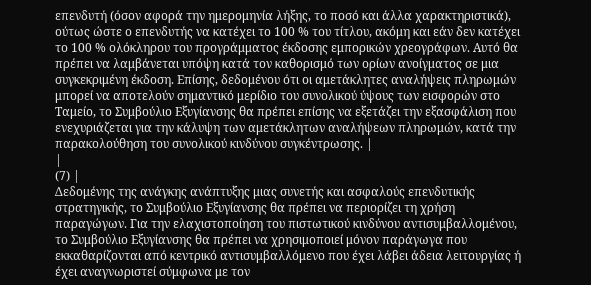επενδυτή (όσον αφορά την ημερομηνία λήξης, το ποσό και άλλα χαρακτηριστικά), ούτως ώστε ο επενδυτής να κατέχει το 100 % του τίτλου, ακόμη και εάν δεν κατέχει το 100 % ολόκληρου του προγράμματος έκδοσης εμπορικών χρεογράφων. Αυτό θα πρέπει να λαμβάνεται υπόψη κατά τον καθορισμό των ορίων ανοίγματος σε μια συγκεκριμένη έκδοση. Επίσης, δεδομένου ότι οι αμετάκλητες αναλήψεις πληρωμών μπορεί να αποτελούν σημαντικό μερίδιο του συνολικού ύψους των εισφορών στο Ταμείο, το Συμβούλιο Εξυγίανσης θα πρέπει επίσης να εξετάζει την εξασφάλιση που ενεχυριάζεται για την κάλυψη των αμετάκλητων αναλήψεων πληρωμών, κατά την παρακολούθηση του συνολικού κινδύνου συγκέντρωσης. |
|
(7) |
Δεδομένης της ανάγκης ανάπτυξης μιας συνετής και ασφαλούς επενδυτικής στρατηγικής, το Συμβούλιο Εξυγίανσης θα πρέπει να περιορίζει τη χρήση παραγώγων. Για την ελαχιστοποίηση του πιστωτικού κινδύνου αντισυμβαλλομένου, το Συμβούλιο Εξυγίανσης θα πρέπει να χρησιμοποιεί μόνον παράγωγα που εκκαθαρίζονται από κεντρικό αντισυμβαλλόμενο που έχει λάβει άδεια λειτουργίας ή έχει αναγνωριστεί σύμφωνα με τον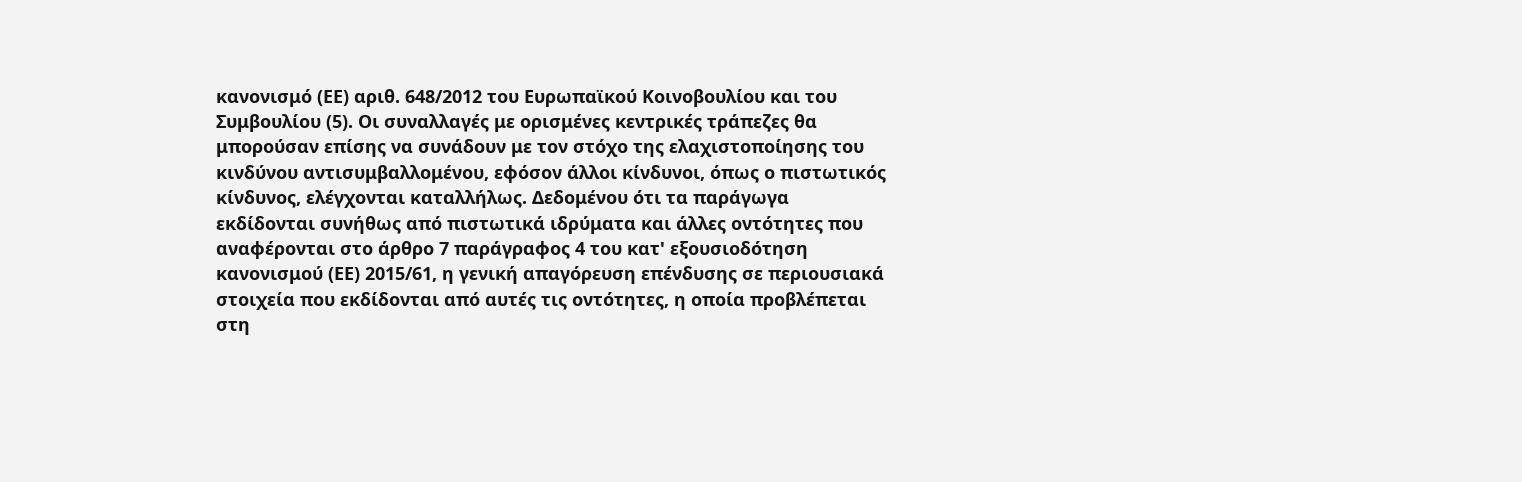κανονισμό (ΕΕ) αριθ. 648/2012 του Ευρωπαϊκού Κοινοβουλίου και του Συμβουλίου (5). Οι συναλλαγές με ορισμένες κεντρικές τράπεζες θα μπορούσαν επίσης να συνάδουν με τον στόχο της ελαχιστοποίησης του κινδύνου αντισυμβαλλομένου, εφόσον άλλοι κίνδυνοι, όπως ο πιστωτικός κίνδυνος, ελέγχονται καταλλήλως. Δεδομένου ότι τα παράγωγα εκδίδονται συνήθως από πιστωτικά ιδρύματα και άλλες οντότητες που αναφέρονται στο άρθρο 7 παράγραφος 4 του κατ' εξουσιοδότηση κανονισμού (ΕΕ) 2015/61, η γενική απαγόρευση επένδυσης σε περιουσιακά στοιχεία που εκδίδονται από αυτές τις οντότητες, η οποία προβλέπεται στη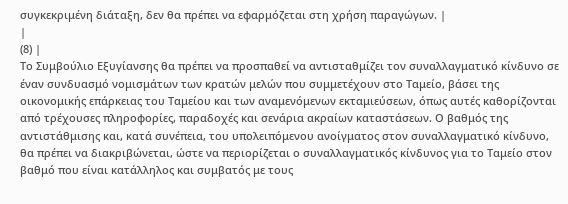συγκεκριμένη διάταξη, δεν θα πρέπει να εφαρμόζεται στη χρήση παραγώγων. |
|
(8) |
Το Συμβούλιο Εξυγίανσης θα πρέπει να προσπαθεί να αντισταθμίζει τον συναλλαγματικό κίνδυνο σε έναν συνδυασμό νομισμάτων των κρατών μελών που συμμετέχουν στο Ταμείο, βάσει της οικονομικής επάρκειας του Ταμείου και των αναμενόμενων εκταμιεύσεων, όπως αυτές καθορίζονται από τρέχουσες πληροφορίες, παραδοχές και σενάρια ακραίων καταστάσεων. Ο βαθμός της αντιστάθμισης και, κατά συνέπεια, του υπολειπόμενου ανοίγματος στον συναλλαγματικό κίνδυνο, θα πρέπει να διακριβώνεται, ώστε να περιορίζεται ο συναλλαγματικός κίνδυνος για το Ταμείο στον βαθμό που είναι κατάλληλος και συμβατός με τους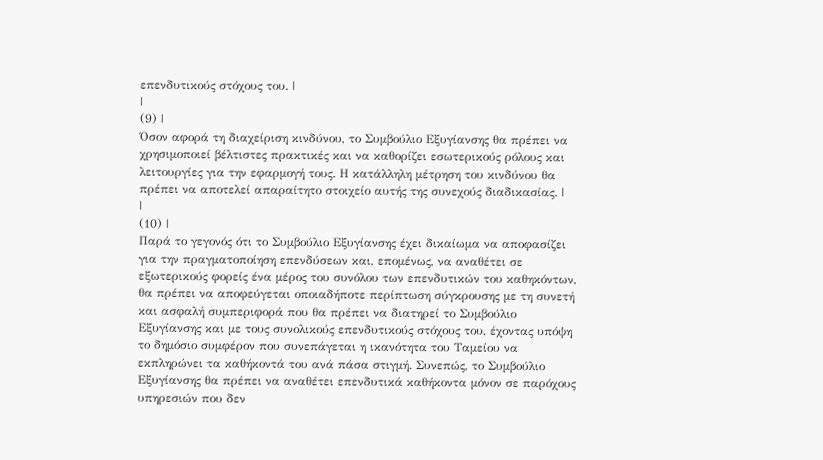επενδυτικούς στόχους του. |
|
(9) |
Όσον αφορά τη διαχείριση κινδύνου, το Συμβούλιο Εξυγίανσης θα πρέπει να χρησιμοποιεί βέλτιστες πρακτικές και να καθορίζει εσωτερικούς ρόλους και λειτουργίες για την εφαρμογή τους. Η κατάλληλη μέτρηση του κινδύνου θα πρέπει να αποτελεί απαραίτητο στοιχείο αυτής της συνεχούς διαδικασίας. |
|
(10) |
Παρά το γεγονός ότι το Συμβούλιο Εξυγίανσης έχει δικαίωμα να αποφασίζει για την πραγματοποίηση επενδύσεων και, επομένως, να αναθέτει σε εξωτερικούς φορείς ένα μέρος του συνόλου των επενδυτικών του καθηκόντων, θα πρέπει να αποφεύγεται οποιαδήποτε περίπτωση σύγκρουσης με τη συνετή και ασφαλή συμπεριφορά που θα πρέπει να διατηρεί το Συμβούλιο Εξυγίανσης και με τους συνολικούς επενδυτικούς στόχους του, έχοντας υπόψη το δημόσιο συμφέρον που συνεπάγεται η ικανότητα του Ταμείου να εκπληρώνει τα καθήκοντά του ανά πάσα στιγμή. Συνεπώς, το Συμβούλιο Εξυγίανσης θα πρέπει να αναθέτει επενδυτικά καθήκοντα μόνον σε παρόχους υπηρεσιών που δεν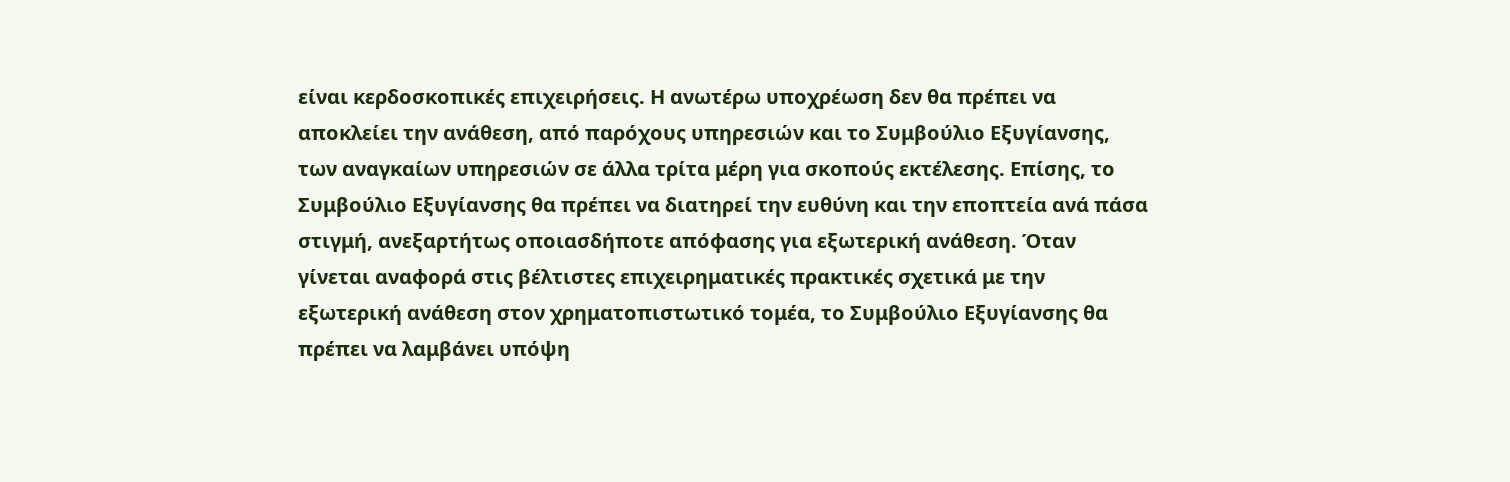είναι κερδοσκοπικές επιχειρήσεις. Η ανωτέρω υποχρέωση δεν θα πρέπει να αποκλείει την ανάθεση, από παρόχους υπηρεσιών και το Συμβούλιο Εξυγίανσης, των αναγκαίων υπηρεσιών σε άλλα τρίτα μέρη για σκοπούς εκτέλεσης. Επίσης, το Συμβούλιο Εξυγίανσης θα πρέπει να διατηρεί την ευθύνη και την εποπτεία ανά πάσα στιγμή, ανεξαρτήτως οποιασδήποτε απόφασης για εξωτερική ανάθεση. Όταν γίνεται αναφορά στις βέλτιστες επιχειρηματικές πρακτικές σχετικά με την εξωτερική ανάθεση στον χρηματοπιστωτικό τομέα, το Συμβούλιο Εξυγίανσης θα πρέπει να λαμβάνει υπόψη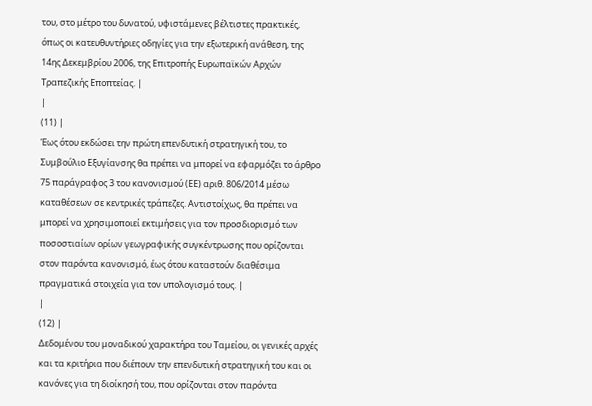του, στο μέτρο του δυνατού, υφιστάμενες βέλτιστες πρακτικές, όπως οι κατευθυντήριες οδηγίες για την εξωτερική ανάθεση, της 14ης Δεκεμβρίου 2006, της Επιτροπής Ευρωπαϊκών Αρχών Τραπεζικής Εποπτείας. |
|
(11) |
Έως ότου εκδώσει την πρώτη επενδυτική στρατηγική του, το Συμβούλιο Εξυγίανσης θα πρέπει να μπορεί να εφαρμόζει το άρθρο 75 παράγραφος 3 του κανονισμού (ΕΕ) αριθ. 806/2014 μέσω καταθέσεων σε κεντρικές τράπεζες. Αντιστοίχως, θα πρέπει να μπορεί να χρησιμοποιεί εκτιμήσεις για τον προσδιορισμό των ποσοστιαίων ορίων γεωγραφικής συγκέντρωσης που ορίζονται στον παρόντα κανονισμό, έως ότου καταστούν διαθέσιμα πραγματικά στοιχεία για τον υπολογισμό τους. |
|
(12) |
Δεδομένου του μοναδικού χαρακτήρα του Ταμείου, οι γενικές αρχές και τα κριτήρια που διέπουν την επενδυτική στρατηγική του και οι κανόνες για τη διοίκησή του, που ορίζονται στον παρόντα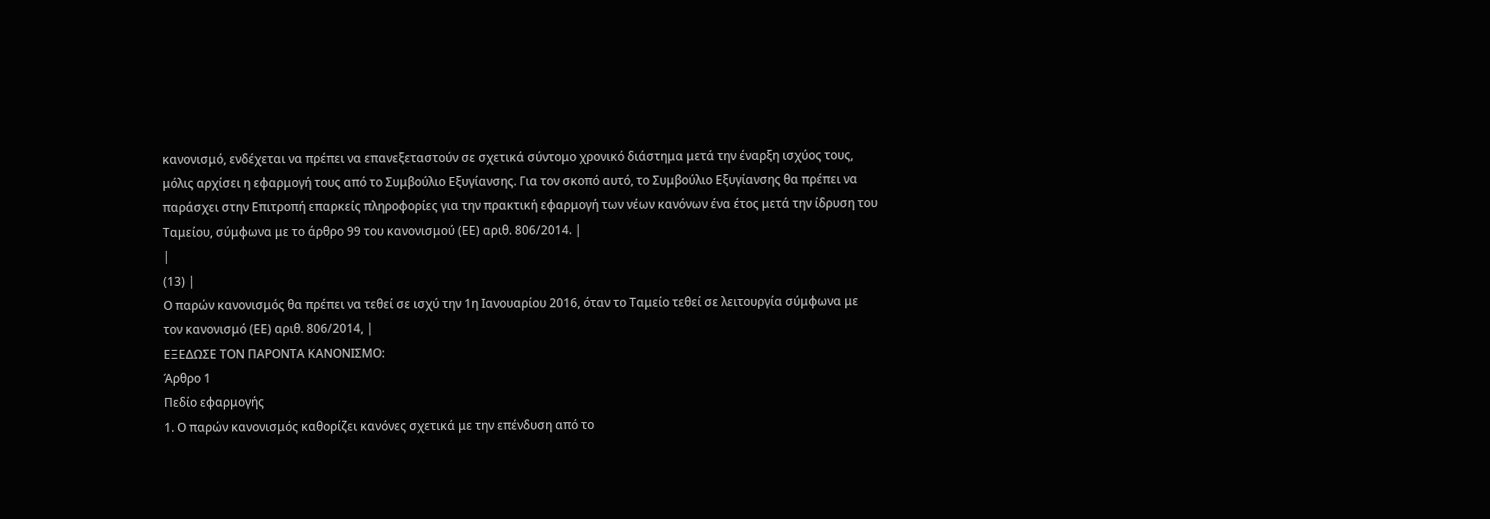κανονισμό, ενδέχεται να πρέπει να επανεξεταστούν σε σχετικά σύντομο χρονικό διάστημα μετά την έναρξη ισχύος τους, μόλις αρχίσει η εφαρμογή τους από το Συμβούλιο Εξυγίανσης. Για τον σκοπό αυτό, το Συμβούλιο Εξυγίανσης θα πρέπει να παράσχει στην Επιτροπή επαρκείς πληροφορίες για την πρακτική εφαρμογή των νέων κανόνων ένα έτος μετά την ίδρυση του Ταμείου, σύμφωνα με το άρθρο 99 του κανονισμού (ΕΕ) αριθ. 806/2014. |
|
(13) |
Ο παρών κανονισμός θα πρέπει να τεθεί σε ισχύ την 1η Ιανουαρίου 2016, όταν το Ταμείο τεθεί σε λειτουργία σύμφωνα με τον κανονισμό (ΕΕ) αριθ. 806/2014, |
ΕΞΕΔΩΣΕ ΤΟΝ ΠΑΡΟΝΤΑ ΚΑΝΟΝΙΣΜΟ:
Άρθρο 1
Πεδίο εφαρμογής
1. Ο παρών κανονισμός καθορίζει κανόνες σχετικά με την επένδυση από το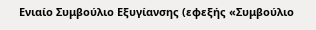Ενιαίο Συμβούλιο Εξυγίανσης (εφεξής «Συμβούλιο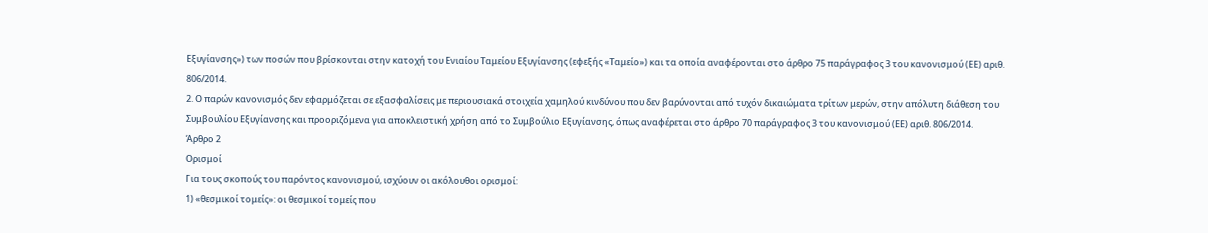Εξυγίανσης») των ποσών που βρίσκονται στην κατοχή του Ενιαίου Ταμείου Εξυγίανσης (εφεξής «Ταμείο») και τα οποία αναφέρονται στο άρθρο 75 παράγραφος 3 του κανονισμού (ΕΕ) αριθ. 806/2014.
2. Ο παρών κανονισμός δεν εφαρμόζεται σε εξασφαλίσεις με περιουσιακά στοιχεία χαμηλού κινδύνου που δεν βαρύνονται από τυχόν δικαιώματα τρίτων μερών, στην απόλυτη διάθεση του Συμβουλίου Εξυγίανσης και προοριζόμενα για αποκλειστική χρήση από το Συμβούλιο Εξυγίανσης, όπως αναφέρεται στο άρθρο 70 παράγραφος 3 του κανονισμού (ΕΕ) αριθ. 806/2014.
Άρθρο 2
Ορισμοί
Για τους σκοπούς του παρόντος κανονισμού, ισχύουν οι ακόλουθοι ορισμοί:
1) «θεσμικοί τομείς»: οι θεσμικοί τομείς που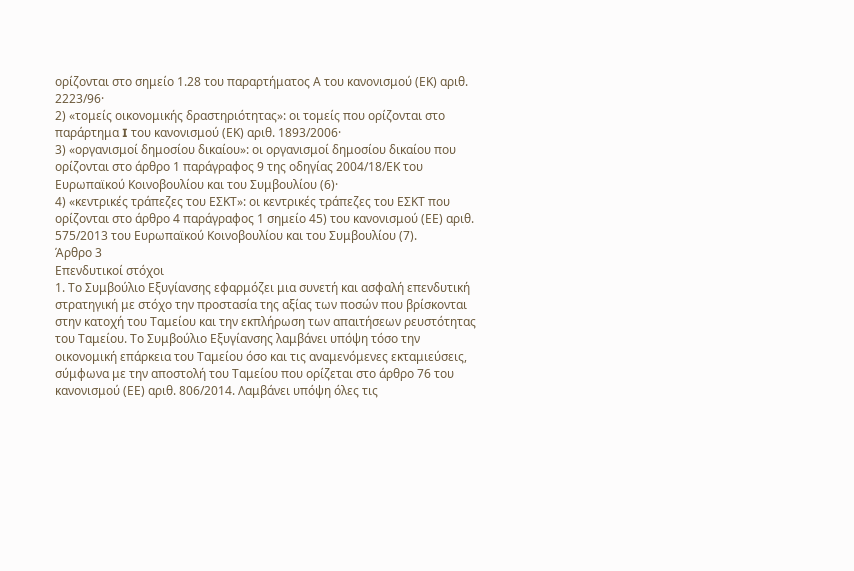ορίζονται στο σημείο 1.28 του παραρτήματος Α του κανονισμού (ΕΚ) αριθ. 2223/96·
2) «τομείς οικονομικής δραστηριότητας»: οι τομείς που ορίζονται στο παράρτημα I του κανονισμού (ΕΚ) αριθ. 1893/2006·
3) «οργανισμοί δημοσίου δικαίου»: οι οργανισμοί δημοσίου δικαίου που ορίζονται στο άρθρο 1 παράγραφος 9 της οδηγίας 2004/18/ΕΚ του Ευρωπαϊκού Κοινοβουλίου και του Συμβουλίου (6)·
4) «κεντρικές τράπεζες του ΕΣΚΤ»: οι κεντρικές τράπεζες του ΕΣΚΤ που ορίζονται στο άρθρο 4 παράγραφος 1 σημείο 45) του κανονισμού (ΕΕ) αριθ. 575/2013 του Ευρωπαϊκού Κοινοβουλίου και του Συμβουλίου (7).
Άρθρο 3
Επενδυτικοί στόχοι
1. Το Συμβούλιο Εξυγίανσης εφαρμόζει μια συνετή και ασφαλή επενδυτική στρατηγική με στόχο την προστασία της αξίας των ποσών που βρίσκονται στην κατοχή του Ταμείου και την εκπλήρωση των απαιτήσεων ρευστότητας του Ταμείου. Το Συμβούλιο Εξυγίανσης λαμβάνει υπόψη τόσο την οικονομική επάρκεια του Ταμείου όσο και τις αναμενόμενες εκταμιεύσεις, σύμφωνα με την αποστολή του Ταμείου που ορίζεται στο άρθρο 76 του κανονισμού (ΕΕ) αριθ. 806/2014. Λαμβάνει υπόψη όλες τις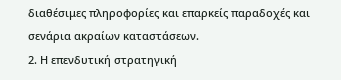διαθέσιμες πληροφορίες και επαρκείς παραδοχές και σενάρια ακραίων καταστάσεων.
2. Η επενδυτική στρατηγική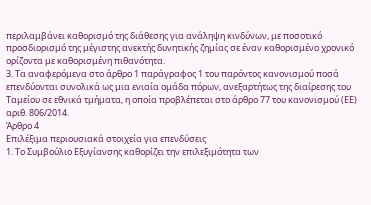περιλαμβάνει καθορισμό της διάθεσης για ανάληψη κινδύνων, με ποσοτικό προσδιορισμό της μέγιστης ανεκτής δυνητικής ζημίας σε έναν καθορισμένο χρονικό ορίζοντα με καθορισμένη πιθανότητα.
3. Τα αναφερόμενα στο άρθρο 1 παράγραφος 1 του παρόντος κανονισμού ποσά επενδύονται συνολικά ως μια ενιαία ομάδα πόρων, ανεξαρτήτως της διαίρεσης του Ταμείου σε εθνικά τμήματα, η οποία προβλέπεται στο άρθρο 77 του κανονισμού (ΕΕ) αριθ. 806/2014.
Άρθρο 4
Επιλέξιμα περιουσιακά στοιχεία για επενδύσεις
1. Το Συμβούλιο Εξυγίανσης καθορίζει την επιλεξιμότητα των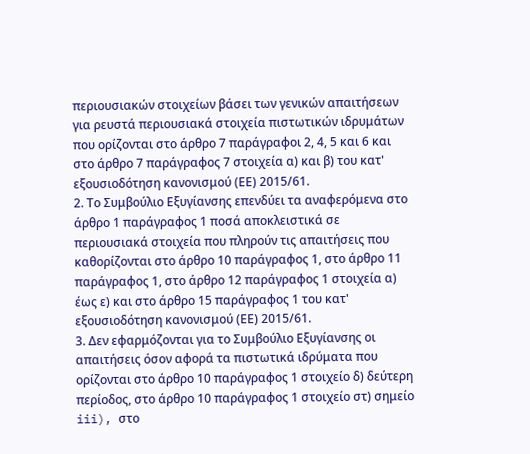περιουσιακών στοιχείων βάσει των γενικών απαιτήσεων για ρευστά περιουσιακά στοιχεία πιστωτικών ιδρυμάτων που ορίζονται στο άρθρο 7 παράγραφοι 2, 4, 5 και 6 και στο άρθρο 7 παράγραφος 7 στοιχεία α) και β) του κατ' εξουσιοδότηση κανονισμού (ΕΕ) 2015/61.
2. Το Συμβούλιο Εξυγίανσης επενδύει τα αναφερόμενα στο άρθρο 1 παράγραφος 1 ποσά αποκλειστικά σε περιουσιακά στοιχεία που πληρούν τις απαιτήσεις που καθορίζονται στο άρθρο 10 παράγραφος 1, στο άρθρο 11 παράγραφος 1, στο άρθρο 12 παράγραφος 1 στοιχεία α) έως ε) και στο άρθρο 15 παράγραφος 1 του κατ' εξουσιοδότηση κανονισμού (ΕΕ) 2015/61.
3. Δεν εφαρμόζονται για το Συμβούλιο Εξυγίανσης οι απαιτήσεις όσον αφορά τα πιστωτικά ιδρύματα που ορίζονται στο άρθρο 10 παράγραφος 1 στοιχείο δ) δεύτερη περίοδος, στο άρθρο 10 παράγραφος 1 στοιχείο στ) σημείο iii), στο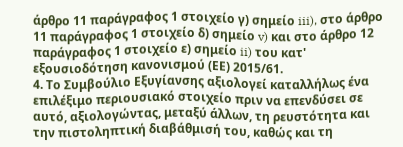άρθρο 11 παράγραφος 1 στοιχείο γ) σημείο iii), στο άρθρο 11 παράγραφος 1 στοιχείο δ) σημείο v) και στο άρθρο 12 παράγραφος 1 στοιχείο ε) σημείο ii) του κατ' εξουσιοδότηση κανονισμού (ΕΕ) 2015/61.
4. Το Συμβούλιο Εξυγίανσης αξιολογεί καταλλήλως ένα επιλέξιμο περιουσιακό στοιχείο πριν να επενδύσει σε αυτό, αξιολογώντας, μεταξύ άλλων, τη ρευστότητα και την πιστοληπτική διαβάθμισή του, καθώς και τη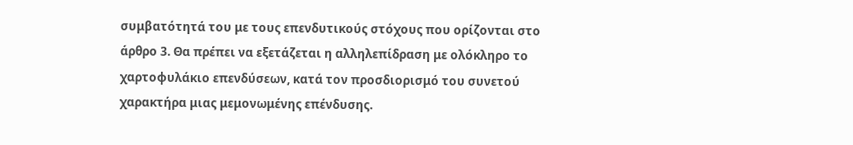συμβατότητά του με τους επενδυτικούς στόχους που ορίζονται στο άρθρο 3. Θα πρέπει να εξετάζεται η αλληλεπίδραση με ολόκληρο το χαρτοφυλάκιο επενδύσεων, κατά τον προσδιορισμό του συνετού χαρακτήρα μιας μεμονωμένης επένδυσης.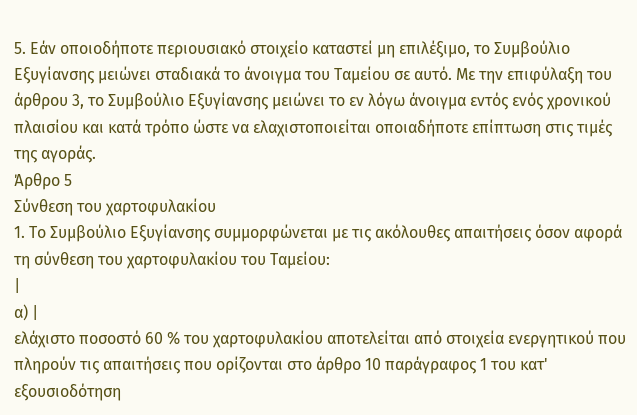5. Εάν οποιοδήποτε περιουσιακό στοιχείο καταστεί μη επιλέξιμο, το Συμβούλιο Εξυγίανσης μειώνει σταδιακά το άνοιγμα του Ταμείου σε αυτό. Με την επιφύλαξη του άρθρου 3, το Συμβούλιο Εξυγίανσης μειώνει το εν λόγω άνοιγμα εντός ενός χρονικού πλαισίου και κατά τρόπο ώστε να ελαχιστοποιείται οποιαδήποτε επίπτωση στις τιμές της αγοράς.
Άρθρο 5
Σύνθεση του χαρτοφυλακίου
1. Το Συμβούλιο Εξυγίανσης συμμορφώνεται με τις ακόλουθες απαιτήσεις όσον αφορά τη σύνθεση του χαρτοφυλακίου του Ταμείου:
|
α) |
ελάχιστο ποσοστό 60 % του χαρτοφυλακίου αποτελείται από στοιχεία ενεργητικού που πληρούν τις απαιτήσεις που ορίζονται στο άρθρο 10 παράγραφος 1 του κατ' εξουσιοδότηση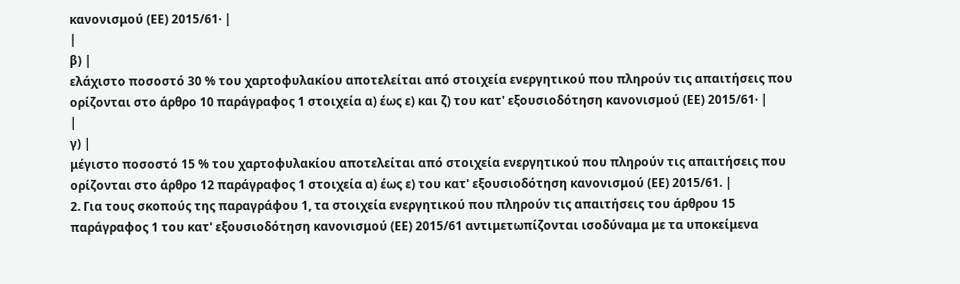κανονισμού (ΕΕ) 2015/61· |
|
β) |
ελάχιστο ποσοστό 30 % του χαρτοφυλακίου αποτελείται από στοιχεία ενεργητικού που πληρούν τις απαιτήσεις που ορίζονται στο άρθρο 10 παράγραφος 1 στοιχεία α) έως ε) και ζ) του κατ' εξουσιοδότηση κανονισμού (ΕΕ) 2015/61· |
|
γ) |
μέγιστο ποσοστό 15 % του χαρτοφυλακίου αποτελείται από στοιχεία ενεργητικού που πληρούν τις απαιτήσεις που ορίζονται στο άρθρο 12 παράγραφος 1 στοιχεία α) έως ε) του κατ' εξουσιοδότηση κανονισμού (ΕΕ) 2015/61. |
2. Για τους σκοπούς της παραγράφου 1, τα στοιχεία ενεργητικού που πληρούν τις απαιτήσεις του άρθρου 15 παράγραφος 1 του κατ' εξουσιοδότηση κανονισμού (ΕΕ) 2015/61 αντιμετωπίζονται ισοδύναμα με τα υποκείμενα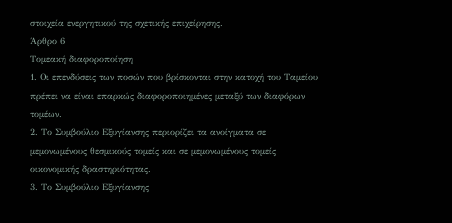στοιχεία ενεργητικού της σχετικής επιχείρησης.
Άρθρο 6
Τομεακή διαφοροποίηση
1. Οι επενδύσεις των ποσών που βρίσκονται στην κατοχή του Ταμείου πρέπει να είναι επαρκώς διαφοροποιημένες μεταξύ των διαφόρων τομέων.
2. Το Συμβούλιο Εξυγίανσης περιορίζει τα ανοίγματα σε μεμονωμένους θεσμικούς τομείς και σε μεμονωμένους τομείς οικονομικής δραστηριότητας.
3. Το Συμβούλιο Εξυγίανσης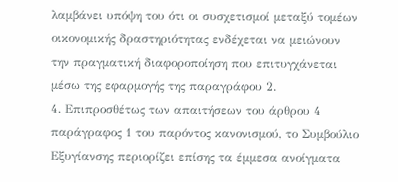λαμβάνει υπόψη του ότι οι συσχετισμοί μεταξύ τομέων οικονομικής δραστηριότητας ενδέχεται να μειώνουν την πραγματική διαφοροποίηση που επιτυγχάνεται μέσω της εφαρμογής της παραγράφου 2.
4. Επιπροσθέτως των απαιτήσεων του άρθρου 4 παράγραφος 1 του παρόντος κανονισμού, το Συμβούλιο Εξυγίανσης περιορίζει επίσης τα έμμεσα ανοίγματα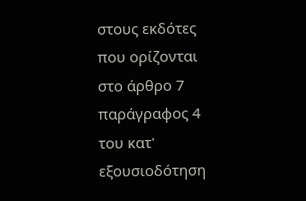στους εκδότες που ορίζονται στο άρθρο 7 παράγραφος 4 του κατ' εξουσιοδότηση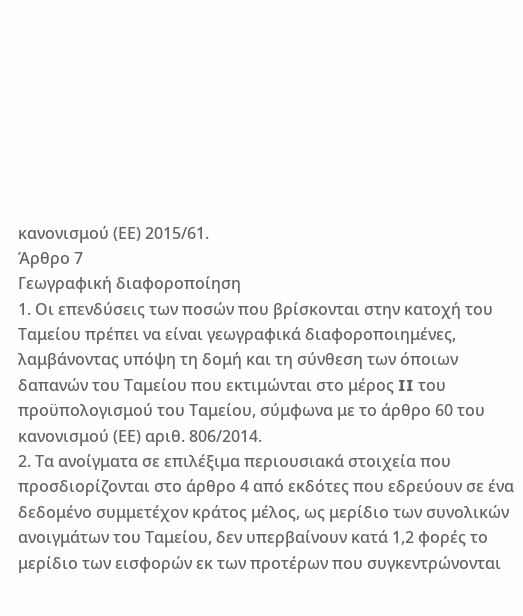κανονισμού (ΕΕ) 2015/61.
Άρθρο 7
Γεωγραφική διαφοροποίηση
1. Οι επενδύσεις των ποσών που βρίσκονται στην κατοχή του Ταμείου πρέπει να είναι γεωγραφικά διαφοροποιημένες, λαμβάνοντας υπόψη τη δομή και τη σύνθεση των όποιων δαπανών του Ταμείου που εκτιμώνται στο μέρος II του προϋπολογισμού του Ταμείου, σύμφωνα με το άρθρο 60 του κανονισμού (ΕΕ) αριθ. 806/2014.
2. Τα ανοίγματα σε επιλέξιμα περιουσιακά στοιχεία που προσδιορίζονται στο άρθρο 4 από εκδότες που εδρεύουν σε ένα δεδομένο συμμετέχον κράτος μέλος, ως μερίδιο των συνολικών ανοιγμάτων του Ταμείου, δεν υπερβαίνουν κατά 1,2 φορές το μερίδιο των εισφορών εκ των προτέρων που συγκεντρώνονται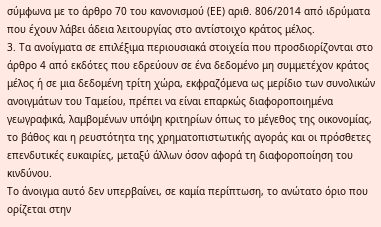σύμφωνα με το άρθρο 70 του κανονισμού (ΕΕ) αριθ. 806/2014 από ιδρύματα που έχουν λάβει άδεια λειτουργίας στο αντίστοιχο κράτος μέλος.
3. Τα ανοίγματα σε επιλέξιμα περιουσιακά στοιχεία που προσδιορίζονται στο άρθρο 4 από εκδότες που εδρεύουν σε ένα δεδομένο μη συμμετέχον κράτος μέλος ή σε μια δεδομένη τρίτη χώρα, εκφραζόμενα ως μερίδιο των συνολικών ανοιγμάτων του Ταμείου, πρέπει να είναι επαρκώς διαφοροποιημένα γεωγραφικά, λαμβομένων υπόψη κριτηρίων όπως το μέγεθος της οικονομίας, το βάθος και η ρευστότητα της χρηματοπιστωτικής αγοράς και οι πρόσθετες επενδυτικές ευκαιρίες, μεταξύ άλλων όσον αφορά τη διαφοροποίηση του κινδύνου.
Το άνοιγμα αυτό δεν υπερβαίνει, σε καμία περίπτωση, το ανώτατο όριο που ορίζεται στην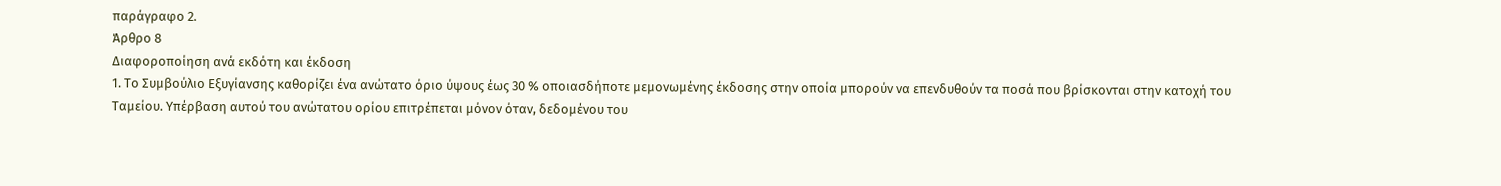παράγραφο 2.
Άρθρο 8
Διαφοροποίηση ανά εκδότη και έκδοση
1. Το Συμβούλιο Εξυγίανσης καθορίζει ένα ανώτατο όριο ύψους έως 30 % οποιασδήποτε μεμονωμένης έκδοσης στην οποία μπορούν να επενδυθούν τα ποσά που βρίσκονται στην κατοχή του Ταμείου. Υπέρβαση αυτού του ανώτατου ορίου επιτρέπεται μόνον όταν, δεδομένου του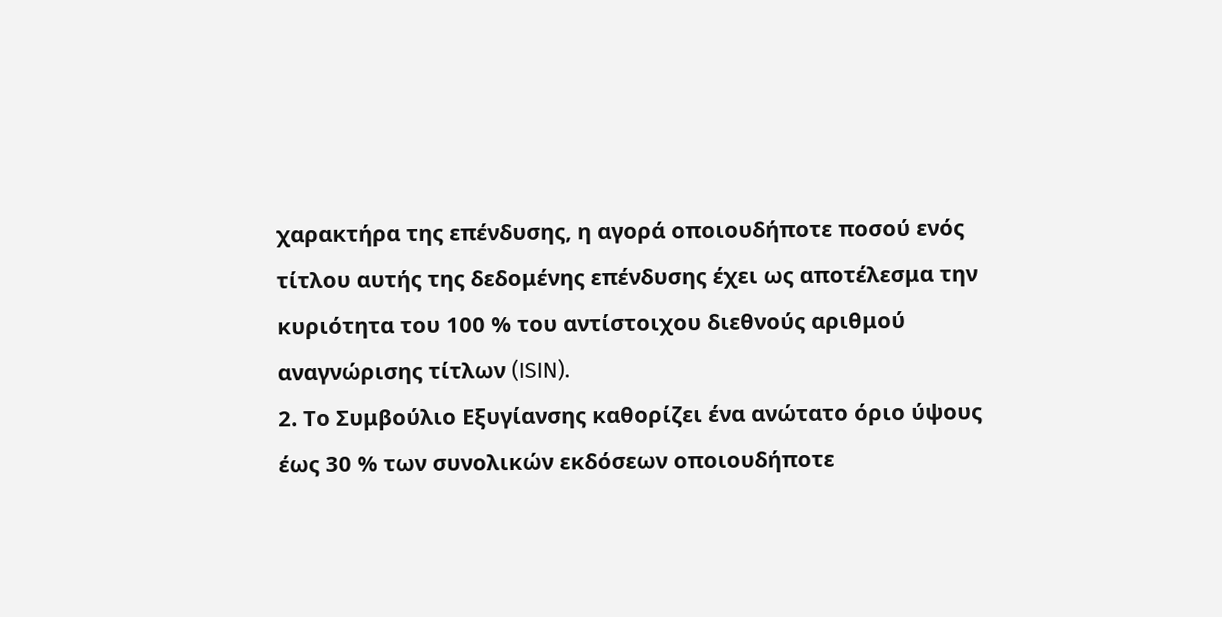χαρακτήρα της επένδυσης, η αγορά οποιουδήποτε ποσού ενός τίτλου αυτής της δεδομένης επένδυσης έχει ως αποτέλεσμα την κυριότητα του 100 % του αντίστοιχου διεθνούς αριθμού αναγνώρισης τίτλων (ISIN).
2. Το Συμβούλιο Εξυγίανσης καθορίζει ένα ανώτατο όριο ύψους έως 30 % των συνολικών εκδόσεων οποιουδήποτε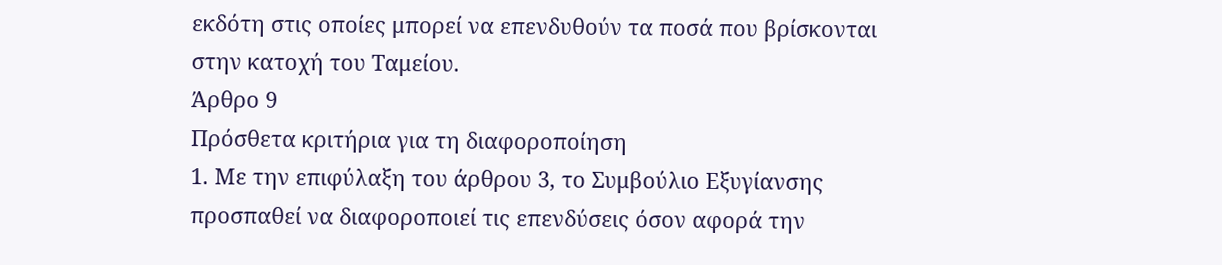εκδότη στις οποίες μπορεί να επενδυθούν τα ποσά που βρίσκονται στην κατοχή του Ταμείου.
Άρθρο 9
Πρόσθετα κριτήρια για τη διαφοροποίηση
1. Με την επιφύλαξη του άρθρου 3, το Συμβούλιο Εξυγίανσης προσπαθεί να διαφοροποιεί τις επενδύσεις όσον αφορά την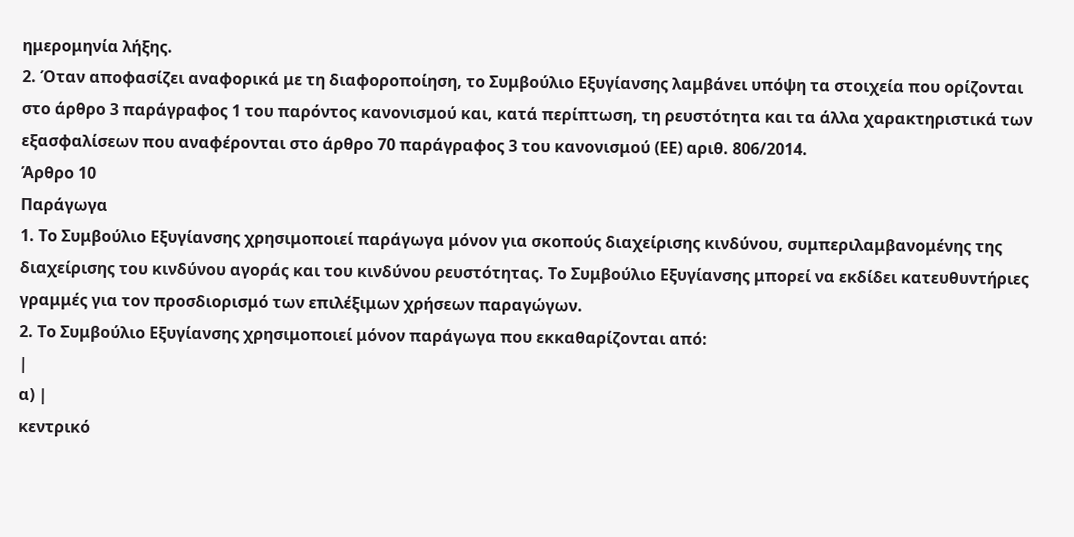ημερομηνία λήξης.
2. Όταν αποφασίζει αναφορικά με τη διαφοροποίηση, το Συμβούλιο Εξυγίανσης λαμβάνει υπόψη τα στοιχεία που ορίζονται στο άρθρο 3 παράγραφος 1 του παρόντος κανονισμού και, κατά περίπτωση, τη ρευστότητα και τα άλλα χαρακτηριστικά των εξασφαλίσεων που αναφέρονται στο άρθρο 70 παράγραφος 3 του κανονισμού (ΕΕ) αριθ. 806/2014.
Άρθρο 10
Παράγωγα
1. Το Συμβούλιο Εξυγίανσης χρησιμοποιεί παράγωγα μόνον για σκοπούς διαχείρισης κινδύνου, συμπεριλαμβανομένης της διαχείρισης του κινδύνου αγοράς και του κινδύνου ρευστότητας. Το Συμβούλιο Εξυγίανσης μπορεί να εκδίδει κατευθυντήριες γραμμές για τον προσδιορισμό των επιλέξιμων χρήσεων παραγώγων.
2. Το Συμβούλιο Εξυγίανσης χρησιμοποιεί μόνον παράγωγα που εκκαθαρίζονται από:
|
α) |
κεντρικό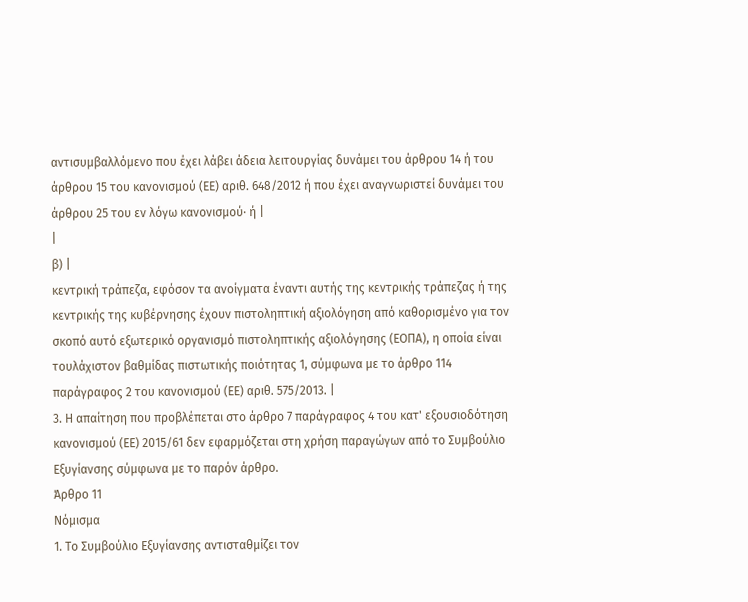αντισυμβαλλόμενο που έχει λάβει άδεια λειτουργίας δυνάμει του άρθρου 14 ή του άρθρου 15 του κανονισμού (ΕΕ) αριθ. 648/2012 ή που έχει αναγνωριστεί δυνάμει του άρθρου 25 του εν λόγω κανονισμού· ή |
|
β) |
κεντρική τράπεζα, εφόσον τα ανοίγματα έναντι αυτής της κεντρικής τράπεζας ή της κεντρικής της κυβέρνησης έχουν πιστοληπτική αξιολόγηση από καθορισμένο για τον σκοπό αυτό εξωτερικό οργανισμό πιστοληπτικής αξιολόγησης (ΕΟΠΑ), η οποία είναι τουλάχιστον βαθμίδας πιστωτικής ποιότητας 1, σύμφωνα με το άρθρο 114 παράγραφος 2 του κανονισμού (ΕΕ) αριθ. 575/2013. |
3. Η απαίτηση που προβλέπεται στο άρθρο 7 παράγραφος 4 του κατ' εξουσιοδότηση κανονισμού (ΕΕ) 2015/61 δεν εφαρμόζεται στη χρήση παραγώγων από το Συμβούλιο Εξυγίανσης σύμφωνα με το παρόν άρθρο.
Άρθρο 11
Νόμισμα
1. Το Συμβούλιο Εξυγίανσης αντισταθμίζει τον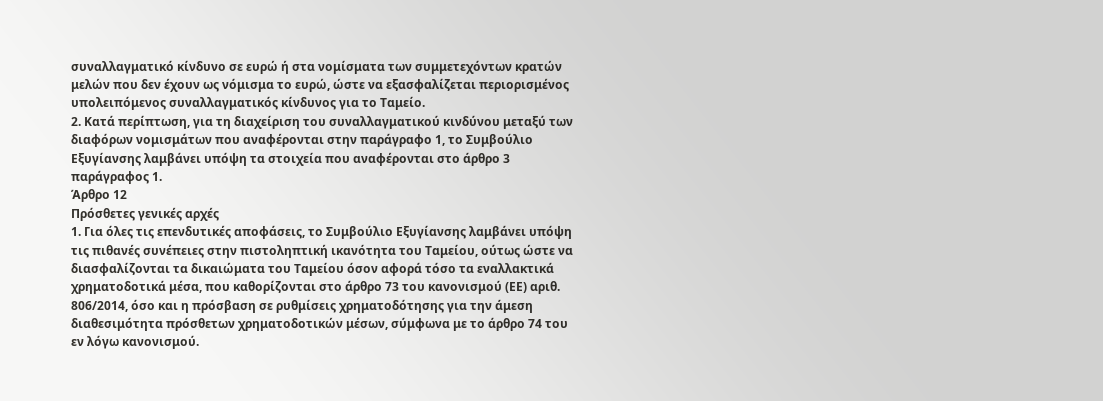συναλλαγματικό κίνδυνο σε ευρώ ή στα νομίσματα των συμμετεχόντων κρατών μελών που δεν έχουν ως νόμισμα το ευρώ, ώστε να εξασφαλίζεται περιορισμένος υπολειπόμενος συναλλαγματικός κίνδυνος για το Ταμείο.
2. Κατά περίπτωση, για τη διαχείριση του συναλλαγματικού κινδύνου μεταξύ των διαφόρων νομισμάτων που αναφέρονται στην παράγραφο 1, το Συμβούλιο Εξυγίανσης λαμβάνει υπόψη τα στοιχεία που αναφέρονται στο άρθρο 3 παράγραφος 1.
Άρθρο 12
Πρόσθετες γενικές αρχές
1. Για όλες τις επενδυτικές αποφάσεις, το Συμβούλιο Εξυγίανσης λαμβάνει υπόψη τις πιθανές συνέπειες στην πιστοληπτική ικανότητα του Ταμείου, ούτως ώστε να διασφαλίζονται τα δικαιώματα του Ταμείου όσον αφορά τόσο τα εναλλακτικά χρηματοδοτικά μέσα, που καθορίζονται στο άρθρο 73 του κανονισμού (ΕΕ) αριθ. 806/2014, όσο και η πρόσβαση σε ρυθμίσεις χρηματοδότησης για την άμεση διαθεσιμότητα πρόσθετων χρηματοδοτικών μέσων, σύμφωνα με το άρθρο 74 του εν λόγω κανονισμού.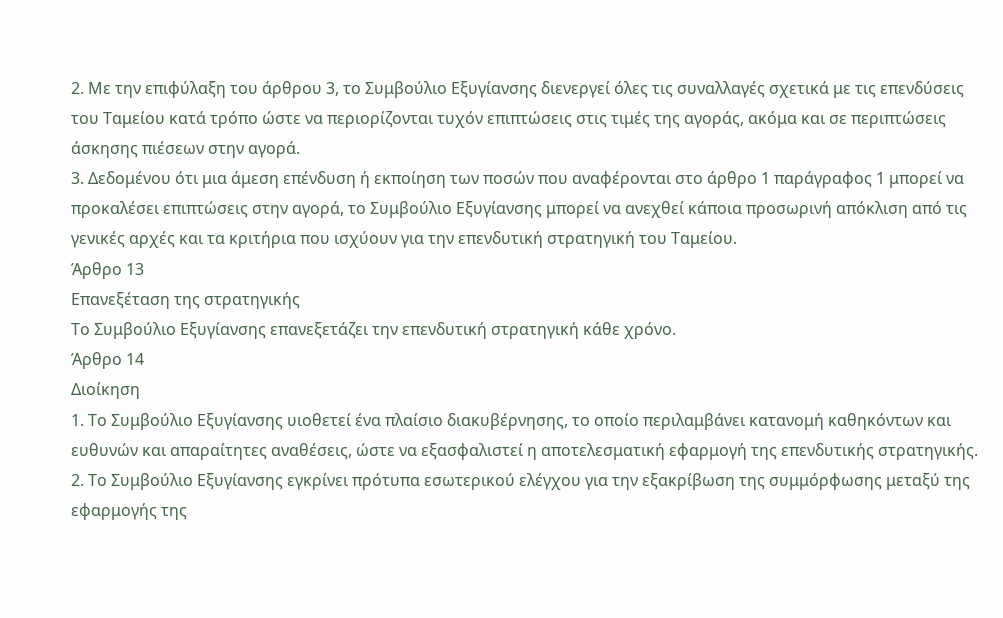2. Με την επιφύλαξη του άρθρου 3, το Συμβούλιο Εξυγίανσης διενεργεί όλες τις συναλλαγές σχετικά με τις επενδύσεις του Ταμείου κατά τρόπο ώστε να περιορίζονται τυχόν επιπτώσεις στις τιμές της αγοράς, ακόμα και σε περιπτώσεις άσκησης πιέσεων στην αγορά.
3. Δεδομένου ότι μια άμεση επένδυση ή εκποίηση των ποσών που αναφέρονται στο άρθρο 1 παράγραφος 1 μπορεί να προκαλέσει επιπτώσεις στην αγορά, το Συμβούλιο Εξυγίανσης μπορεί να ανεχθεί κάποια προσωρινή απόκλιση από τις γενικές αρχές και τα κριτήρια που ισχύουν για την επενδυτική στρατηγική του Ταμείου.
Άρθρο 13
Επανεξέταση της στρατηγικής
Το Συμβούλιο Εξυγίανσης επανεξετάζει την επενδυτική στρατηγική κάθε χρόνο.
Άρθρο 14
Διοίκηση
1. Το Συμβούλιο Εξυγίανσης υιοθετεί ένα πλαίσιο διακυβέρνησης, το οποίο περιλαμβάνει κατανομή καθηκόντων και ευθυνών και απαραίτητες αναθέσεις, ώστε να εξασφαλιστεί η αποτελεσματική εφαρμογή της επενδυτικής στρατηγικής.
2. Το Συμβούλιο Εξυγίανσης εγκρίνει πρότυπα εσωτερικού ελέγχου για την εξακρίβωση της συμμόρφωσης μεταξύ της εφαρμογής της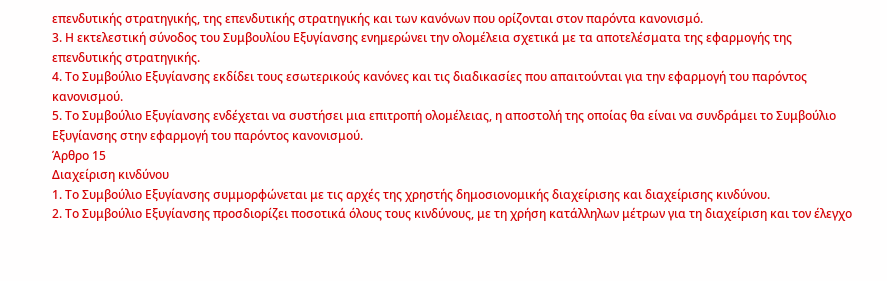επενδυτικής στρατηγικής, της επενδυτικής στρατηγικής και των κανόνων που ορίζονται στον παρόντα κανονισμό.
3. Η εκτελεστική σύνοδος του Συμβουλίου Εξυγίανσης ενημερώνει την ολομέλεια σχετικά με τα αποτελέσματα της εφαρμογής της επενδυτικής στρατηγικής.
4. Το Συμβούλιο Εξυγίανσης εκδίδει τους εσωτερικούς κανόνες και τις διαδικασίες που απαιτούνται για την εφαρμογή του παρόντος κανονισμού.
5. Το Συμβούλιο Εξυγίανσης ενδέχεται να συστήσει μια επιτροπή ολομέλειας, η αποστολή της οποίας θα είναι να συνδράμει το Συμβούλιο Εξυγίανσης στην εφαρμογή του παρόντος κανονισμού.
Άρθρο 15
Διαχείριση κινδύνου
1. Το Συμβούλιο Εξυγίανσης συμμορφώνεται με τις αρχές της χρηστής δημοσιονομικής διαχείρισης και διαχείρισης κινδύνου.
2. Το Συμβούλιο Εξυγίανσης προσδιορίζει ποσοτικά όλους τους κινδύνους, με τη χρήση κατάλληλων μέτρων για τη διαχείριση και τον έλεγχο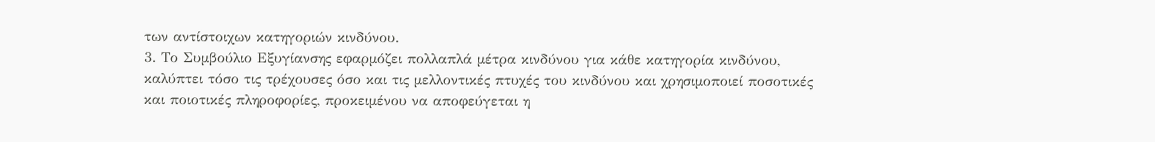των αντίστοιχων κατηγοριών κινδύνου.
3. Το Συμβούλιο Εξυγίανσης εφαρμόζει πολλαπλά μέτρα κινδύνου για κάθε κατηγορία κινδύνου, καλύπτει τόσο τις τρέχουσες όσο και τις μελλοντικές πτυχές του κινδύνου και χρησιμοποιεί ποσοτικές και ποιοτικές πληροφορίες, προκειμένου να αποφεύγεται η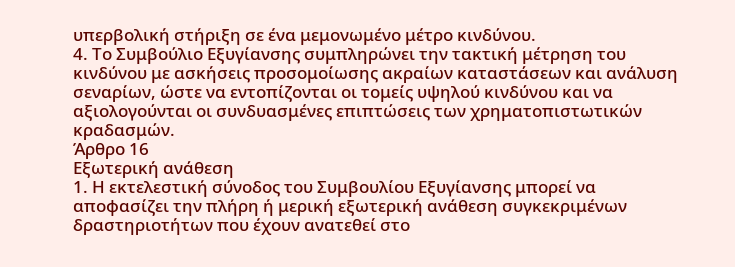υπερβολική στήριξη σε ένα μεμονωμένο μέτρο κινδύνου.
4. Το Συμβούλιο Εξυγίανσης συμπληρώνει την τακτική μέτρηση του κινδύνου με ασκήσεις προσομοίωσης ακραίων καταστάσεων και ανάλυση σεναρίων, ώστε να εντοπίζονται οι τομείς υψηλού κινδύνου και να αξιολογούνται οι συνδυασμένες επιπτώσεις των χρηματοπιστωτικών κραδασμών.
Άρθρο 16
Εξωτερική ανάθεση
1. Η εκτελεστική σύνοδος του Συμβουλίου Εξυγίανσης μπορεί να αποφασίζει την πλήρη ή μερική εξωτερική ανάθεση συγκεκριμένων δραστηριοτήτων που έχουν ανατεθεί στο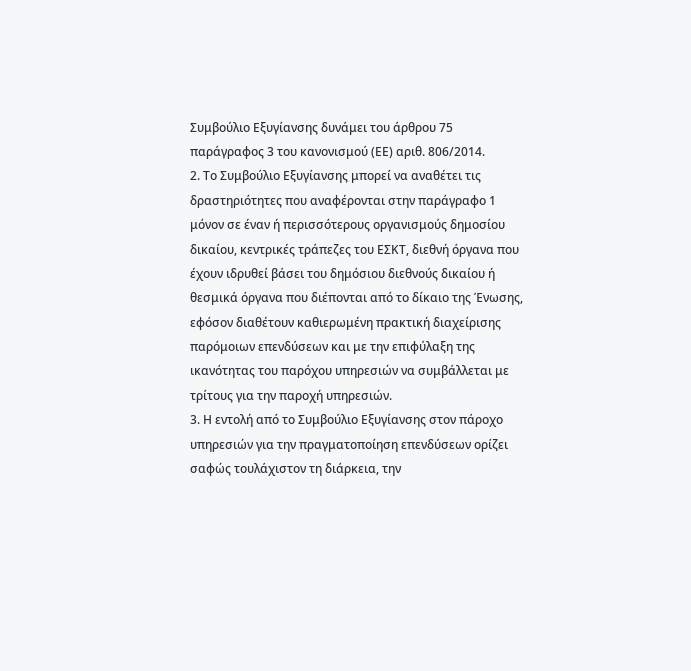Συμβούλιο Εξυγίανσης δυνάμει του άρθρου 75 παράγραφος 3 του κανονισμού (ΕΕ) αριθ. 806/2014.
2. Το Συμβούλιο Εξυγίανσης μπορεί να αναθέτει τις δραστηριότητες που αναφέρονται στην παράγραφο 1 μόνον σε έναν ή περισσότερους οργανισμούς δημοσίου δικαίου, κεντρικές τράπεζες του ΕΣΚΤ, διεθνή όργανα που έχουν ιδρυθεί βάσει του δημόσιου διεθνούς δικαίου ή θεσμικά όργανα που διέπονται από το δίκαιο της Ένωσης, εφόσον διαθέτουν καθιερωμένη πρακτική διαχείρισης παρόμοιων επενδύσεων και με την επιφύλαξη της ικανότητας του παρόχου υπηρεσιών να συμβάλλεται με τρίτους για την παροχή υπηρεσιών.
3. Η εντολή από το Συμβούλιο Εξυγίανσης στον πάροχο υπηρεσιών για την πραγματοποίηση επενδύσεων ορίζει σαφώς τουλάχιστον τη διάρκεια, την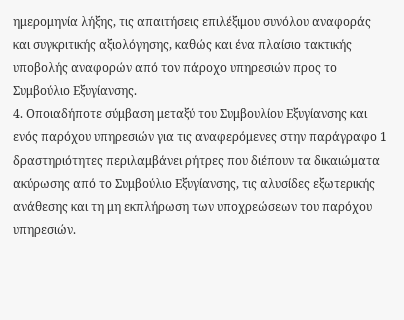ημερομηνία λήξης, τις απαιτήσεις επιλέξιμου συνόλου αναφοράς και συγκριτικής αξιολόγησης, καθώς και ένα πλαίσιο τακτικής υποβολής αναφορών από τον πάροχο υπηρεσιών προς το Συμβούλιο Εξυγίανσης.
4. Οποιαδήποτε σύμβαση μεταξύ του Συμβουλίου Εξυγίανσης και ενός παρόχου υπηρεσιών για τις αναφερόμενες στην παράγραφο 1 δραστηριότητες περιλαμβάνει ρήτρες που διέπουν τα δικαιώματα ακύρωσης από το Συμβούλιο Εξυγίανσης, τις αλυσίδες εξωτερικής ανάθεσης και τη μη εκπλήρωση των υποχρεώσεων του παρόχου υπηρεσιών.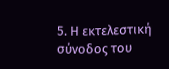5. Η εκτελεστική σύνοδος του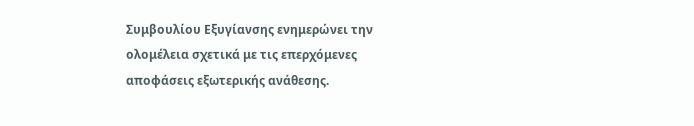Συμβουλίου Εξυγίανσης ενημερώνει την ολομέλεια σχετικά με τις επερχόμενες αποφάσεις εξωτερικής ανάθεσης.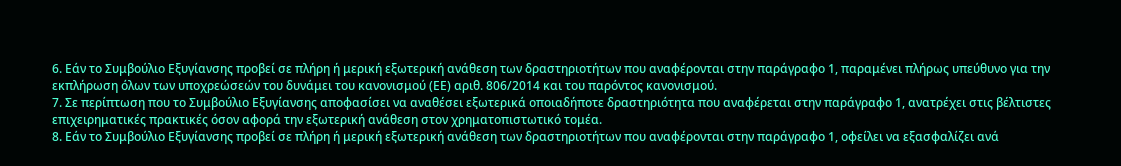6. Εάν το Συμβούλιο Εξυγίανσης προβεί σε πλήρη ή μερική εξωτερική ανάθεση των δραστηριοτήτων που αναφέρονται στην παράγραφο 1, παραμένει πλήρως υπεύθυνο για την εκπλήρωση όλων των υποχρεώσεών του δυνάμει του κανονισμού (ΕΕ) αριθ. 806/2014 και του παρόντος κανονισμού.
7. Σε περίπτωση που το Συμβούλιο Εξυγίανσης αποφασίσει να αναθέσει εξωτερικά οποιαδήποτε δραστηριότητα που αναφέρεται στην παράγραφο 1, ανατρέχει στις βέλτιστες επιχειρηματικές πρακτικές όσον αφορά την εξωτερική ανάθεση στον χρηματοπιστωτικό τομέα.
8. Εάν το Συμβούλιο Εξυγίανσης προβεί σε πλήρη ή μερική εξωτερική ανάθεση των δραστηριοτήτων που αναφέρονται στην παράγραφο 1, οφείλει να εξασφαλίζει ανά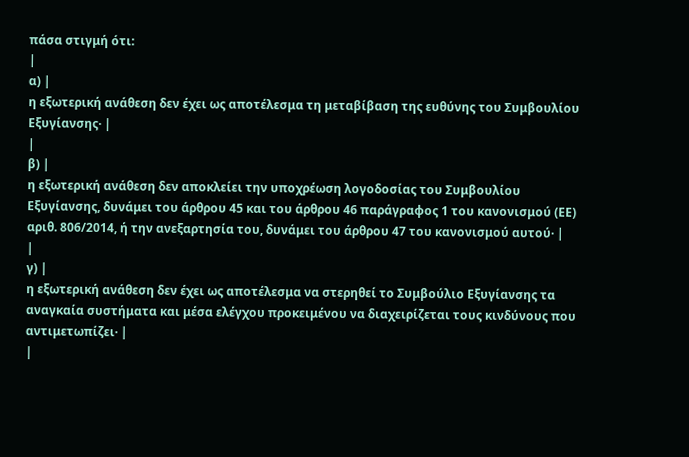πάσα στιγμή ότι:
|
α) |
η εξωτερική ανάθεση δεν έχει ως αποτέλεσμα τη μεταβίβαση της ευθύνης του Συμβουλίου Εξυγίανσης· |
|
β) |
η εξωτερική ανάθεση δεν αποκλείει την υποχρέωση λογοδοσίας του Συμβουλίου Εξυγίανσης, δυνάμει του άρθρου 45 και του άρθρου 46 παράγραφος 1 του κανονισμού (ΕΕ) αριθ. 806/2014, ή την ανεξαρτησία του, δυνάμει του άρθρου 47 του κανονισμού αυτού· |
|
γ) |
η εξωτερική ανάθεση δεν έχει ως αποτέλεσμα να στερηθεί το Συμβούλιο Εξυγίανσης τα αναγκαία συστήματα και μέσα ελέγχου προκειμένου να διαχειρίζεται τους κινδύνους που αντιμετωπίζει· |
|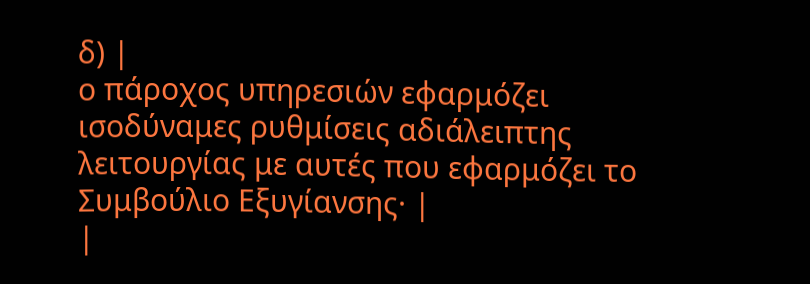δ) |
ο πάροχος υπηρεσιών εφαρμόζει ισοδύναμες ρυθμίσεις αδιάλειπτης λειτουργίας με αυτές που εφαρμόζει το Συμβούλιο Εξυγίανσης· |
|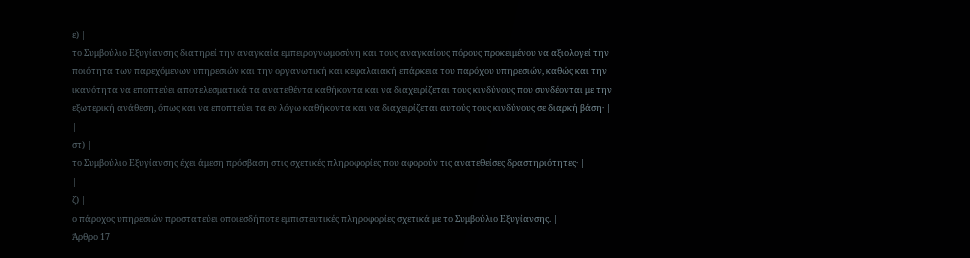ε) |
το Συμβούλιο Εξυγίανσης διατηρεί την αναγκαία εμπειρογνωμοσύνη και τους αναγκαίους πόρους προκειμένου να αξιολογεί την ποιότητα των παρεχόμενων υπηρεσιών και την οργανωτική και κεφαλαιακή επάρκεια του παρόχου υπηρεσιών, καθώς και την ικανότητα να εποπτεύει αποτελεσματικά τα ανατεθέντα καθήκοντα και να διαχειρίζεται τους κινδύνους που συνδέονται με την εξωτερική ανάθεση, όπως και να εποπτεύει τα εν λόγω καθήκοντα και να διαχειρίζεται αυτούς τους κινδύνους σε διαρκή βάση· |
|
στ) |
το Συμβούλιο Εξυγίανσης έχει άμεση πρόσβαση στις σχετικές πληροφορίες που αφορούν τις ανατεθείσες δραστηριότητες· |
|
ζ) |
ο πάροχος υπηρεσιών προστατεύει οποιεσδήποτε εμπιστευτικές πληροφορίες σχετικά με το Συμβούλιο Εξυγίανσης. |
Άρθρο 17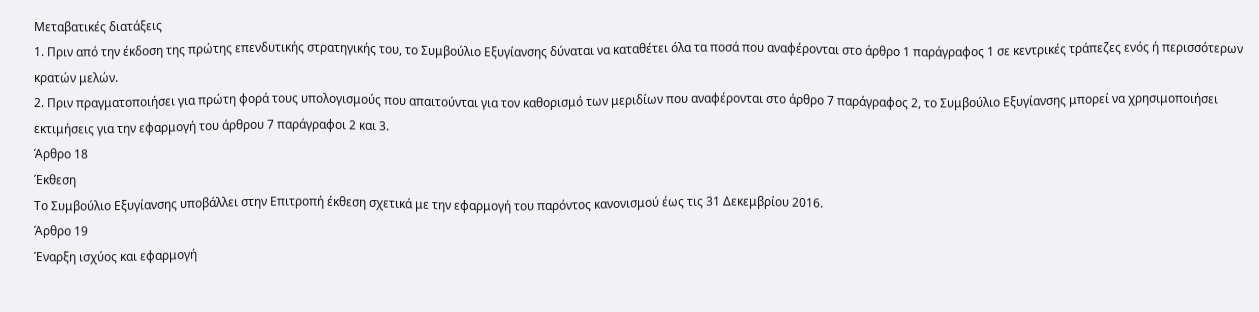Μεταβατικές διατάξεις
1. Πριν από την έκδοση της πρώτης επενδυτικής στρατηγικής του, το Συμβούλιο Εξυγίανσης δύναται να καταθέτει όλα τα ποσά που αναφέρονται στο άρθρο 1 παράγραφος 1 σε κεντρικές τράπεζες ενός ή περισσότερων κρατών μελών.
2. Πριν πραγματοποιήσει για πρώτη φορά τους υπολογισμούς που απαιτούνται για τον καθορισμό των μεριδίων που αναφέρονται στο άρθρο 7 παράγραφος 2, το Συμβούλιο Εξυγίανσης μπορεί να χρησιμοποιήσει εκτιμήσεις για την εφαρμογή του άρθρου 7 παράγραφοι 2 και 3.
Άρθρο 18
Έκθεση
Το Συμβούλιο Εξυγίανσης υποβάλλει στην Επιτροπή έκθεση σχετικά με την εφαρμογή του παρόντος κανονισμού έως τις 31 Δεκεμβρίου 2016.
Άρθρο 19
Έναρξη ισχύος και εφαρμογή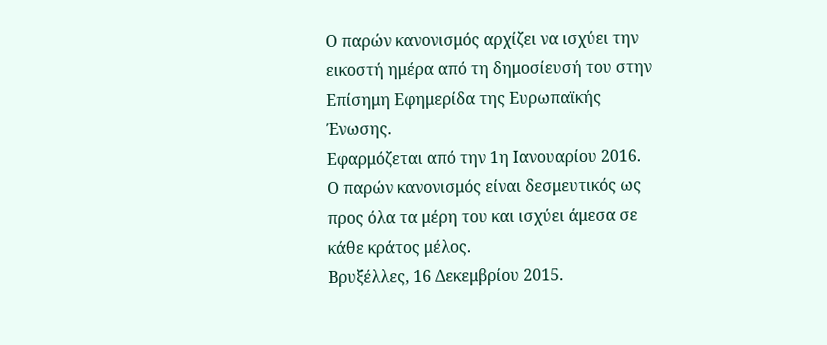Ο παρών κανονισμός αρχίζει να ισχύει την εικοστή ημέρα από τη δημοσίευσή του στην Επίσημη Εφημερίδα της Ευρωπαϊκής Ένωσης.
Εφαρμόζεται από την 1η Ιανουαρίου 2016.
Ο παρών κανονισμός είναι δεσμευτικός ως προς όλα τα μέρη του και ισχύει άμεσα σε κάθε κράτος μέλος.
Βρυξέλλες, 16 Δεκεμβρίου 2015.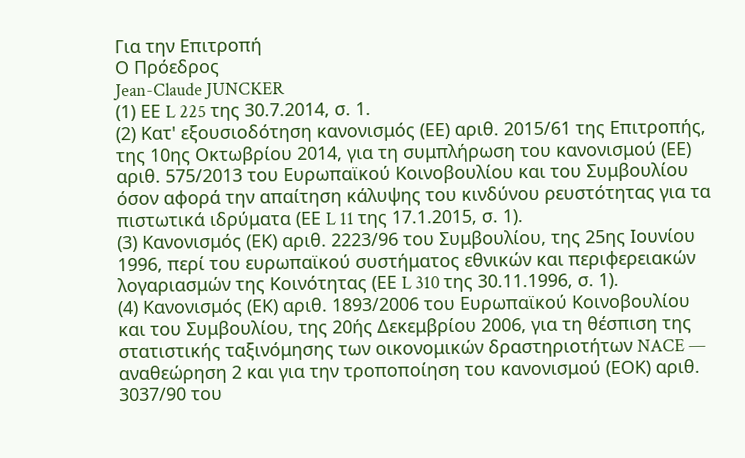Για την Επιτροπή
Ο Πρόεδρος
Jean-Claude JUNCKER
(1) ΕΕ L 225 της 30.7.2014, σ. 1.
(2) Κατ' εξουσιοδότηση κανονισμός (ΕΕ) αριθ. 2015/61 της Επιτροπής, της 10ης Οκτωβρίου 2014, για τη συμπλήρωση του κανονισμού (ΕΕ) αριθ. 575/2013 του Ευρωπαϊκού Κοινοβουλίου και του Συμβουλίου όσον αφορά την απαίτηση κάλυψης του κινδύνου ρευστότητας για τα πιστωτικά ιδρύματα (ΕΕ L 11 της 17.1.2015, σ. 1).
(3) Κανονισμός (ΕΚ) αριθ. 2223/96 του Συμβουλίου, της 25ης Ιουνίου 1996, περί του ευρωπαϊκού συστήματος εθνικών και περιφερειακών λογαριασμών της Κοινότητας (ΕΕ L 310 της 30.11.1996, σ. 1).
(4) Κανονισμός (ΕΚ) αριθ. 1893/2006 του Ευρωπαϊκού Κοινοβουλίου και του Συμβουλίου, της 20ής Δεκεμβρίου 2006, για τη θέσπιση της στατιστικής ταξινόμησης των οικονομικών δραστηριοτήτων NACE — αναθεώρηση 2 και για την τροποποίηση του κανονισμού (ΕΟΚ) αριθ. 3037/90 του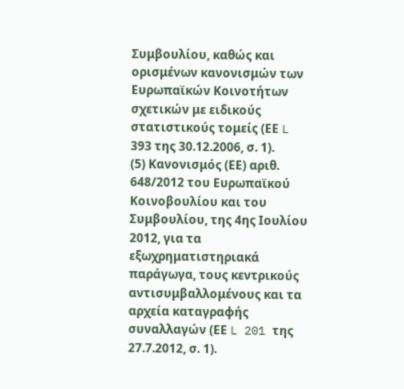Συμβουλίου, καθώς και ορισμένων κανονισμών των Ευρωπαϊκών Κοινοτήτων σχετικών με ειδικούς στατιστικούς τομείς (ΕΕ L 393 της 30.12.2006, σ. 1).
(5) Κανονισμός (ΕΕ) αριθ. 648/2012 του Ευρωπαϊκού Κοινοβουλίου και του Συμβουλίου, της 4ης Ιουλίου 2012, για τα εξωχρηματιστηριακά παράγωγα, τους κεντρικούς αντισυμβαλλομένους και τα αρχεία καταγραφής συναλλαγών (ΕΕ L 201 της 27.7.2012, σ. 1).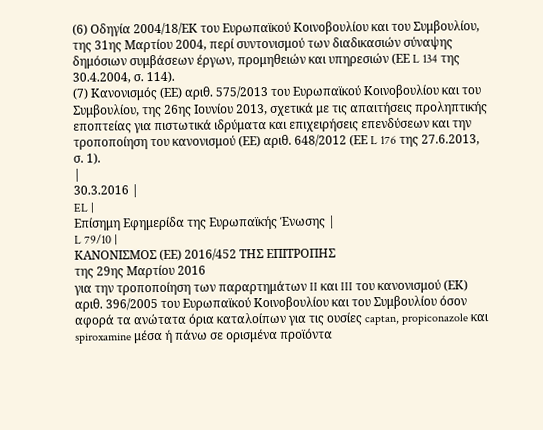(6) Οδηγία 2004/18/ΕΚ του Ευρωπαϊκού Κοινοβουλίου και του Συμβουλίου, της 31ης Μαρτίου 2004, περί συντονισμού των διαδικασιών σύναψης δημόσιων συμβάσεων έργων, προμηθειών και υπηρεσιών (ΕΕ L 134 της 30.4.2004, σ. 114).
(7) Κανονισμός (ΕΕ) αριθ. 575/2013 του Ευρωπαϊκού Κοινοβουλίου και του Συμβουλίου, της 26ης Ιουνίου 2013, σχετικά με τις απαιτήσεις προληπτικής εποπτείας για πιστωτικά ιδρύματα και επιχειρήσεις επενδύσεων και την τροποποίηση του κανονισμού (ΕΕ) αριθ. 648/2012 (ΕΕ L 176 της 27.6.2013, σ. 1).
|
30.3.2016 |
EL |
Επίσημη Εφημερίδα της Ευρωπαϊκής Ένωσης |
L 79/10 |
ΚΑΝΟΝΙΣΜΟΣ (ΕΕ) 2016/452 ΤΗΣ ΕΠΙΤΡΟΠΗΣ
της 29ης Μαρτίου 2016
για την τροποποίηση των παραρτημάτων II και III του κανονισμού (ΕΚ) αριθ. 396/2005 του Ευρωπαϊκού Κοινοβουλίου και του Συμβουλίου όσον αφορά τα ανώτατα όρια καταλοίπων για τις ουσίες captan, propiconazole και spiroxamine μέσα ή πάνω σε ορισμένα προϊόντα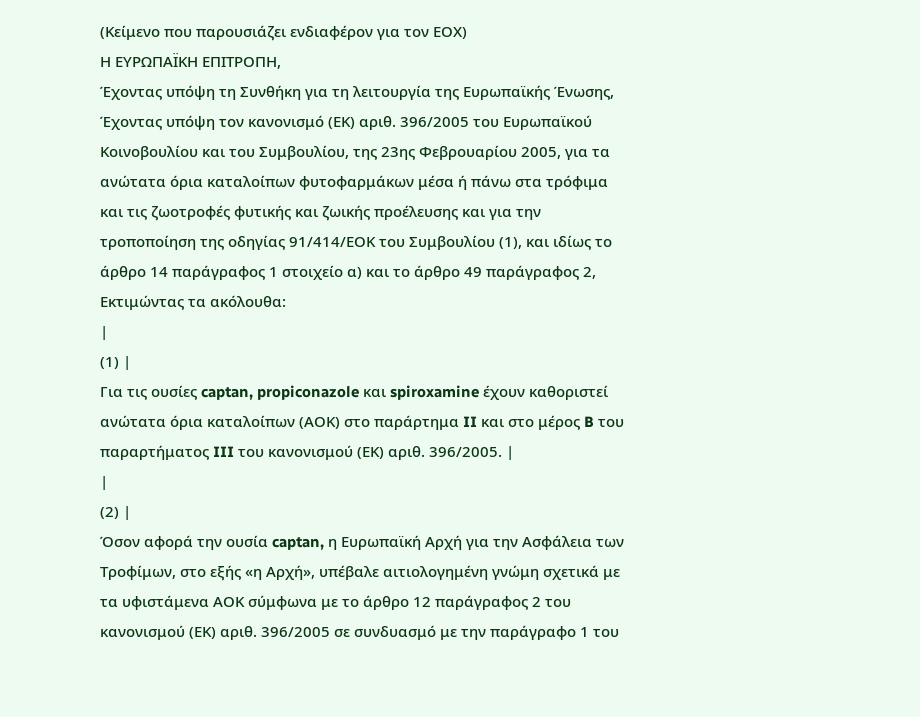(Κείμενο που παρουσιάζει ενδιαφέρον για τον ΕΟΧ)
Η ΕΥΡΩΠΑΪΚΗ ΕΠΙΤΡΟΠΗ,
Έχοντας υπόψη τη Συνθήκη για τη λειτουργία της Ευρωπαϊκής Ένωσης,
Έχοντας υπόψη τον κανονισμό (ΕΚ) αριθ. 396/2005 του Ευρωπαϊκού Κοινοβουλίου και του Συμβουλίου, της 23ης Φεβρουαρίου 2005, για τα ανώτατα όρια καταλοίπων φυτοφαρμάκων μέσα ή πάνω στα τρόφιμα και τις ζωοτροφές φυτικής και ζωικής προέλευσης και για την τροποποίηση της οδηγίας 91/414/ΕΟΚ του Συμβουλίου (1), και ιδίως το άρθρο 14 παράγραφος 1 στοιχείο α) και το άρθρο 49 παράγραφος 2,
Εκτιμώντας τα ακόλουθα:
|
(1) |
Για τις ουσίες captan, propiconazole και spiroxamine έχουν καθοριστεί ανώτατα όρια καταλοίπων (ΑΟΚ) στο παράρτημα II και στο μέρος B του παραρτήματος III του κανονισμού (ΕΚ) αριθ. 396/2005. |
|
(2) |
Όσον αφορά την ουσία captan, η Ευρωπαϊκή Αρχή για την Ασφάλεια των Τροφίμων, στο εξής «η Αρχή», υπέβαλε αιτιολογημένη γνώμη σχετικά με τα υφιστάμενα ΑΟΚ σύμφωνα με το άρθρο 12 παράγραφος 2 του κανονισμού (ΕΚ) αριθ. 396/2005 σε συνδυασμό με την παράγραφο 1 του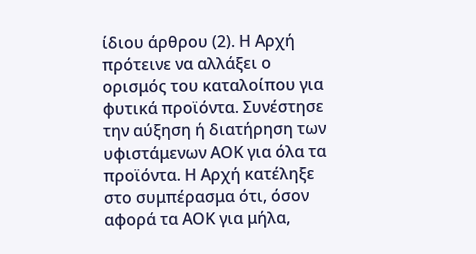ίδιου άρθρου (2). Η Αρχή πρότεινε να αλλάξει ο ορισμός του καταλοίπου για φυτικά προϊόντα. Συνέστησε την αύξηση ή διατήρηση των υφιστάμενων ΑΟΚ για όλα τα προϊόντα. Η Αρχή κατέληξε στο συμπέρασμα ότι, όσον αφορά τα ΑΟΚ για μήλα,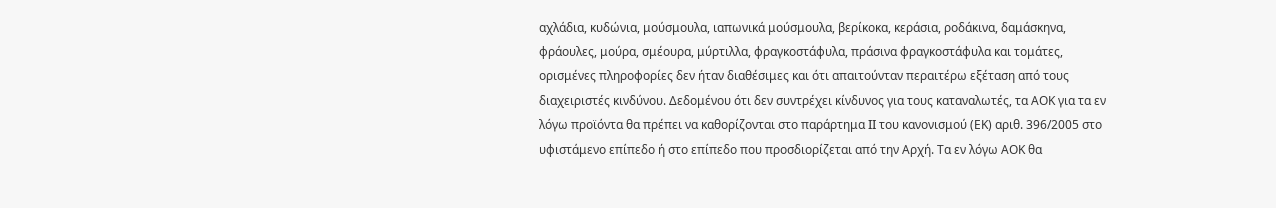αχλάδια, κυδώνια, μούσμουλα, ιαπωνικά μούσμουλα, βερίκοκα, κεράσια, ροδάκινα, δαμάσκηνα, φράουλες, μούρα, σμέουρα, μύρτιλλα, φραγκοστάφυλα, πράσινα φραγκοστάφυλα και τομάτες, ορισμένες πληροφορίες δεν ήταν διαθέσιμες και ότι απαιτούνταν περαιτέρω εξέταση από τους διαχειριστές κινδύνου. Δεδομένου ότι δεν συντρέχει κίνδυνος για τους καταναλωτές, τα ΑΟΚ για τα εν λόγω προϊόντα θα πρέπει να καθορίζονται στο παράρτημα II του κανονισμού (ΕΚ) αριθ. 396/2005 στο υφιστάμενο επίπεδο ή στο επίπεδο που προσδιορίζεται από την Αρχή. Τα εν λόγω ΑΟΚ θα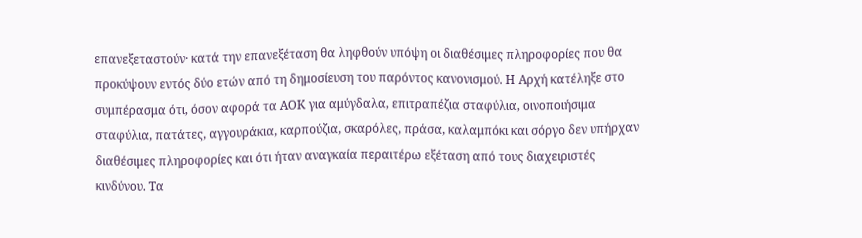επανεξεταστούν· κατά την επανεξέταση θα ληφθούν υπόψη οι διαθέσιμες πληροφορίες που θα προκύψουν εντός δύο ετών από τη δημοσίευση του παρόντος κανονισμού. Η Αρχή κατέληξε στο συμπέρασμα ότι, όσον αφορά τα ΑΟΚ για αμύγδαλα, επιτραπέζια σταφύλια, οινοποιήσιμα σταφύλια, πατάτες, αγγουράκια, καρπούζια, σκαρόλες, πράσα, καλαμπόκι και σόργο δεν υπήρχαν διαθέσιμες πληροφορίες και ότι ήταν αναγκαία περαιτέρω εξέταση από τους διαχειριστές κινδύνου. Τα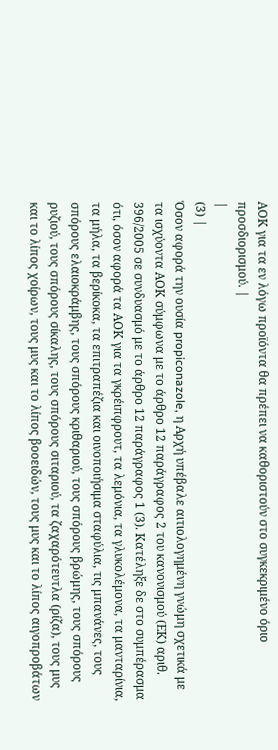ΑΟΚ για τα εν λόγω προϊόντα θα πρέπει να καθοριστούν στο συγκεκριμένο όριο προσδιορισμού. |
|
(3) |
Όσον αφορά την ουσία propiconazole, η Αρχή υπέβαλε αιτιολογημένη γνώμη σχετικά με τα ισχύοντα ΑΟΚ σύμφωνα με το άρθρο 12 παράγραφος 2 του κανονισμού (ΕΚ) αριθ. 396/2005 σε συνδυασμό με το άρθρο 12 παράγραφος 1 (3). Κατέληξε δε στο συμπέρασμα ότι, όσον αφορά τα ΑΟΚ για τα γκρέιπφρουτ, τα λεμόνια, τα γλυκολέμονα, τα μανταρίνια, τα μήλα, τα βερίκοκα, τα επιτραπέζια και οινοποιήσιμα σταφύλια, τις μπανάνες, τους σπόρους ελαιοκράμβης, τους σπόρους κριθαριού, τους σπόρους βρώμης, τους σπόρους ρυζιού, τους σπόρους σίκαλης, τους σπόρους σιταριού, τα ζαχαρότευτλα (ρίζα), τους μυς και το λίπος χοίρων, τους μυς και το λίπος βοοειδών, τους μυς και το λίπος αιγοπροβάτων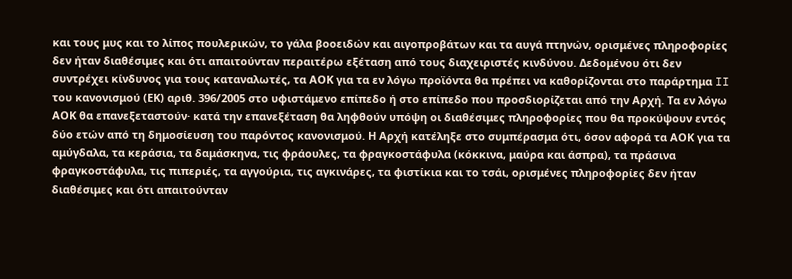και τους μυς και το λίπος πουλερικών, το γάλα βοοειδών και αιγοπροβάτων και τα αυγά πτηνών, ορισμένες πληροφορίες δεν ήταν διαθέσιμες και ότι απαιτούνταν περαιτέρω εξέταση από τους διαχειριστές κινδύνου. Δεδομένου ότι δεν συντρέχει κίνδυνος για τους καταναλωτές, τα ΑΟΚ για τα εν λόγω προϊόντα θα πρέπει να καθορίζονται στο παράρτημα II του κανονισμού (ΕΚ) αριθ. 396/2005 στο υφιστάμενο επίπεδο ή στο επίπεδο που προσδιορίζεται από την Αρχή. Τα εν λόγω ΑΟΚ θα επανεξεταστούν· κατά την επανεξέταση θα ληφθούν υπόψη οι διαθέσιμες πληροφορίες που θα προκύψουν εντός δύο ετών από τη δημοσίευση του παρόντος κανονισμού. Η Αρχή κατέληξε στο συμπέρασμα ότι, όσον αφορά τα ΑΟΚ για τα αμύγδαλα, τα κεράσια, τα δαμάσκηνα, τις φράουλες, τα φραγκοστάφυλα (κόκκινα, μαύρα και άσπρα), τα πράσινα φραγκοστάφυλα, τις πιπεριές, τα αγγούρια, τις αγκινάρες, τα φιστίκια και το τσάι, ορισμένες πληροφορίες δεν ήταν διαθέσιμες και ότι απαιτούνταν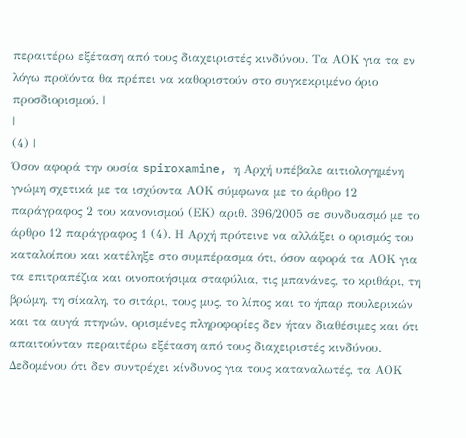περαιτέρω εξέταση από τους διαχειριστές κινδύνου. Τα ΑΟΚ για τα εν λόγω προϊόντα θα πρέπει να καθοριστούν στο συγκεκριμένο όριο προσδιορισμού. |
|
(4) |
Όσον αφορά την ουσία spiroxamine, η Αρχή υπέβαλε αιτιολογημένη γνώμη σχετικά με τα ισχύοντα ΑΟΚ σύμφωνα με το άρθρο 12 παράγραφος 2 του κανονισμού (ΕΚ) αριθ. 396/2005 σε συνδυασμό με το άρθρο 12 παράγραφος 1 (4). Η Αρχή πρότεινε να αλλάξει ο ορισμός του καταλοίπου και κατέληξε στο συμπέρασμα ότι, όσον αφορά τα ΑΟΚ για τα επιτραπέζια και οινοποιήσιμα σταφύλια, τις μπανάνες, το κριθάρι, τη βρώμη, τη σίκαλη, το σιτάρι, τους μυς, το λίπος και το ήπαρ πουλερικών και τα αυγά πτηνών, ορισμένες πληροφορίες δεν ήταν διαθέσιμες και ότι απαιτούνταν περαιτέρω εξέταση από τους διαχειριστές κινδύνου. Δεδομένου ότι δεν συντρέχει κίνδυνος για τους καταναλωτές, τα ΑΟΚ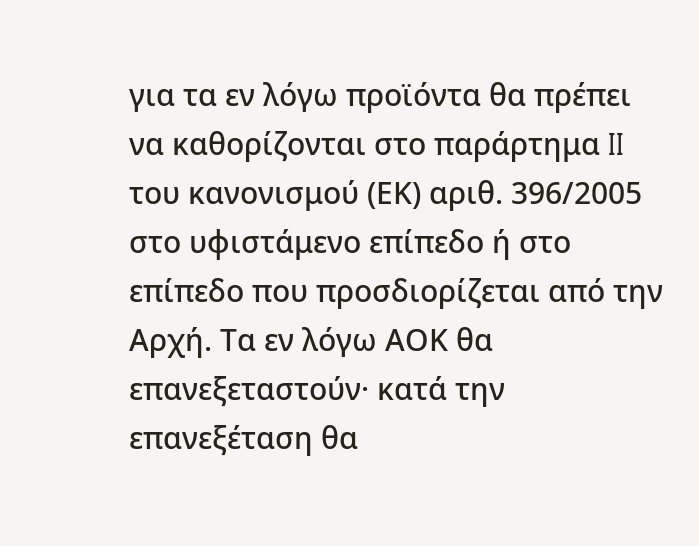για τα εν λόγω προϊόντα θα πρέπει να καθορίζονται στο παράρτημα II του κανονισμού (ΕΚ) αριθ. 396/2005 στο υφιστάμενο επίπεδο ή στο επίπεδο που προσδιορίζεται από την Αρχή. Τα εν λόγω ΑΟΚ θα επανεξεταστούν· κατά την επανεξέταση θα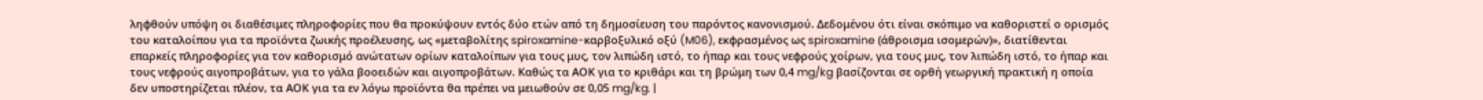ληφθούν υπόψη οι διαθέσιμες πληροφορίες που θα προκύψουν εντός δύο ετών από τη δημοσίευση του παρόντος κανονισμού. Δεδομένου ότι είναι σκόπιμο να καθοριστεί ο ορισμός του καταλοίπου για τα προϊόντα ζωικής προέλευσης, ως «μεταβολίτης spiroxamine-καρβοξυλικό οξύ (M06), εκφρασμένος ως spiroxamine (άθροισμα ισομερών)», διατίθενται επαρκείς πληροφορίες για τον καθορισμό ανώτατων ορίων καταλοίπων για τους μυς, τον λιπώδη ιστό, το ήπαρ και τους νεφρούς χοίρων, για τους μυς, τον λιπώδη ιστό, το ήπαρ και τους νεφρούς αιγοπροβάτων, για το γάλα βοοειδών και αιγοπροβάτων. Καθώς τα ΑΟΚ για το κριθάρι και τη βρώμη των 0,4 mg/kg βασίζονται σε ορθή γεωργική πρακτική η οποία δεν υποστηρίζεται πλέον, τα ΑΟΚ για τα εν λόγω προϊόντα θα πρέπει να μειωθούν σε 0,05 mg/kg. |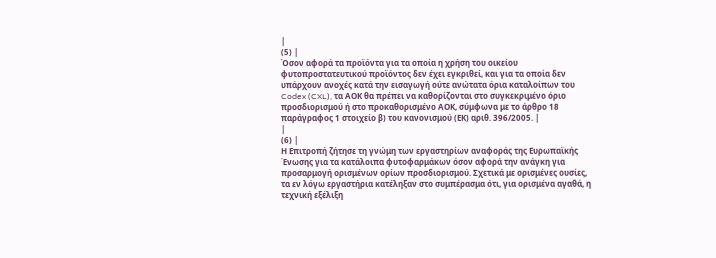|
(5) |
Όσον αφορά τα προϊόντα για τα οποία η χρήση του οικείου φυτοπροστατευτικού προϊόντος δεν έχει εγκριθεί, και για τα οποία δεν υπάρχουν ανοχές κατά την εισαγωγή ούτε ανώτατα όρια καταλοίπων του Codex (CXL), τα ΑΟΚ θα πρέπει να καθορίζονται στο συγκεκριμένο όριο προσδιορισμού ή στο προκαθορισμένο ΑΟΚ, σύμφωνα με το άρθρο 18 παράγραφος 1 στοιχείο β) του κανονισμού (ΕΚ) αριθ. 396/2005. |
|
(6) |
Η Επιτροπή ζήτησε τη γνώμη των εργαστηρίων αναφοράς της Ευρωπαϊκής Ένωσης για τα κατάλοιπα φυτοφαρμάκων όσον αφορά την ανάγκη για προσαρμογή ορισμένων ορίων προσδιορισμού. Σχετικά με ορισμένες ουσίες, τα εν λόγω εργαστήρια κατέληξαν στο συμπέρασμα ότι, για ορισμένα αγαθά, η τεχνική εξέλιξη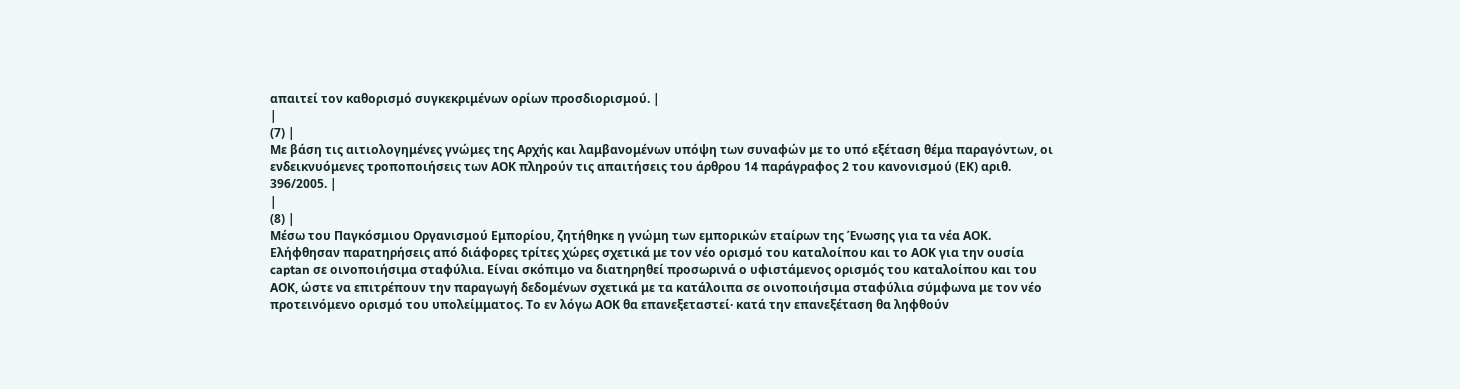απαιτεί τον καθορισμό συγκεκριμένων ορίων προσδιορισμού. |
|
(7) |
Με βάση τις αιτιολογημένες γνώμες της Αρχής και λαμβανομένων υπόψη των συναφών με το υπό εξέταση θέμα παραγόντων, οι ενδεικνυόμενες τροποποιήσεις των ΑΟΚ πληρούν τις απαιτήσεις του άρθρου 14 παράγραφος 2 του κανονισμού (ΕΚ) αριθ. 396/2005. |
|
(8) |
Μέσω του Παγκόσμιου Οργανισμού Εμπορίου, ζητήθηκε η γνώμη των εμπορικών εταίρων της Ένωσης για τα νέα ΑΟΚ. Ελήφθησαν παρατηρήσεις από διάφορες τρίτες χώρες σχετικά με τον νέο ορισμό του καταλοίπου και το ΑΟΚ για την ουσία captan σε οινοποιήσιμα σταφύλια. Είναι σκόπιμο να διατηρηθεί προσωρινά ο υφιστάμενος ορισμός του καταλοίπου και του ΑΟΚ, ώστε να επιτρέπουν την παραγωγή δεδομένων σχετικά με τα κατάλοιπα σε οινοποιήσιμα σταφύλια σύμφωνα με τον νέο προτεινόμενο ορισμό του υπολείμματος. Το εν λόγω ΑΟΚ θα επανεξεταστεί· κατά την επανεξέταση θα ληφθούν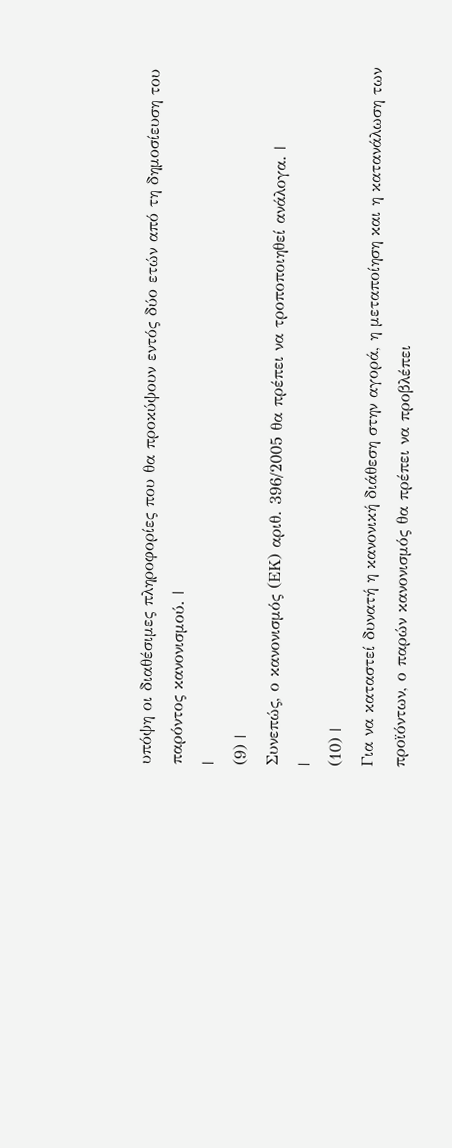υπόψη οι διαθέσιμες πληροφορίες που θα προκύψουν εντός δύο ετών από τη δημοσίευση του παρόντος κανονισμού. |
|
(9) |
Συνεπώς, ο κανονισμός (ΕΚ) αριθ. 396/2005 θα πρέπει να τροποποιηθεί ανάλογα. |
|
(10) |
Για να καταστεί δυνατή η κανονική διάθεση στην αγορά, η μεταποίηση και η κατανάλωση των προϊόντων, ο παρών κανονισμός θα πρέπει να προβλέπει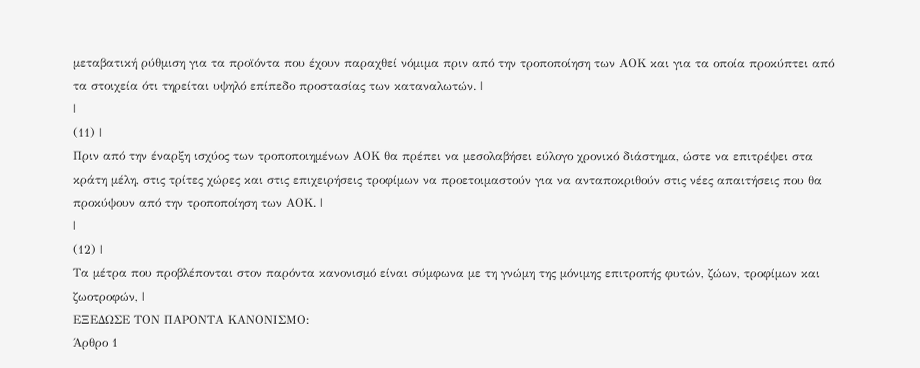μεταβατική ρύθμιση για τα προϊόντα που έχουν παραχθεί νόμιμα πριν από την τροποποίηση των ΑΟΚ και για τα οποία προκύπτει από τα στοιχεία ότι τηρείται υψηλό επίπεδο προστασίας των καταναλωτών. |
|
(11) |
Πριν από την έναρξη ισχύος των τροποποιημένων ΑΟΚ θα πρέπει να μεσολαβήσει εύλογο χρονικό διάστημα, ώστε να επιτρέψει στα κράτη μέλη, στις τρίτες χώρες και στις επιχειρήσεις τροφίμων να προετοιμαστούν για να ανταποκριθούν στις νέες απαιτήσεις που θα προκύψουν από την τροποποίηση των ΑΟΚ. |
|
(12) |
Τα μέτρα που προβλέπονται στον παρόντα κανονισμό είναι σύμφωνα με τη γνώμη της μόνιμης επιτροπής φυτών, ζώων, τροφίμων και ζωοτροφών, |
ΕΞΕΔΩΣΕ ΤΟΝ ΠΑΡΟΝΤΑ ΚΑΝΟΝΙΣΜΟ:
Άρθρο 1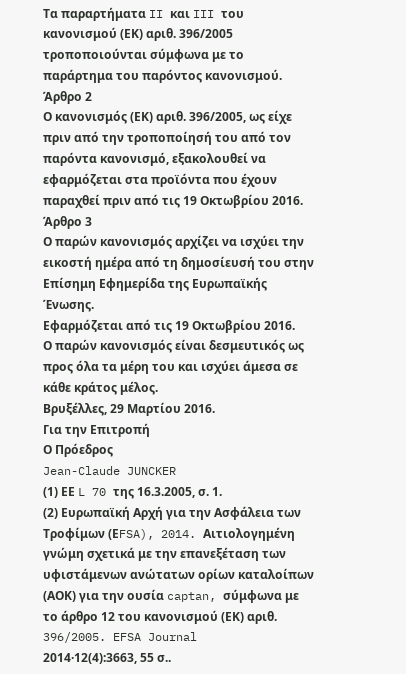Τα παραρτήματα II και III του κανονισμού (ΕΚ) αριθ. 396/2005 τροποποιούνται σύμφωνα με το παράρτημα του παρόντος κανονισμού.
Άρθρο 2
Ο κανονισμός (ΕΚ) αριθ. 396/2005, ως είχε πριν από την τροποποίησή του από τον παρόντα κανονισμό, εξακολουθεί να εφαρμόζεται στα προϊόντα που έχουν παραχθεί πριν από τις 19 Οκτωβρίου 2016.
Άρθρο 3
Ο παρών κανονισμός αρχίζει να ισχύει την εικοστή ημέρα από τη δημοσίευσή του στην Επίσημη Εφημερίδα της Ευρωπαϊκής Ένωσης.
Εφαρμόζεται από τις 19 Οκτωβρίου 2016.
Ο παρών κανονισμός είναι δεσμευτικός ως προς όλα τα μέρη του και ισχύει άμεσα σε κάθε κράτος μέλος.
Βρυξέλλες, 29 Μαρτίου 2016.
Για την Επιτροπή
Ο Πρόεδρος
Jean-Claude JUNCKER
(1) ΕΕ L 70 της 16.3.2005, σ. 1.
(2) Ευρωπαϊκή Αρχή για την Ασφάλεια των Τροφίμων (ΕFSA), 2014. Αιτιολογημένη γνώμη σχετικά με την επανεξέταση των υφιστάμενων ανώτατων ορίων καταλοίπων (ΑΟΚ) για την ουσία captan, σύμφωνα με το άρθρο 12 του κανονισμού (ΕΚ) αριθ. 396/2005. EFSA Journal 2014·12(4):3663, 55 σ..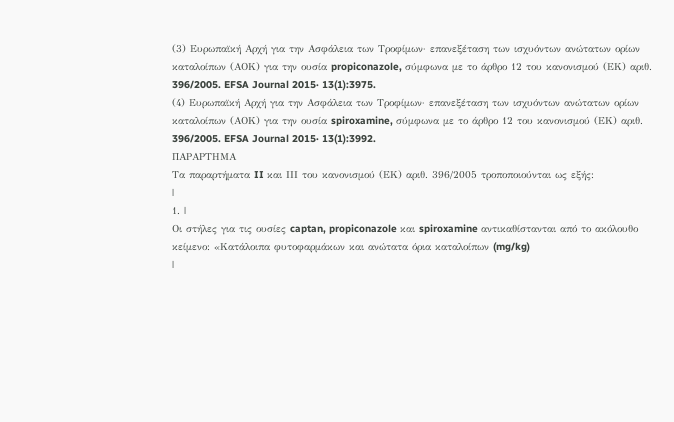(3) Ευρωπαϊκή Αρχή για την Ασφάλεια των Τροφίμων· επανεξέταση των ισχυόντων ανώτατων ορίων καταλοίπων (ΑΟΚ) για την ουσία propiconazole, σύμφωνα με το άρθρο 12 του κανονισμού (ΕΚ) αριθ. 396/2005. EFSA Journal 2015· 13(1):3975.
(4) Ευρωπαϊκή Αρχή για την Ασφάλεια των Τροφίμων· επανεξέταση των ισχυόντων ανώτατων ορίων καταλοίπων (ΑΟΚ) για την ουσία spiroxamine, σύμφωνα με το άρθρο 12 του κανονισμού (ΕΚ) αριθ. 396/2005. EFSA Journal 2015· 13(1):3992.
ΠΑΡΑΡΤΗΜΑ
Τα παραρτήματα II και ΙΙΙ του κανονισμού (ΕΚ) αριθ. 396/2005 τροποποιούνται ως εξής:
|
1. |
Οι στήλες για τις ουσίες captan, propiconazole και spiroxamine αντικαθίστανται από το ακόλουθο κείμενο: «Κατάλοιπα φυτοφαρμάκων και ανώτατα όρια καταλοίπων (mg/kg)
|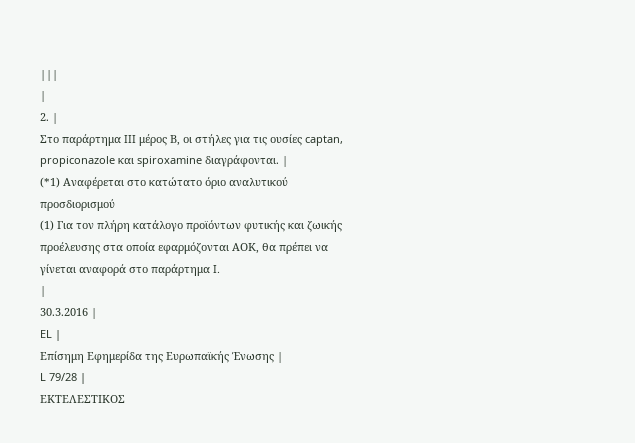|||
|
2. |
Στο παράρτημα III μέρος Β, οι στήλες για τις ουσίες captan, propiconazole και spiroxamine διαγράφονται. |
(*1) Αναφέρεται στο κατώτατο όριο αναλυτικού προσδιορισμού
(1) Για τον πλήρη κατάλογο προϊόντων φυτικής και ζωικής προέλευσης στα οποία εφαρμόζονται ΑΟΚ, θα πρέπει να γίνεται αναφορά στο παράρτημα I.
|
30.3.2016 |
EL |
Επίσημη Εφημερίδα της Ευρωπαϊκής Ένωσης |
L 79/28 |
ΕΚΤΕΛΕΣΤΙΚΟΣ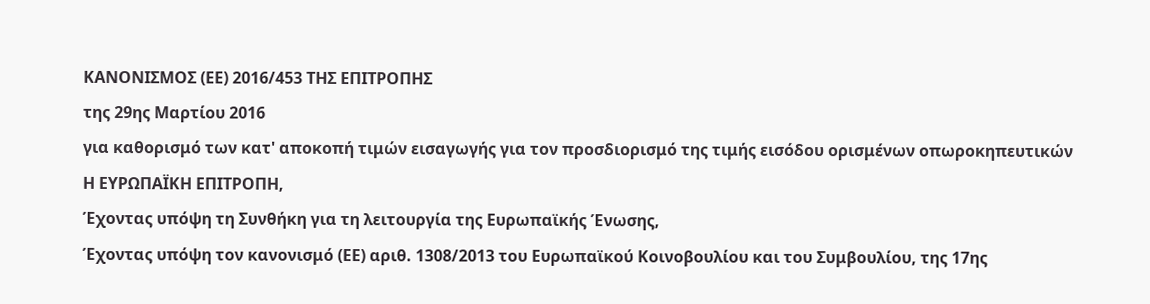ΚΑΝΟΝΙΣΜΟΣ (ΕΕ) 2016/453 ΤΗΣ ΕΠΙΤΡΟΠΗΣ
της 29ης Μαρτίου 2016
για καθορισμό των κατ' αποκοπή τιμών εισαγωγής για τον προσδιορισμό της τιμής εισόδου ορισμένων οπωροκηπευτικών
Η ΕΥΡΩΠΑΪΚΗ ΕΠΙΤΡΟΠΗ,
Έχοντας υπόψη τη Συνθήκη για τη λειτουργία της Ευρωπαϊκής Ένωσης,
Έχοντας υπόψη τον κανονισμό (ΕΕ) αριθ. 1308/2013 του Ευρωπαϊκού Κοινοβουλίου και του Συμβουλίου, της 17ης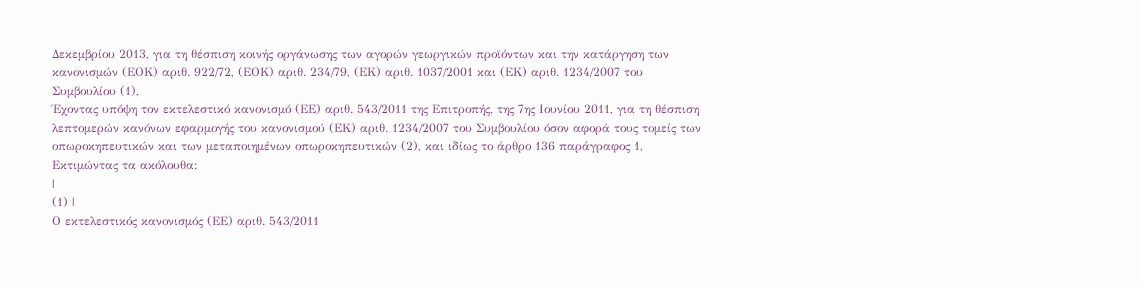Δεκεμβρίου 2013, για τη θέσπιση κοινής οργάνωσης των αγορών γεωργικών προϊόντων και την κατάργηση των κανονισμών (ΕΟΚ) αριθ. 922/72, (ΕΟΚ) αριθ. 234/79, (ΕΚ) αριθ. 1037/2001 και (ΕΚ) αριθ. 1234/2007 του Συμβουλίου (1),
Έχοντας υπόψη τον εκτελεστικό κανονισμό (ΕΕ) αριθ. 543/2011 της Επιτροπής, της 7ης Ιουνίου 2011, για τη θέσπιση λεπτομερών κανόνων εφαρμογής του κανονισμού (ΕΚ) αριθ. 1234/2007 του Συμβουλίου όσον αφορά τους τομείς των οπωροκηπευτικών και των μεταποιημένων οπωροκηπευτικών (2), και ιδίως το άρθρο 136 παράγραφος 1,
Εκτιμώντας τα ακόλουθα:
|
(1) |
Ο εκτελεστικός κανονισμός (ΕΕ) αριθ. 543/2011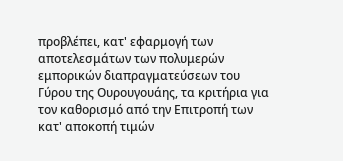προβλέπει, κατ' εφαρμογή των αποτελεσμάτων των πολυμερών εμπορικών διαπραγματεύσεων του Γύρου της Ουρουγουάης, τα κριτήρια για τον καθορισμό από την Επιτροπή των κατ' αποκοπή τιμών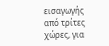εισαγωγής από τρίτες χώρες, για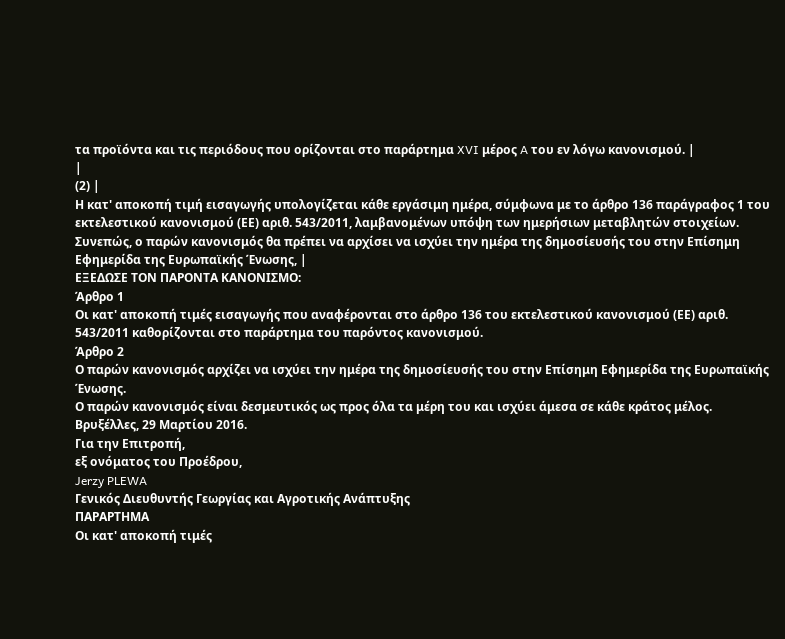τα προϊόντα και τις περιόδους που ορίζονται στο παράρτημα XVI μέρος A του εν λόγω κανονισμού. |
|
(2) |
Η κατ' αποκοπή τιμή εισαγωγής υπολογίζεται κάθε εργάσιμη ημέρα, σύμφωνα με το άρθρο 136 παράγραφος 1 του εκτελεστικού κανονισμού (ΕΕ) αριθ. 543/2011, λαμβανομένων υπόψη των ημερήσιων μεταβλητών στοιχείων. Συνεπώς, ο παρών κανονισμός θα πρέπει να αρχίσει να ισχύει την ημέρα της δημοσίευσής του στην Επίσημη Εφημερίδα της Ευρωπαϊκής Ένωσης, |
ΕΞΕΔΩΣΕ ΤΟΝ ΠΑΡΟΝΤΑ ΚΑΝΟΝΙΣΜΟ:
Άρθρο 1
Οι κατ' αποκοπή τιμές εισαγωγής που αναφέρονται στο άρθρο 136 του εκτελεστικού κανονισμού (ΕΕ) αριθ. 543/2011 καθορίζονται στο παράρτημα του παρόντος κανονισμού.
Άρθρο 2
Ο παρών κανονισμός αρχίζει να ισχύει την ημέρα της δημοσίευσής του στην Επίσημη Εφημερίδα της Ευρωπαϊκής Ένωσης.
Ο παρών κανονισμός είναι δεσμευτικός ως προς όλα τα μέρη του και ισχύει άμεσα σε κάθε κράτος μέλος.
Βρυξέλλες, 29 Μαρτίου 2016.
Για την Επιτροπή,
εξ ονόματος του Προέδρου,
Jerzy PLEWA
Γενικός Διευθυντής Γεωργίας και Αγροτικής Ανάπτυξης
ΠΑΡΑΡΤΗΜΑ
Οι κατ' αποκοπή τιμές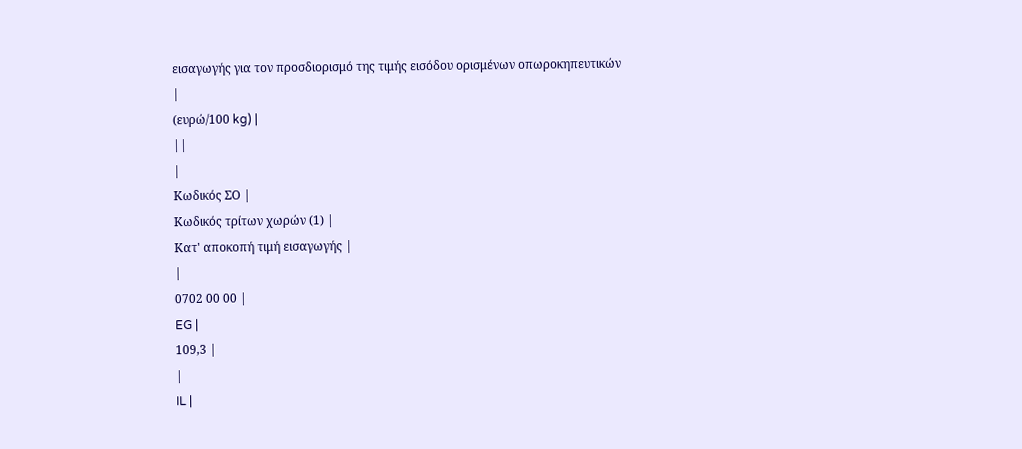εισαγωγής για τον προσδιορισμό της τιμής εισόδου ορισμένων οπωροκηπευτικών
|
(ευρώ/100 kg) |
||
|
Κωδικός ΣΟ |
Κωδικός τρίτων χωρών (1) |
Κατ' αποκοπή τιμή εισαγωγής |
|
0702 00 00 |
EG |
109,3 |
|
IL |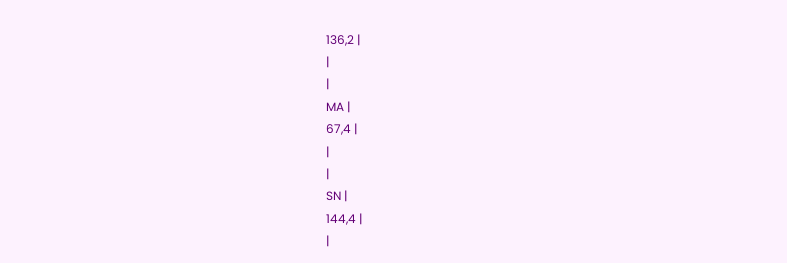136,2 |
|
|
MA |
67,4 |
|
|
SN |
144,4 |
|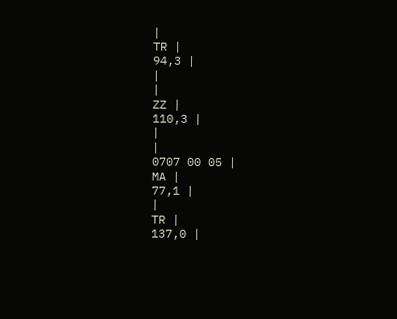|
TR |
94,3 |
|
|
ZZ |
110,3 |
|
|
0707 00 05 |
MA |
77,1 |
|
TR |
137,0 |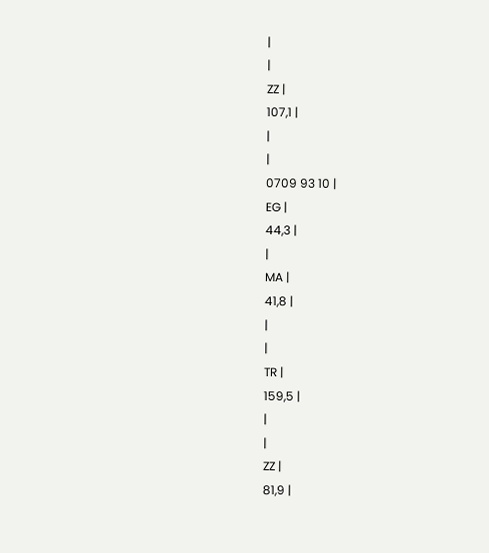|
|
ZZ |
107,1 |
|
|
0709 93 10 |
EG |
44,3 |
|
MA |
41,8 |
|
|
TR |
159,5 |
|
|
ZZ |
81,9 |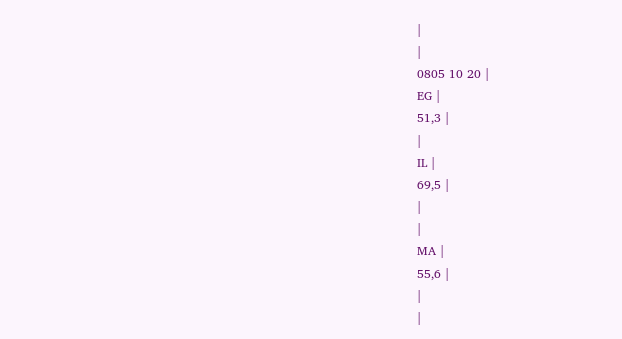|
|
0805 10 20 |
EG |
51,3 |
|
IL |
69,5 |
|
|
MA |
55,6 |
|
|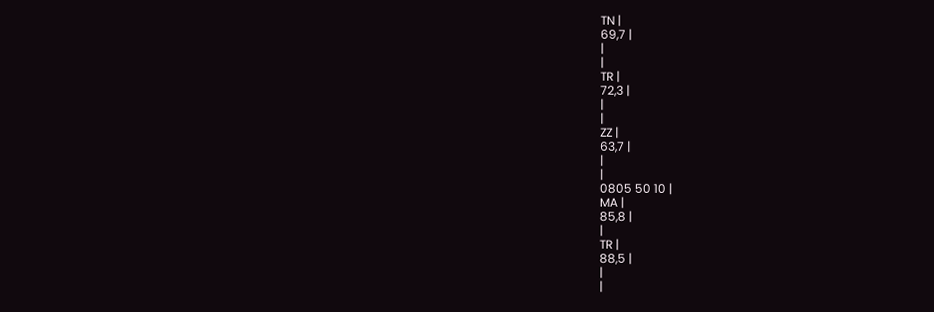TN |
69,7 |
|
|
TR |
72,3 |
|
|
ZZ |
63,7 |
|
|
0805 50 10 |
MA |
85,8 |
|
TR |
88,5 |
|
|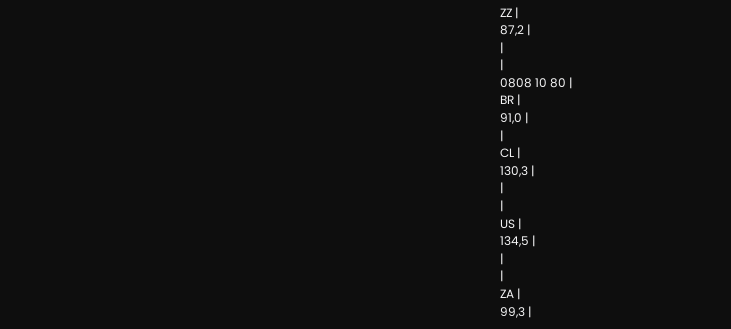ZZ |
87,2 |
|
|
0808 10 80 |
BR |
91,0 |
|
CL |
130,3 |
|
|
US |
134,5 |
|
|
ZA |
99,3 |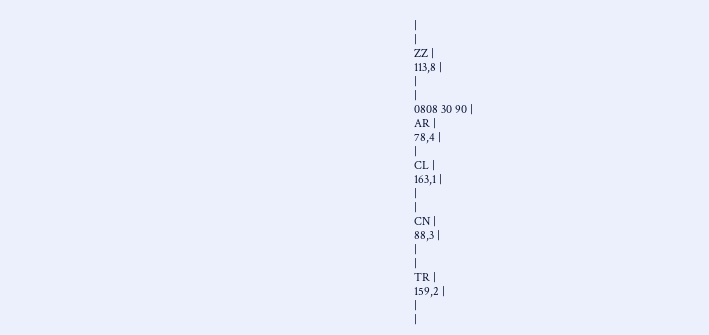|
|
ZZ |
113,8 |
|
|
0808 30 90 |
AR |
78,4 |
|
CL |
163,1 |
|
|
CN |
88,3 |
|
|
TR |
159,2 |
|
|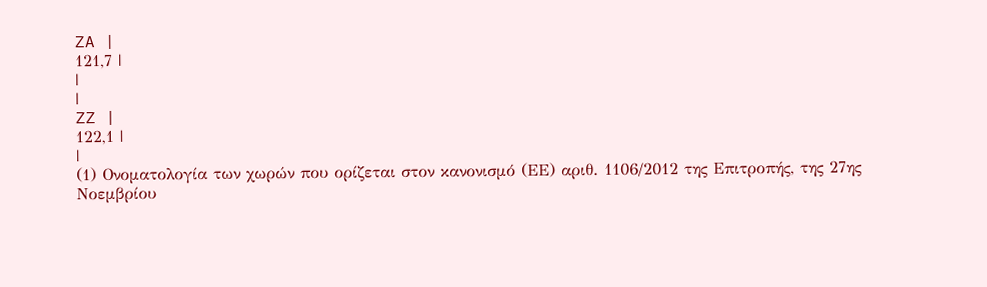ZA |
121,7 |
|
|
ZZ |
122,1 |
|
(1) Ονοματολογία των χωρών που ορίζεται στον κανονισμό (ΕΕ) αριθ. 1106/2012 της Επιτροπής, της 27ης Νοεμβρίου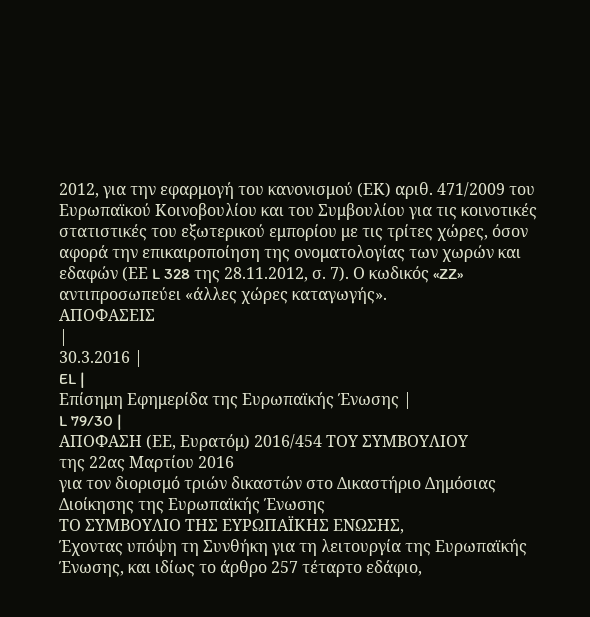2012, για την εφαρμογή του κανονισμού (ΕΚ) αριθ. 471/2009 του Ευρωπαϊκού Κοινοβουλίου και του Συμβουλίου για τις κοινοτικές στατιστικές του εξωτερικού εμπορίου με τις τρίτες χώρες, όσον αφορά την επικαιροποίηση της ονοματολογίας των χωρών και εδαφών (ΕΕ L 328 της 28.11.2012, σ. 7). Ο κωδικός «ZZ» αντιπροσωπεύει «άλλες χώρες καταγωγής».
ΑΠΟΦΑΣΕΙΣ
|
30.3.2016 |
EL |
Επίσημη Εφημερίδα της Ευρωπαϊκής Ένωσης |
L 79/30 |
ΑΠΟΦΑΣΗ (ΕΕ, Ευρατόμ) 2016/454 ΤΟΥ ΣΥΜΒΟΥΛΙΟΥ
της 22ας Μαρτίου 2016
για τον διορισμό τριών δικαστών στο Δικαστήριο Δημόσιας Διοίκησης της Ευρωπαϊκής Ένωσης
ΤΟ ΣΥΜΒΟΥΛΙΟ ΤΗΣ ΕΥΡΩΠΑΪΚΗΣ ΕΝΩΣΗΣ,
Έχοντας υπόψη τη Συνθήκη για τη λειτουργία της Ευρωπαϊκής Ένωσης, και ιδίως το άρθρο 257 τέταρτο εδάφιο,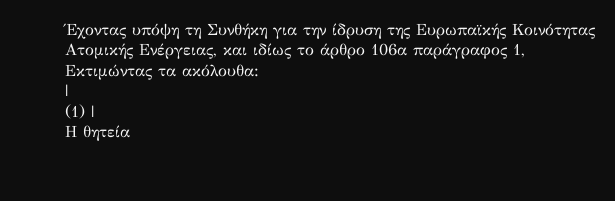Έχοντας υπόψη τη Συνθήκη για την ίδρυση της Ευρωπαϊκής Κοινότητας Ατομικής Ενέργειας, και ιδίως το άρθρο 106α παράγραφος 1,
Εκτιμώντας τα ακόλουθα:
|
(1) |
Η θητεία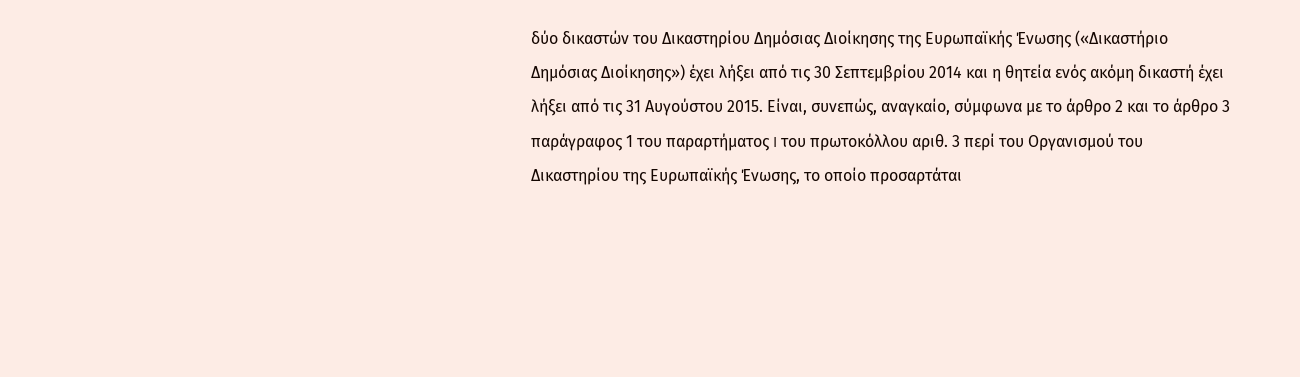δύο δικαστών του Δικαστηρίου Δημόσιας Διοίκησης της Ευρωπαϊκής Ένωσης («Δικαστήριο Δημόσιας Διοίκησης») έχει λήξει από τις 30 Σεπτεμβρίου 2014 και η θητεία ενός ακόμη δικαστή έχει λήξει από τις 31 Αυγούστου 2015. Είναι, συνεπώς, αναγκαίο, σύμφωνα με το άρθρο 2 και το άρθρο 3 παράγραφος 1 του παραρτήματος I του πρωτοκόλλου αριθ. 3 περί του Οργανισμού του Δικαστηρίου της Ευρωπαϊκής Ένωσης, το οποίο προσαρτάται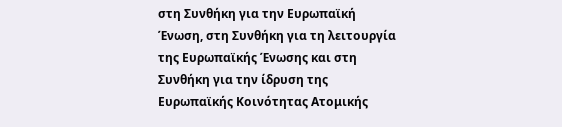στη Συνθήκη για την Ευρωπαϊκή Ένωση, στη Συνθήκη για τη λειτουργία της Ευρωπαϊκής Ένωσης και στη Συνθήκη για την ίδρυση της Ευρωπαϊκής Κοινότητας Ατομικής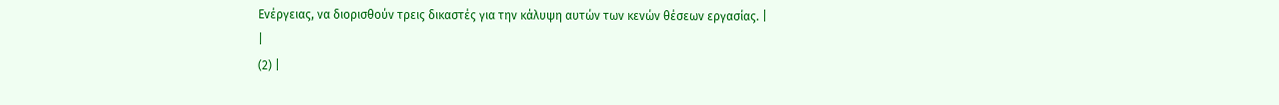Ενέργειας, να διορισθούν τρεις δικαστές για την κάλυψη αυτών των κενών θέσεων εργασίας. |
|
(2) |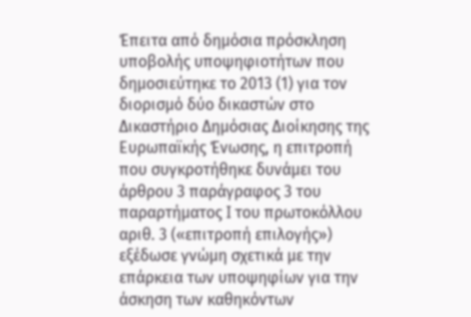Έπειτα από δημόσια πρόσκληση υποβολής υποψηφιοτήτων που δημοσιεύτηκε το 2013 (1) για τον διορισμό δύο δικαστών στο Δικαστήριο Δημόσιας Διοίκησης της Ευρωπαϊκής Ένωσης, η επιτροπή που συγκροτήθηκε δυνάμει του άρθρου 3 παράγραφος 3 του παραρτήματος I του πρωτοκόλλου αριθ. 3 («επιτροπή επιλογής») εξέδωσε γνώμη σχετικά με την επάρκεια των υποψηφίων για την άσκηση των καθηκόντων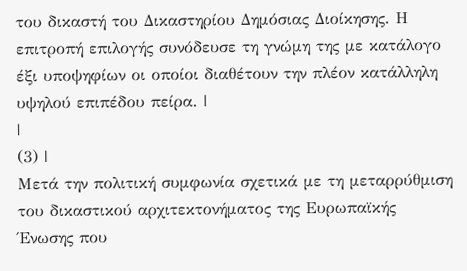του δικαστή του Δικαστηρίου Δημόσιας Διοίκησης. Η επιτροπή επιλογής συνόδευσε τη γνώμη της με κατάλογο έξι υποψηφίων οι οποίοι διαθέτουν την πλέον κατάλληλη υψηλού επιπέδου πείρα. |
|
(3) |
Μετά την πολιτική συμφωνία σχετικά με τη μεταρρύθμιση του δικαστικού αρχιτεκτονήματος της Ευρωπαϊκής Ένωσης που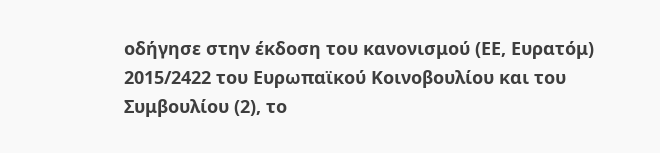οδήγησε στην έκδοση του κανονισμού (ΕΕ, Ευρατόμ) 2015/2422 του Ευρωπαϊκού Κοινοβουλίου και του Συμβουλίου (2), το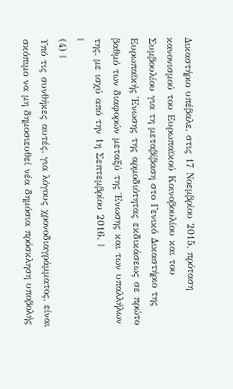Δικαστήριο υπέβαλε, στις 17 Νοεμβρίου 2015, πρόταση κανονισμού του Ευρωπαϊκού Κοινοβουλίου και του Συμβουλίου για τη μεταβίβαση στο Γενικό Δικαστήριο της Ευρωπαϊκής Ένωσης της αρμοδιότητας εκδικάσεως σε πρώτο βαθμό των διαφορών μεταξύ της Ένωσης και των υπαλλήλων της, με ισχύ από την 1η Σεπτεμβρίου 2016. |
|
(4) |
Υπό τις συνθήκες αυτές, για λόγους χρονοδιαγράμματος, είναι σκόπιμο να μη δημοσιευθεί νέα δημόσια πρόσκληση υποβολής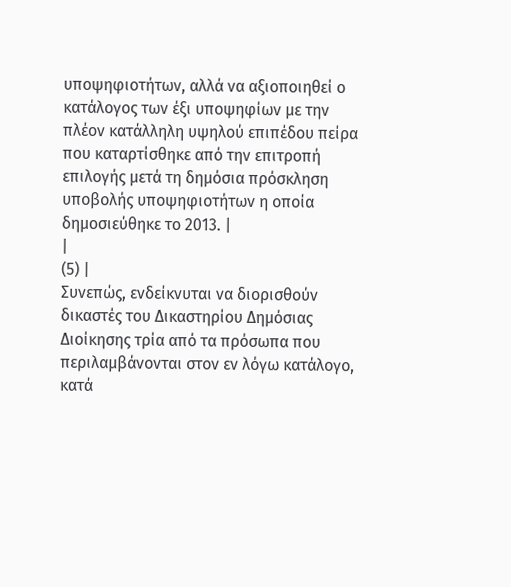υποψηφιοτήτων, αλλά να αξιοποιηθεί ο κατάλογος των έξι υποψηφίων με την πλέον κατάλληλη υψηλού επιπέδου πείρα που καταρτίσθηκε από την επιτροπή επιλογής μετά τη δημόσια πρόσκληση υποβολής υποψηφιοτήτων η οποία δημοσιεύθηκε το 2013. |
|
(5) |
Συνεπώς, ενδείκνυται να διορισθούν δικαστές του Δικαστηρίου Δημόσιας Διοίκησης τρία από τα πρόσωπα που περιλαμβάνονται στον εν λόγω κατάλογο, κατά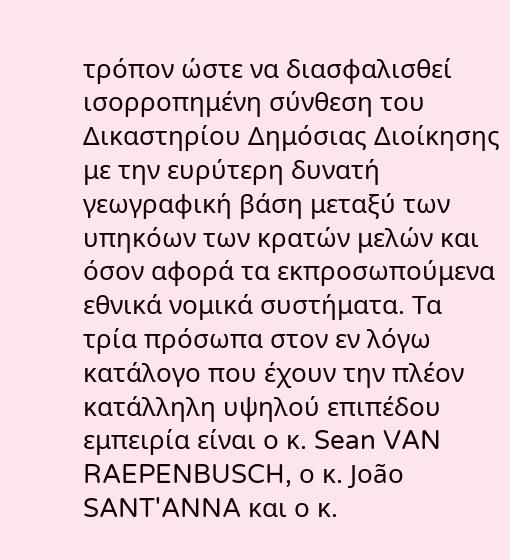τρόπον ώστε να διασφαλισθεί ισορροπημένη σύνθεση του Δικαστηρίου Δημόσιας Διοίκησης με την ευρύτερη δυνατή γεωγραφική βάση μεταξύ των υπηκόων των κρατών μελών και όσον αφορά τα εκπροσωπούμενα εθνικά νομικά συστήματα. Τα τρία πρόσωπα στον εν λόγω κατάλογο που έχουν την πλέον κατάλληλη υψηλού επιπέδου εμπειρία είναι ο κ. Sean VAN RAEPENBUSCH, ο κ. João SANT'ANNA και ο κ.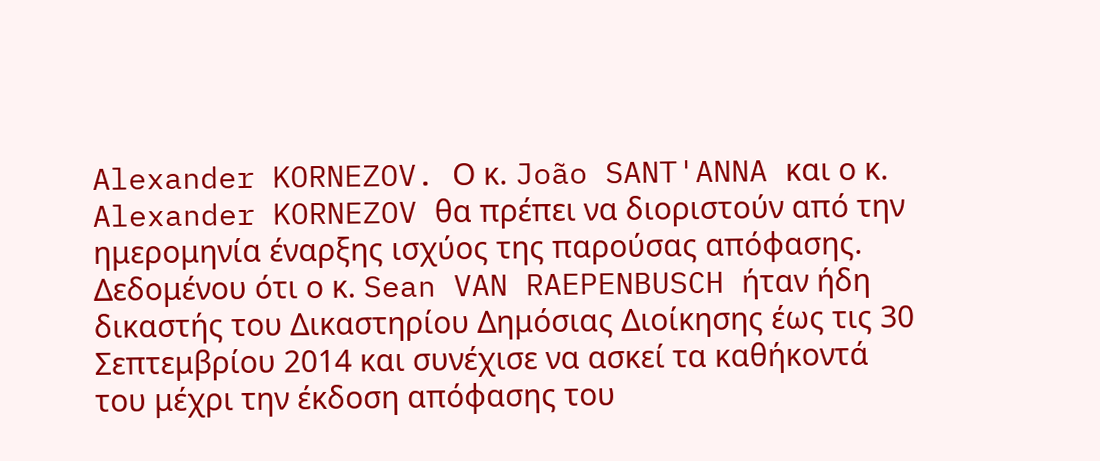Alexander KORNEZOV. Ο κ. João SANT'ANNA και ο κ. Alexander KORNEZOV θα πρέπει να διοριστούν από την ημερομηνία έναρξης ισχύος της παρούσας απόφασης. Δεδομένου ότι ο κ. Sean VAN RAEPENBUSCH ήταν ήδη δικαστής του Δικαστηρίου Δημόσιας Διοίκησης έως τις 30 Σεπτεμβρίου 2014 και συνέχισε να ασκεί τα καθήκοντά του μέχρι την έκδοση απόφασης του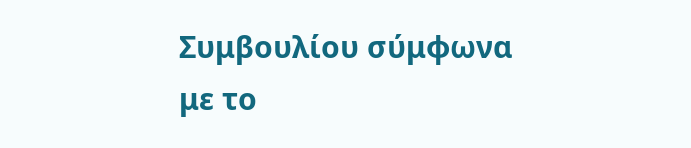Συμβουλίου σύμφωνα με το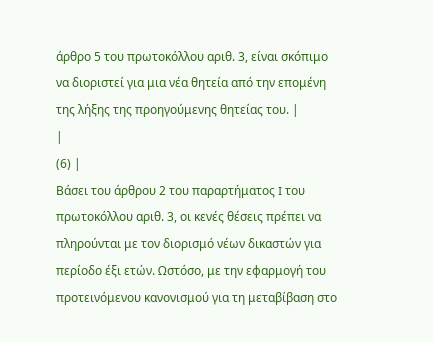άρθρο 5 του πρωτοκόλλου αριθ. 3, είναι σκόπιμο να διοριστεί για μια νέα θητεία από την επομένη της λήξης της προηγούμενης θητείας του. |
|
(6) |
Βάσει του άρθρου 2 του παραρτήματος I του πρωτοκόλλου αριθ. 3, οι κενές θέσεις πρέπει να πληρούνται με τον διορισμό νέων δικαστών για περίοδο έξι ετών. Ωστόσο, με την εφαρμογή του προτεινόμενου κανονισμού για τη μεταβίβαση στο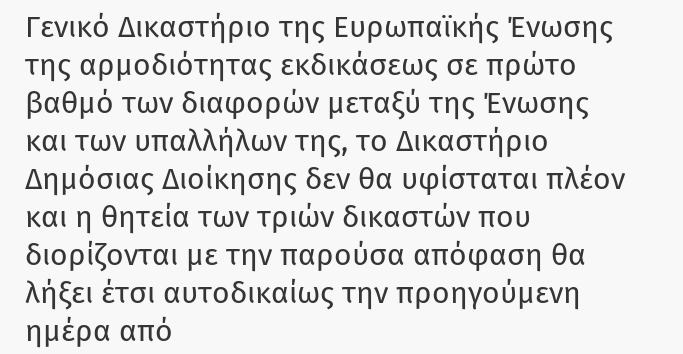Γενικό Δικαστήριο της Ευρωπαϊκής Ένωσης της αρμοδιότητας εκδικάσεως σε πρώτο βαθμό των διαφορών μεταξύ της Ένωσης και των υπαλλήλων της, το Δικαστήριο Δημόσιας Διοίκησης δεν θα υφίσταται πλέον και η θητεία των τριών δικαστών που διορίζονται με την παρούσα απόφαση θα λήξει έτσι αυτοδικαίως την προηγούμενη ημέρα από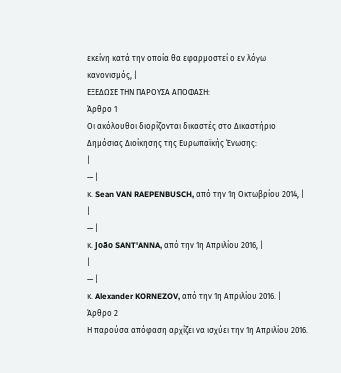εκείνη κατά την οποία θα εφαρμοστεί ο εν λόγω κανονισμός, |
ΕΞΕΔΩΣΕ ΤΗΝ ΠΑΡΟΥΣΑ ΑΠΟΦΑΣΗ:
Άρθρο 1
Οι ακόλουθοι διορίζονται δικαστές στο Δικαστήριο Δημόσιας Διοίκησης της Ευρωπαϊκής Ένωσης:
|
— |
κ. Sean VAN RAEPENBUSCH, από την 1η Οκτωβρίου 2014, |
|
— |
κ. João SANT'ANNA, από την 1η Απριλίου 2016, |
|
— |
κ. Alexander KORNEZOV, από την 1η Απριλίου 2016. |
Άρθρο 2
Η παρούσα απόφαση αρχίζει να ισχύει την 1η Απριλίου 2016.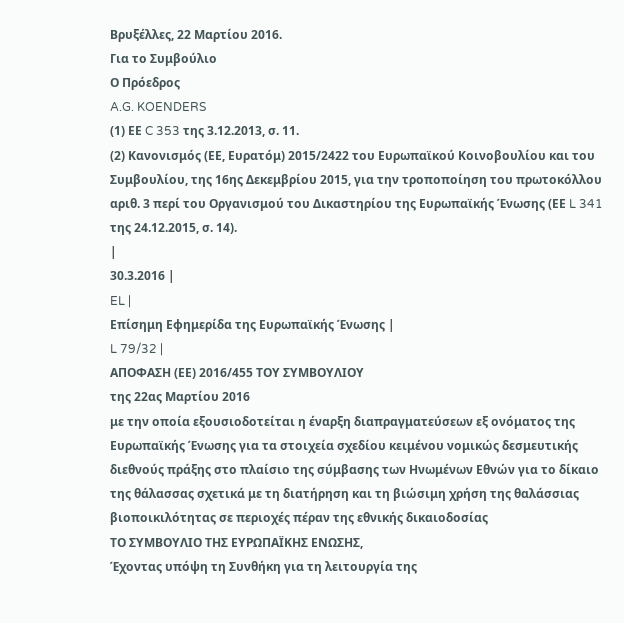Βρυξέλλες, 22 Μαρτίου 2016.
Για το Συμβούλιο
Ο Πρόεδρος
A.G. KOENDERS
(1) ΕΕ C 353 της 3.12.2013, σ. 11.
(2) Κανονισμός (ΕΕ, Ευρατόμ) 2015/2422 του Ευρωπαϊκού Κοινοβουλίου και του Συμβουλίου, της 16ης Δεκεμβρίου 2015, για την τροποποίηση του πρωτοκόλλου αριθ. 3 περί του Οργανισμού του Δικαστηρίου της Ευρωπαϊκής Ένωσης (ΕΕ L 341 της 24.12.2015, σ. 14).
|
30.3.2016 |
EL |
Επίσημη Εφημερίδα της Ευρωπαϊκής Ένωσης |
L 79/32 |
ΑΠΟΦΑΣΗ (ΕΕ) 2016/455 ΤΟΥ ΣΥΜΒΟΥΛΙΟΥ
της 22ας Μαρτίου 2016
με την οποία εξουσιοδοτείται η έναρξη διαπραγματεύσεων εξ ονόματος της Ευρωπαϊκής Ένωσης για τα στοιχεία σχεδίου κειμένου νομικώς δεσμευτικής διεθνούς πράξης στο πλαίσιο της σύμβασης των Ηνωμένων Εθνών για το δίκαιο της θάλασσας σχετικά με τη διατήρηση και τη βιώσιμη χρήση της θαλάσσιας βιοποικιλότητας σε περιοχές πέραν της εθνικής δικαιοδοσίας
ΤΟ ΣΥΜΒΟΥΛΙΟ ΤΗΣ ΕΥΡΩΠΑΪΚΗΣ ΕΝΩΣΗΣ,
Έχοντας υπόψη τη Συνθήκη για τη λειτουργία της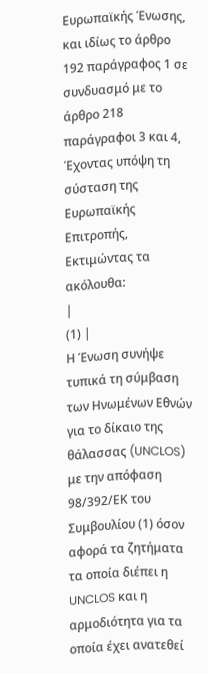Ευρωπαϊκής Ένωσης, και ιδίως το άρθρο 192 παράγραφος 1 σε συνδυασμό με το άρθρο 218 παράγραφοι 3 και 4,
Έχοντας υπόψη τη σύσταση της Ευρωπαϊκής Επιτροπής,
Εκτιμώντας τα ακόλουθα:
|
(1) |
Η Ένωση συνήψε τυπικά τη σύμβαση των Ηνωμένων Εθνών για το δίκαιο της θάλασσας (UNCLOS) με την απόφαση 98/392/ΕΚ του Συμβουλίου (1) όσον αφορά τα ζητήματα τα οποία διέπει η UNCLOS και η αρμοδιότητα για τα οποία έχει ανατεθεί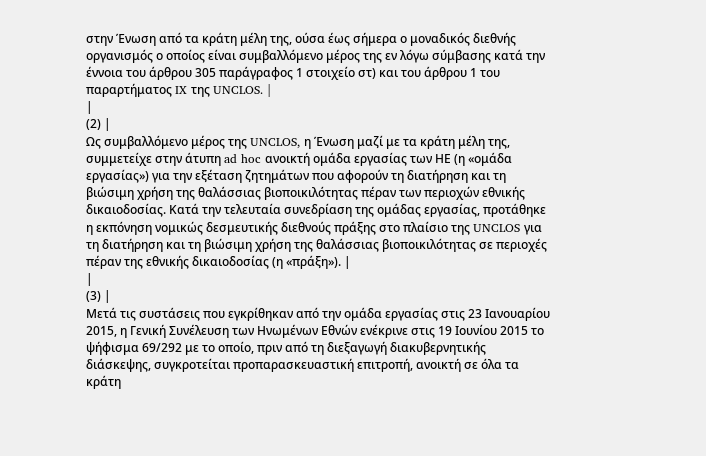στην Ένωση από τα κράτη μέλη της, ούσα έως σήμερα ο μοναδικός διεθνής οργανισμός ο οποίος είναι συμβαλλόμενο μέρος της εν λόγω σύμβασης κατά την έννοια του άρθρου 305 παράγραφος 1 στοιχείο στ) και του άρθρου 1 του παραρτήματος IX της UNCLOS. |
|
(2) |
Ως συμβαλλόμενο μέρος της UNCLOS, η Ένωση μαζί με τα κράτη μέλη της, συμμετείχε στην άτυπη ad hoc ανοικτή ομάδα εργασίας των ΗΕ (η «ομάδα εργασίας») για την εξέταση ζητημάτων που αφορούν τη διατήρηση και τη βιώσιμη χρήση της θαλάσσιας βιοποικιλότητας πέραν των περιοχών εθνικής δικαιοδοσίας. Κατά την τελευταία συνεδρίαση της ομάδας εργασίας, προτάθηκε η εκπόνηση νομικώς δεσμευτικής διεθνούς πράξης στο πλαίσιο της UNCLOS για τη διατήρηση και τη βιώσιμη χρήση της θαλάσσιας βιοποικιλότητας σε περιοχές πέραν της εθνικής δικαιοδοσίας (η «πράξη»). |
|
(3) |
Μετά τις συστάσεις που εγκρίθηκαν από την ομάδα εργασίας στις 23 Ιανουαρίου 2015, η Γενική Συνέλευση των Ηνωμένων Εθνών ενέκρινε στις 19 Ιουνίου 2015 το ψήφισμα 69/292 με το οποίο, πριν από τη διεξαγωγή διακυβερνητικής διάσκεψης, συγκροτείται προπαρασκευαστική επιτροπή, ανοικτή σε όλα τα κράτη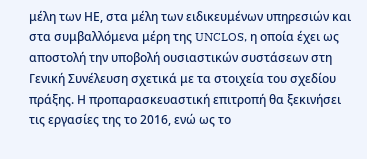μέλη των ΗΕ, στα μέλη των ειδικευμένων υπηρεσιών και στα συμβαλλόμενα μέρη της UNCLOS, η οποία έχει ως αποστολή την υποβολή ουσιαστικών συστάσεων στη Γενική Συνέλευση σχετικά με τα στοιχεία του σχεδίου πράξης. Η προπαρασκευαστική επιτροπή θα ξεκινήσει τις εργασίες της το 2016, ενώ ως το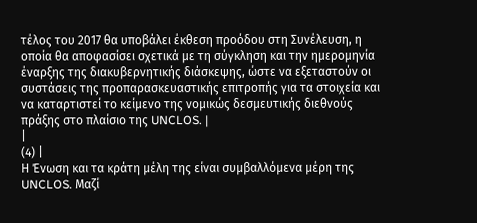τέλος του 2017 θα υποβάλει έκθεση προόδου στη Συνέλευση, η οποία θα αποφασίσει σχετικά με τη σύγκληση και την ημερομηνία έναρξης της διακυβερνητικής διάσκεψης, ώστε να εξεταστούν οι συστάσεις της προπαρασκευαστικής επιτροπής για τα στοιχεία και να καταρτιστεί το κείμενο της νομικώς δεσμευτικής διεθνούς πράξης στο πλαίσιο της UNCLOS. |
|
(4) |
Η Ένωση και τα κράτη μέλη της είναι συμβαλλόμενα μέρη της UNCLOS. Μαζί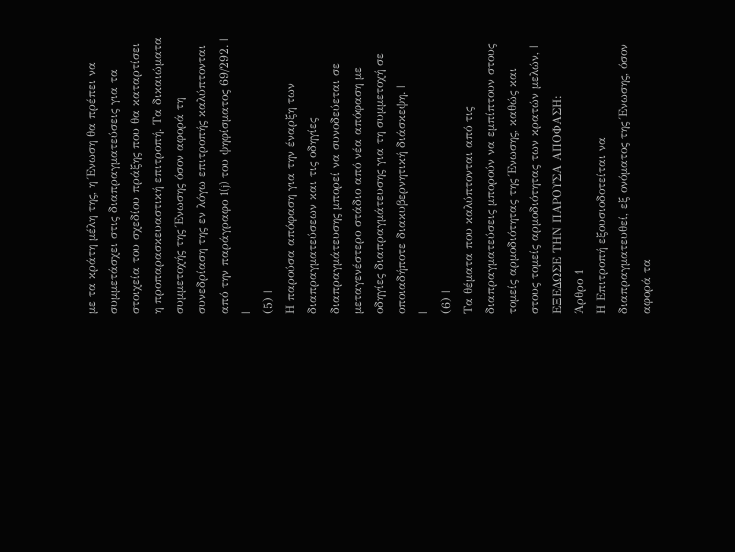με τα κράτη μέλη της, η Ένωση θα πρέπει να συμμετάσχει στις διαπραγματεύσεις για τα στοιχεία του σχεδίου πράξης που θα καταρτίσει η προπαρασκευαστική επιτροπή. Τα δικαιώματα συμμετοχής της Ένωσης όσον αφορά τη συνεδρίαση της εν λόγω επιτροπής καλύπτονται από την παράγραφο 1(j) του ψηφίσματος 69/292. |
|
(5) |
Η παρούσα απόφαση για την έναρξη των διαπραγματεύσεων και τις οδηγίες διαπραγμάτευσης μπορεί να συνοδεύεται σε μεταγενέστερο στάδιο από νέα απόφαση με οδηγίες διαπραγμάτευσης για τη συμμετοχή σε οποιαδήποτε διακυβερνητική διάσκεψη. |
|
(6) |
Τα θέματα που καλύπτονται από τις διαπραγματεύσεις μπορούν να εμπίπτουν στους τομείς αρμοδιότητας της Ένωσης, καθώς και στους τομείς αρμοδιότητας των κρατών μελών, |
ΕΞΕΔΩΣΕ ΤΗΝ ΠΑΡΟΥΣΑ ΑΠΟΦΑΣΗ:
Άρθρο 1
Η Επιτροπή εξουσιοδοτείται να διαπραγματευθεί, εξ ονόματος της Ένωσης, όσον αφορά τα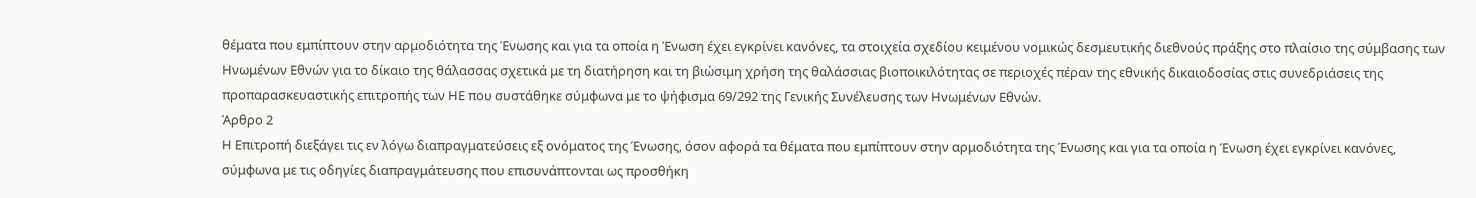θέματα που εμπίπτουν στην αρμοδιότητα της Ένωσης και για τα οποία η Ένωση έχει εγκρίνει κανόνες, τα στοιχεία σχεδίου κειμένου νομικώς δεσμευτικής διεθνούς πράξης στο πλαίσιο της σύμβασης των Ηνωμένων Εθνών για το δίκαιο της θάλασσας σχετικά με τη διατήρηση και τη βιώσιμη χρήση της θαλάσσιας βιοποικιλότητας σε περιοχές πέραν της εθνικής δικαιοδοσίας στις συνεδριάσεις της προπαρασκευαστικής επιτροπής των ΗΕ που συστάθηκε σύμφωνα με το ψήφισμα 69/292 της Γενικής Συνέλευσης των Ηνωμένων Εθνών.
Άρθρο 2
Η Επιτροπή διεξάγει τις εν λόγω διαπραγματεύσεις εξ ονόματος της Ένωσης, όσον αφορά τα θέματα που εμπίπτουν στην αρμοδιότητα της Ένωσης και για τα οποία η Ένωση έχει εγκρίνει κανόνες, σύμφωνα με τις οδηγίες διαπραγμάτευσης που επισυνάπτονται ως προσθήκη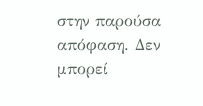στην παρούσα απόφαση. Δεν μπορεί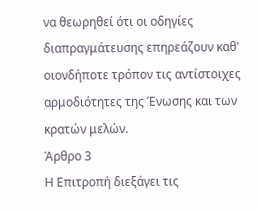να θεωρηθεί ότι οι οδηγίες διαπραγμάτευσης επηρεάζουν καθ' οιονδήποτε τρόπον τις αντίστοιχες αρμοδιότητες της Ένωσης και των κρατών μελών.
Άρθρο 3
Η Επιτροπή διεξάγει τις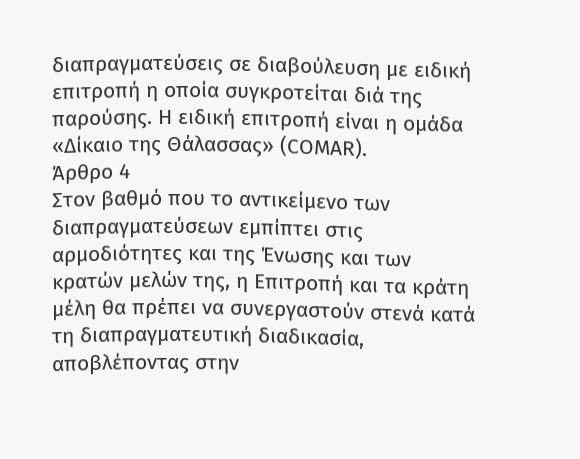διαπραγματεύσεις σε διαβούλευση με ειδική επιτροπή η οποία συγκροτείται διά της παρούσης. Η ειδική επιτροπή είναι η ομάδα «Δίκαιο της Θάλασσας» (COMAR).
Άρθρο 4
Στον βαθμό που το αντικείμενο των διαπραγματεύσεων εμπίπτει στις αρμοδιότητες και της Ένωσης και των κρατών μελών της, η Επιτροπή και τα κράτη μέλη θα πρέπει να συνεργαστούν στενά κατά τη διαπραγματευτική διαδικασία, αποβλέποντας στην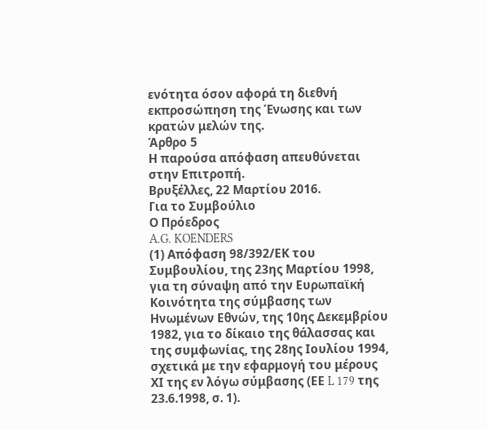ενότητα όσον αφορά τη διεθνή εκπροσώπηση της Ένωσης και των κρατών μελών της.
Άρθρο 5
Η παρούσα απόφαση απευθύνεται στην Επιτροπή.
Βρυξέλλες, 22 Μαρτίου 2016.
Για το Συμβούλιο
Ο Πρόεδρος
A.G. KOENDERS
(1) Απόφαση 98/392/ΕΚ του Συμβουλίου, της 23ης Μαρτίου 1998, για τη σύναψη από την Ευρωπαϊκή Κοινότητα της σύμβασης των Ηνωμένων Εθνών, της 10ης Δεκεμβρίου 1982, για το δίκαιο της θάλασσας και της συμφωνίας, της 28ης Ιουλίου 1994, σχετικά με την εφαρμογή του μέρους ΧΙ της εν λόγω σύμβασης (ΕΕ L 179 της 23.6.1998, σ. 1).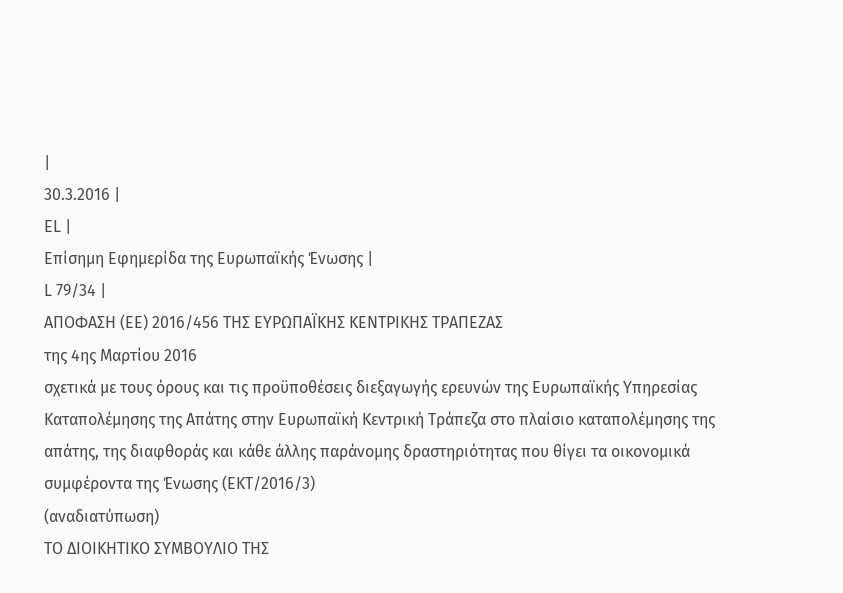|
30.3.2016 |
EL |
Επίσημη Εφημερίδα της Ευρωπαϊκής Ένωσης |
L 79/34 |
ΑΠΟΦΑΣΗ (ΕΕ) 2016/456 ΤΗΣ ΕΥΡΩΠΑΪΚΗΣ ΚΕΝΤΡΙΚΗΣ ΤΡΑΠΕΖΑΣ
της 4ης Μαρτίου 2016
σχετικά με τους όρους και τις προϋποθέσεις διεξαγωγής ερευνών της Ευρωπαϊκής Υπηρεσίας Καταπολέμησης της Απάτης στην Ευρωπαϊκή Κεντρική Τράπεζα στο πλαίσιο καταπολέμησης της απάτης, της διαφθοράς και κάθε άλλης παράνομης δραστηριότητας που θίγει τα οικονομικά συμφέροντα της Ένωσης (ΕΚΤ/2016/3)
(αναδιατύπωση)
ΤΟ ΔΙΟΙΚΗΤΙΚΟ ΣΥΜΒΟΥΛΙΟ ΤΗΣ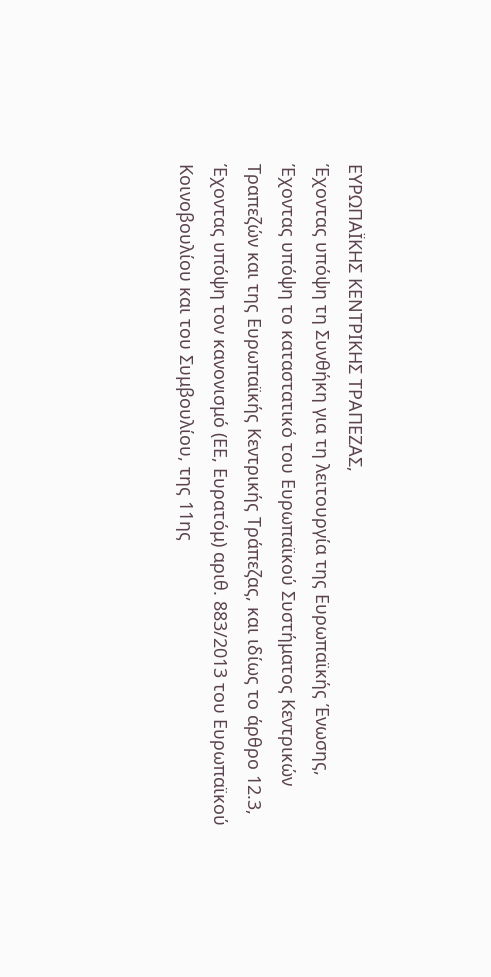ΕΥΡΩΠΑΪΚΗΣ ΚΕΝΤΡΙΚΗΣ ΤΡΑΠΕΖΑΣ,
Έχοντας υπόψη τη Συνθήκη για τη λειτουργία της Ευρωπαϊκής Ένωσης,
Έχοντας υπόψη το καταστατικό του Ευρωπαϊκού Συστήματος Κεντρικών Τραπεζών και της Ευρωπαϊκής Κεντρικής Τράπεζας, και ιδίως το άρθρο 12.3,
Έχοντας υπόψη τον κανονισμό (ΕΕ, Ευρατόμ) αριθ. 883/2013 του Ευρωπαϊκού Κοινοβουλίου και του Συμβουλίου, της 11ης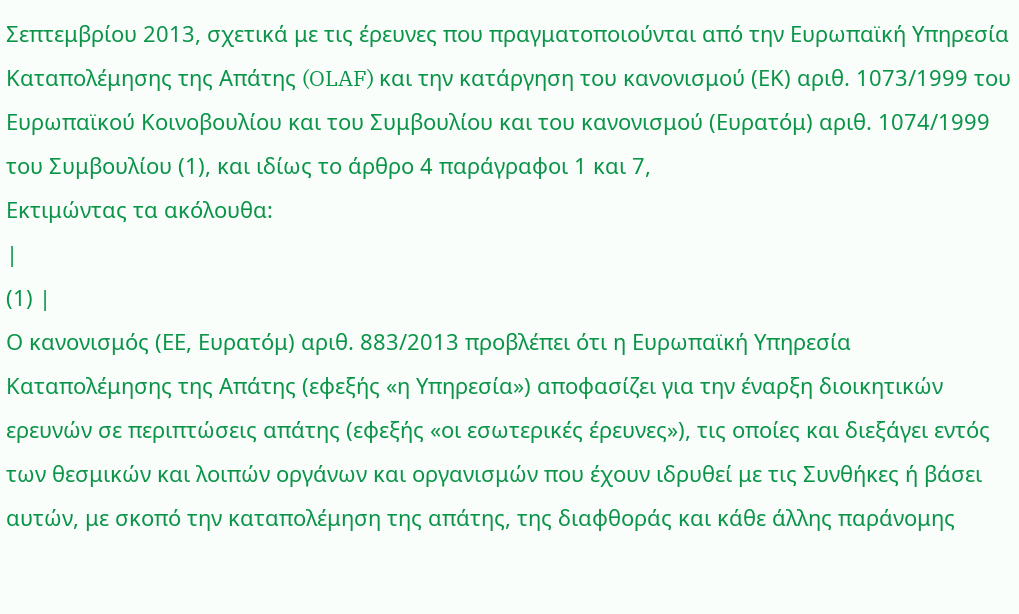Σεπτεμβρίου 2013, σχετικά με τις έρευνες που πραγματοποιούνται από την Ευρωπαϊκή Υπηρεσία Καταπολέμησης της Απάτης (OLAF) και την κατάργηση του κανονισμού (ΕΚ) αριθ. 1073/1999 του Ευρωπαϊκού Κοινοβουλίου και του Συμβουλίου και του κανονισμού (Ευρατόμ) αριθ. 1074/1999 του Συμβουλίου (1), και ιδίως το άρθρο 4 παράγραφοι 1 και 7,
Εκτιμώντας τα ακόλουθα:
|
(1) |
Ο κανονισμός (ΕΕ, Ευρατόμ) αριθ. 883/2013 προβλέπει ότι η Ευρωπαϊκή Υπηρεσία Καταπολέμησης της Απάτης (εφεξής «η Υπηρεσία») αποφασίζει για την έναρξη διοικητικών ερευνών σε περιπτώσεις απάτης (εφεξής «οι εσωτερικές έρευνες»), τις οποίες και διεξάγει εντός των θεσμικών και λοιπών οργάνων και οργανισμών που έχουν ιδρυθεί με τις Συνθήκες ή βάσει αυτών, με σκοπό την καταπολέμηση της απάτης, της διαφθοράς και κάθε άλλης παράνομης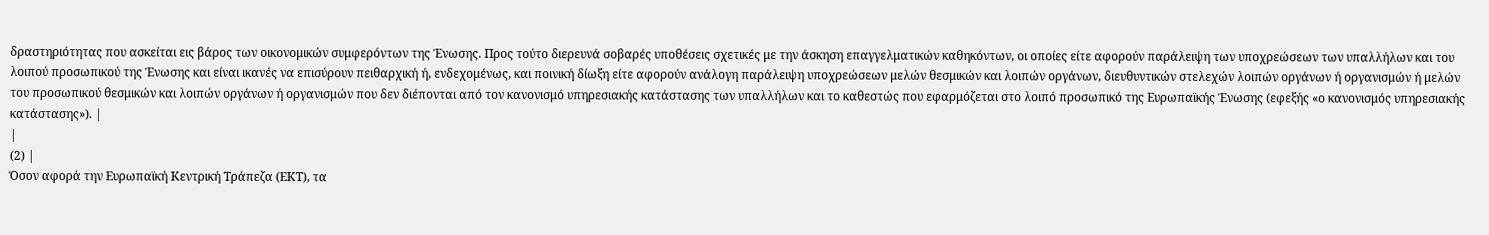δραστηριότητας που ασκείται εις βάρος των οικονομικών συμφερόντων της Ένωσης. Προς τούτο διερευνά σοβαρές υποθέσεις σχετικές με την άσκηση επαγγελματικών καθηκόντων, οι οποίες είτε αφορούν παράλειψη των υποχρεώσεων των υπαλλήλων και του λοιπού προσωπικού της Ένωσης και είναι ικανές να επισύρουν πειθαρχική ή, ενδεχομένως, και ποινική δίωξη είτε αφορούν ανάλογη παράλειψη υποχρεώσεων μελών θεσμικών και λοιπών οργάνων, διευθυντικών στελεχών λοιπών οργάνων ή οργανισμών ή μελών του προσωπικού θεσμικών και λοιπών οργάνων ή οργανισμών που δεν διέπονται από τον κανονισμό υπηρεσιακής κατάστασης των υπαλλήλων και το καθεστώς που εφαρμόζεται στο λοιπό προσωπικό της Ευρωπαϊκής Ένωσης (εφεξής «ο κανονισμός υπηρεσιακής κατάστασης»). |
|
(2) |
Όσον αφορά την Ευρωπαϊκή Κεντρική Τράπεζα (ΕΚΤ), τα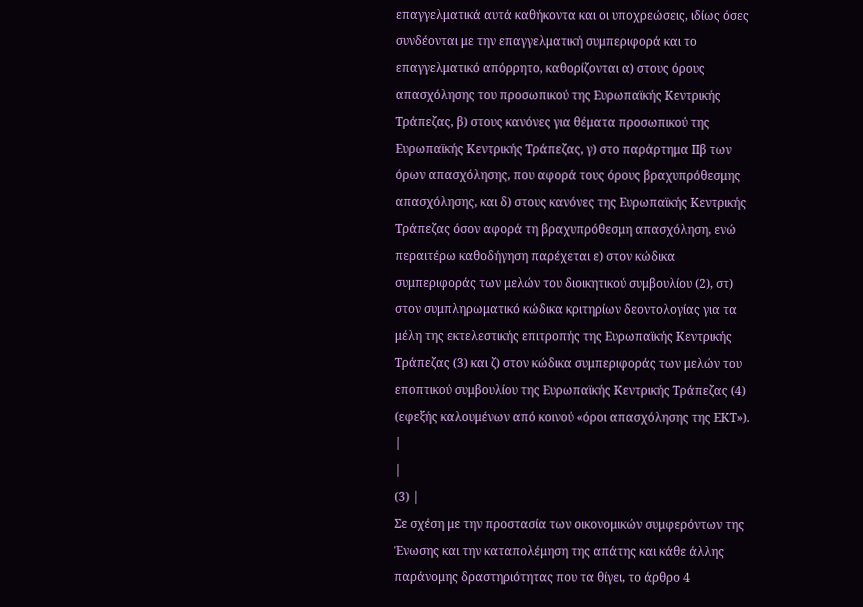επαγγελματικά αυτά καθήκοντα και οι υποχρεώσεις, ιδίως όσες συνδέονται με την επαγγελματική συμπεριφορά και το επαγγελματικό απόρρητο, καθορίζονται α) στους όρους απασχόλησης του προσωπικού της Ευρωπαϊκής Κεντρικής Τράπεζας, β) στους κανόνες για θέματα προσωπικού της Ευρωπαϊκής Κεντρικής Τράπεζας, γ) στο παράρτημα IΙβ των όρων απασχόλησης, που αφορά τους όρους βραχυπρόθεσμης απασχόλησης, και δ) στους κανόνες της Ευρωπαϊκής Κεντρικής Τράπεζας όσον αφορά τη βραχυπρόθεσμη απασχόληση, ενώ περαιτέρω καθοδήγηση παρέχεται ε) στον κώδικα συμπεριφοράς των μελών του διοικητικού συμβουλίου (2), στ) στον συμπληρωματικό κώδικα κριτηρίων δεοντολογίας για τα μέλη της εκτελεστικής επιτροπής της Ευρωπαϊκής Κεντρικής Τράπεζας (3) και ζ) στον κώδικα συμπεριφοράς των μελών του εποπτικού συμβουλίου της Ευρωπαϊκής Κεντρικής Τράπεζας (4) (εφεξής καλουμένων από κοινού «όροι απασχόλησης της ΕΚΤ»). |
|
(3) |
Σε σχέση με την προστασία των οικονομικών συμφερόντων της Ένωσης και την καταπολέμηση της απάτης και κάθε άλλης παράνομης δραστηριότητας που τα θίγει, το άρθρο 4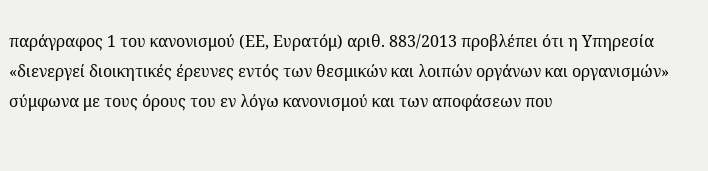παράγραφος 1 του κανονισμού (ΕΕ, Ευρατόμ) αριθ. 883/2013 προβλέπει ότι η Υπηρεσία «διενεργεί διοικητικές έρευνες εντός των θεσμικών και λοιπών οργάνων και οργανισμών» σύμφωνα με τους όρους του εν λόγω κανονισμού και των αποφάσεων που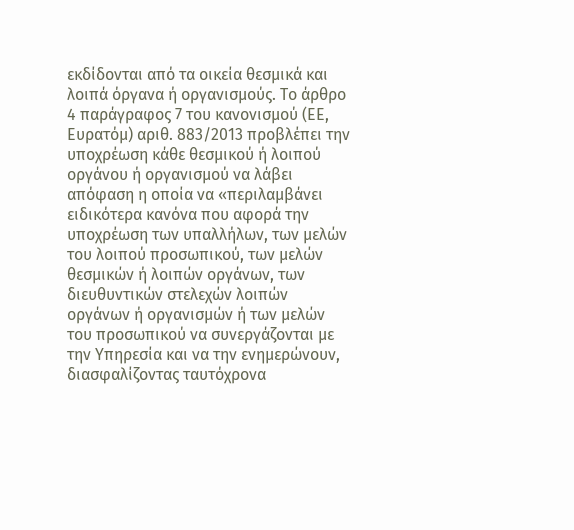εκδίδονται από τα οικεία θεσμικά και λοιπά όργανα ή οργανισμούς. Το άρθρο 4 παράγραφος 7 του κανονισμού (ΕΕ, Ευρατόμ) αριθ. 883/2013 προβλέπει την υποχρέωση κάθε θεσμικού ή λοιπού οργάνου ή οργανισμού να λάβει απόφαση η οποία να «περιλαμβάνει ειδικότερα κανόνα που αφορά την υποχρέωση των υπαλλήλων, των μελών του λοιπού προσωπικού, των μελών θεσμικών ή λοιπών οργάνων, των διευθυντικών στελεχών λοιπών οργάνων ή οργανισμών ή των μελών του προσωπικού να συνεργάζονται με την Υπηρεσία και να την ενημερώνουν, διασφαλίζοντας ταυτόχρονα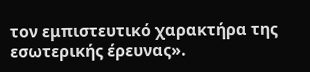τον εμπιστευτικό χαρακτήρα της εσωτερικής έρευνας».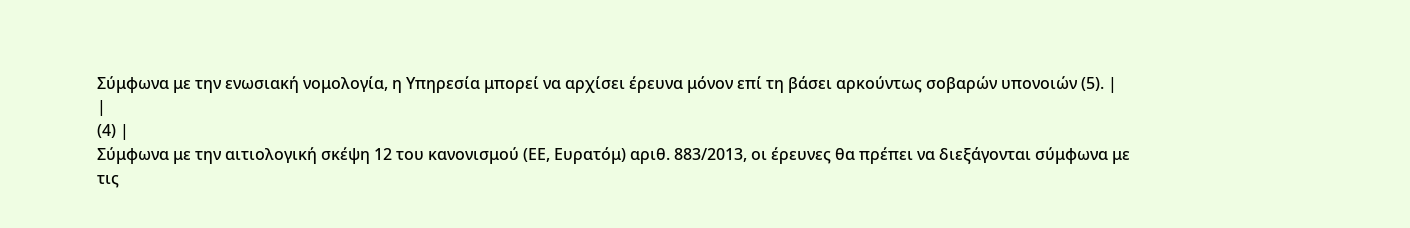Σύμφωνα με την ενωσιακή νομολογία, η Υπηρεσία μπορεί να αρχίσει έρευνα μόνον επί τη βάσει αρκούντως σοβαρών υπονοιών (5). |
|
(4) |
Σύμφωνα με την αιτιολογική σκέψη 12 του κανονισμού (ΕΕ, Ευρατόμ) αριθ. 883/2013, οι έρευνες θα πρέπει να διεξάγονται σύμφωνα με τις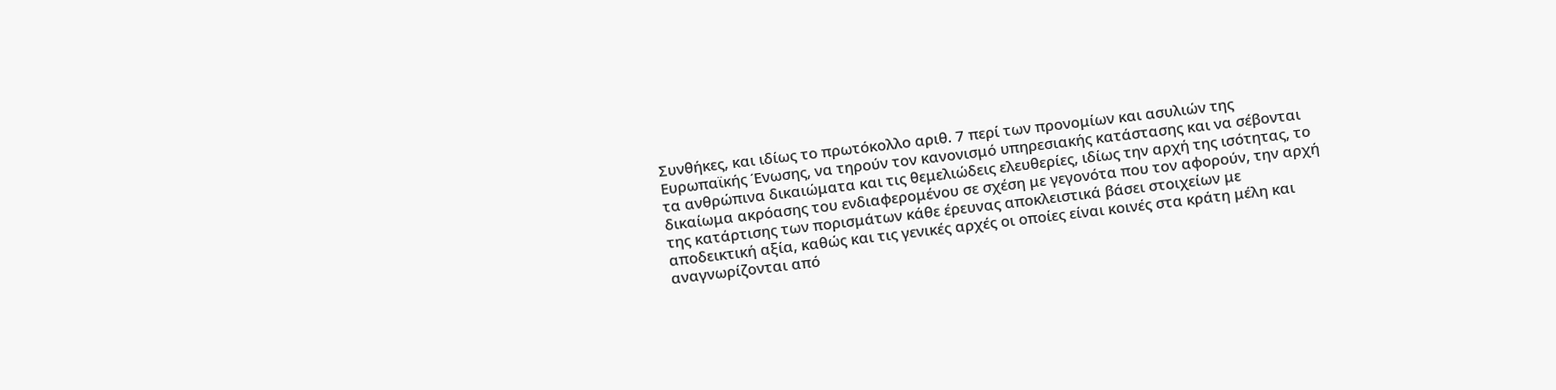Συνθήκες, και ιδίως το πρωτόκολλο αριθ. 7 περί των προνομίων και ασυλιών της Ευρωπαϊκής Ένωσης, να τηρούν τον κανονισμό υπηρεσιακής κατάστασης και να σέβονται τα ανθρώπινα δικαιώματα και τις θεμελιώδεις ελευθερίες, ιδίως την αρχή της ισότητας, το δικαίωμα ακρόασης του ενδιαφερομένου σε σχέση με γεγονότα που τον αφορούν, την αρχή της κατάρτισης των πορισμάτων κάθε έρευνας αποκλειστικά βάσει στοιχείων με αποδεικτική αξία, καθώς και τις γενικές αρχές οι οποίες είναι κοινές στα κράτη μέλη και αναγνωρίζονται από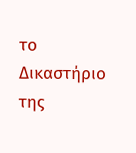το Δικαστήριο της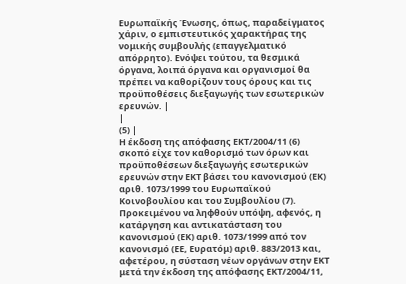Ευρωπαϊκής Ένωσης, όπως, παραδείγματος χάριν, ο εμπιστευτικός χαρακτήρας της νομικής συμβουλής (επαγγελματικό απόρρητο). Ενόψει τούτου, τα θεσμικά όργανα, λοιπά όργανα και οργανισμοί θα πρέπει να καθορίζουν τους όρους και τις προϋποθέσεις διεξαγωγής των εσωτερικών ερευνών. |
|
(5) |
Η έκδοση της απόφασης ΕΚΤ/2004/11 (6) σκοπό είχε τον καθορισμό των όρων και προϋποθέσεων διεξαγωγής εσωτερικών ερευνών στην ΕΚΤ βάσει του κανονισμού (ΕΚ) αριθ. 1073/1999 του Ευρωπαϊκού Κοινοβουλίου και του Συμβουλίου (7). Προκειμένου να ληφθούν υπόψη, αφενός, η κατάργηση και αντικατάσταση του κανονισμού (ΕΚ) αριθ. 1073/1999 από τον κανονισμό (ΕΕ, Ευρατόμ) αριθ. 883/2013 και, αφετέρου, η σύσταση νέων οργάνων στην ΕΚΤ μετά την έκδοση της απόφασης ΕΚΤ/2004/11,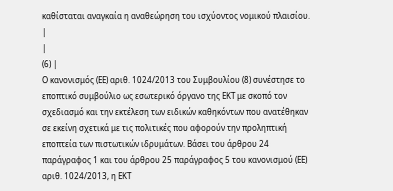καθίσταται αναγκαία η αναθεώρηση του ισχύοντος νομικού πλαισίου. |
|
(6) |
Ο κανονισμός (ΕΕ) αριθ. 1024/2013 του Συμβουλίου (8) συνέστησε το εποπτικό συμβούλιο ως εσωτερικό όργανο της ΕΚΤ με σκοπό τον σχεδιασμό και την εκτέλεση των ειδικών καθηκόντων που ανατέθηκαν σε εκείνη σχετικά με τις πολιτικές που αφορούν την προληπτική εποπτεία των πιστωτικών ιδρυμάτων. Βάσει του άρθρου 24 παράγραφος 1 και του άρθρου 25 παράγραφος 5 του κανονισμού (ΕΕ) αριθ. 1024/2013, η ΕΚΤ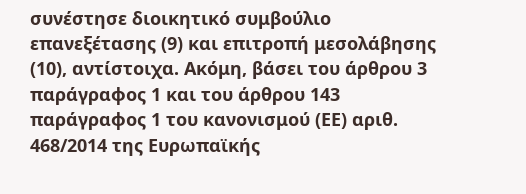συνέστησε διοικητικό συμβούλιο επανεξέτασης (9) και επιτροπή μεσολάβησης (10), αντίστοιχα. Ακόμη, βάσει του άρθρου 3 παράγραφος 1 και του άρθρου 143 παράγραφος 1 του κανονισμού (ΕΕ) αριθ. 468/2014 της Ευρωπαϊκής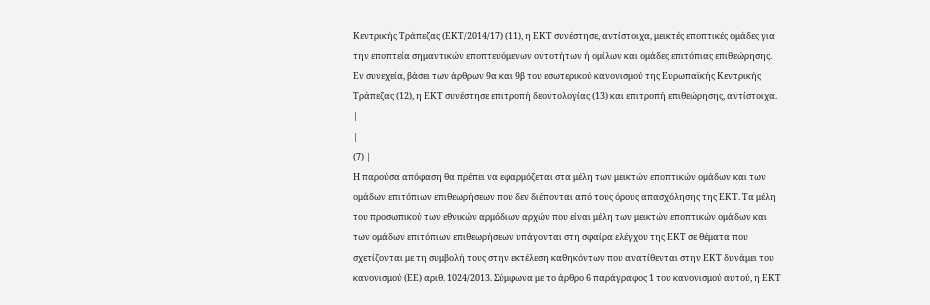Κεντρικής Τράπεζας (ΕΚΤ/2014/17) (11), η ΕΚΤ συνέστησε, αντίστοιχα, μεικτές εποπτικές ομάδες για την εποπτεία σημαντικών εποπτευόμενων οντοτήτων ή ομίλων και ομάδες επιτόπιας επιθεώρησης. Εν συνεχεία, βάσει των άρθρων 9α και 9β του εσωτερικού κανονισμού της Ευρωπαϊκής Κεντρικής Τράπεζας (12), η ΕΚΤ συνέστησε επιτροπή δεοντολογίας (13) και επιτροπή επιθεώρησης, αντίστοιχα. |
|
(7) |
Η παρούσα απόφαση θα πρέπει να εφαρμόζεται στα μέλη των μεικτών εποπτικών ομάδων και των ομάδων επιτόπιων επιθεωρήσεων που δεν διέπονται από τους όρους απασχόλησης της ΕΚΤ. Τα μέλη του προσωπικού των εθνικών αρμόδιων αρχών που είναι μέλη των μεικτών εποπτικών ομάδων και των ομάδων επιτόπιων επιθεωρήσεων υπάγονται στη σφαίρα ελέγχου της ΕΚΤ σε θέματα που σχετίζονται με τη συμβολή τους στην εκτέλεση καθηκόντων που ανατίθενται στην ΕΚΤ δυνάμει του κανονισμού (ΕΕ) αριθ. 1024/2013. Σύμφωνα με το άρθρο 6 παράγραφος 1 του κανονισμού αυτού, η ΕΚΤ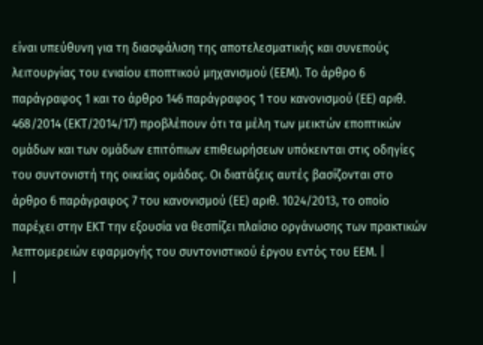είναι υπεύθυνη για τη διασφάλιση της αποτελεσματικής και συνεπούς λειτουργίας του ενιαίου εποπτικού μηχανισμού (ΕΕΜ). Το άρθρο 6 παράγραφος 1 και το άρθρο 146 παράγραφος 1 του κανονισμού (ΕΕ) αριθ. 468/2014 (ΕΚΤ/2014/17) προβλέπουν ότι τα μέλη των μεικτών εποπτικών ομάδων και των ομάδων επιτόπιων επιθεωρήσεων υπόκεινται στις οδηγίες του συντονιστή της οικείας ομάδας. Οι διατάξεις αυτές βασίζονται στο άρθρο 6 παράγραφος 7 του κανονισμού (ΕΕ) αριθ. 1024/2013, το οποίο παρέχει στην ΕΚΤ την εξουσία να θεσπίζει πλαίσιο οργάνωσης των πρακτικών λεπτομερειών εφαρμογής του συντονιστικού έργου εντός του ΕΕΜ. |
|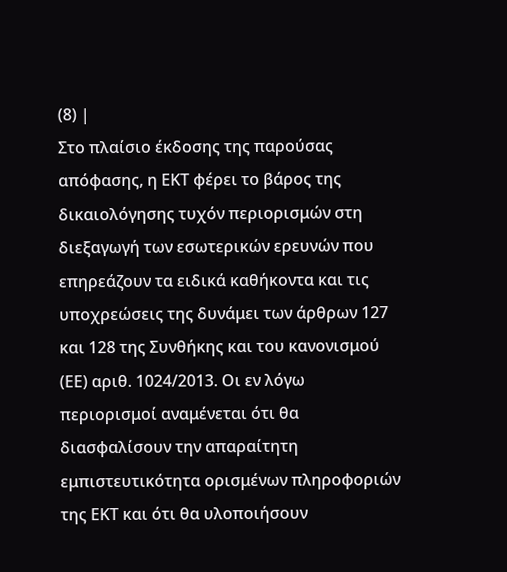(8) |
Στο πλαίσιο έκδοσης της παρούσας απόφασης, η ΕΚΤ φέρει το βάρος της δικαιολόγησης τυχόν περιορισμών στη διεξαγωγή των εσωτερικών ερευνών που επηρεάζουν τα ειδικά καθήκοντα και τις υποχρεώσεις της δυνάμει των άρθρων 127 και 128 της Συνθήκης και του κανονισμού (ΕΕ) αριθ. 1024/2013. Οι εν λόγω περιορισμοί αναμένεται ότι θα διασφαλίσουν την απαραίτητη εμπιστευτικότητα ορισμένων πληροφοριών της ΕΚΤ και ότι θα υλοποιήσουν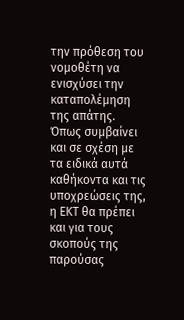την πρόθεση του νομοθέτη να ενισχύσει την καταπολέμηση της απάτης. Όπως συμβαίνει και σε σχέση με τα ειδικά αυτά καθήκοντα και τις υποχρεώσεις της, η ΕΚΤ θα πρέπει και για τους σκοπούς της παρούσας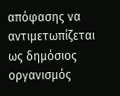απόφασης να αντιμετωπίζεται ως δημόσιος οργανισμός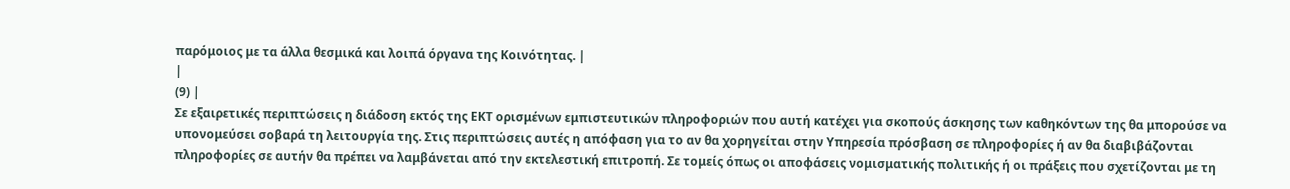παρόμοιος με τα άλλα θεσμικά και λοιπά όργανα της Κοινότητας. |
|
(9) |
Σε εξαιρετικές περιπτώσεις η διάδοση εκτός της ΕΚΤ ορισμένων εμπιστευτικών πληροφοριών που αυτή κατέχει για σκοπούς άσκησης των καθηκόντων της θα μπορούσε να υπονομεύσει σοβαρά τη λειτουργία της. Στις περιπτώσεις αυτές η απόφαση για το αν θα χορηγείται στην Υπηρεσία πρόσβαση σε πληροφορίες ή αν θα διαβιβάζονται πληροφορίες σε αυτήν θα πρέπει να λαμβάνεται από την εκτελεστική επιτροπή. Σε τομείς όπως οι αποφάσεις νομισματικής πολιτικής ή οι πράξεις που σχετίζονται με τη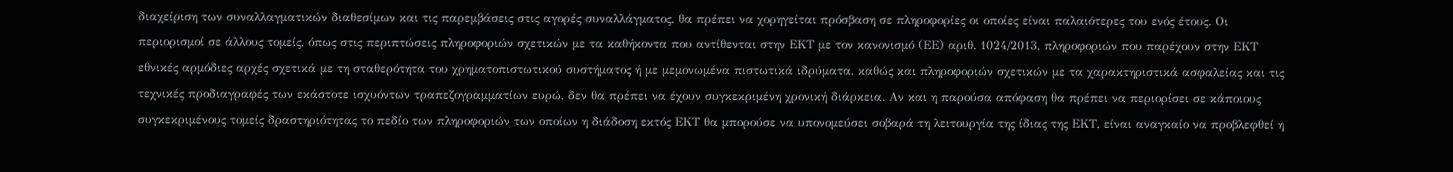διαχείριση των συναλλαγματικών διαθεσίμων και τις παρεμβάσεις στις αγορές συναλλάγματος, θα πρέπει να χορηγείται πρόσβαση σε πληροφορίες οι οποίες είναι παλαιότερες του ενός έτους. Οι περιορισμοί σε άλλους τομείς, όπως στις περιπτώσεις πληροφοριών σχετικών με τα καθήκοντα που αντίθενται στην ΕΚΤ με τον κανονισμό (ΕΕ) αριθ. 1024/2013, πληροφοριών που παρέχουν στην ΕΚΤ εθνικές αρμόδιες αρχές σχετικά με τη σταθερότητα του χρηματοπιστωτικού συστήματος ή με μεμονωμένα πιστωτικά ιδρύματα, καθώς και πληροφοριών σχετικών με τα χαρακτηριστικά ασφαλείας και τις τεχνικές προδιαγραφές των εκάστοτε ισχυόντων τραπεζογραμματίων ευρώ, δεν θα πρέπει να έχουν συγκεκριμένη χρονική διάρκεια. Αν και η παρούσα απόφαση θα πρέπει να περιορίσει σε κάποιους συγκεκριμένους τομείς δραστηριότητας το πεδίο των πληροφοριών των οποίων η διάδοση εκτός ΕΚΤ θα μπορούσε να υπονομεύσει σοβαρά τη λειτουργία της ίδιας της ΕΚΤ, είναι αναγκαίο να προβλεφθεί η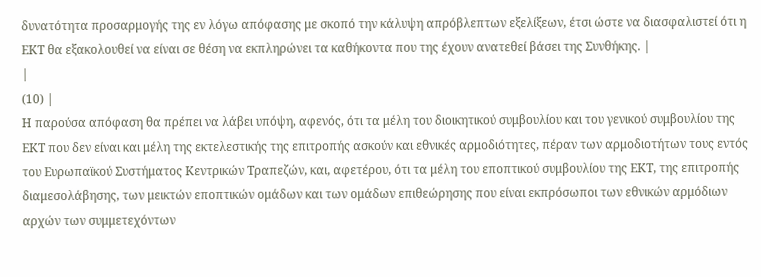δυνατότητα προσαρμογής της εν λόγω απόφασης με σκοπό την κάλυψη απρόβλεπτων εξελίξεων, έτσι ώστε να διασφαλιστεί ότι η ΕΚΤ θα εξακολουθεί να είναι σε θέση να εκπληρώνει τα καθήκοντα που της έχουν ανατεθεί βάσει της Συνθήκης. |
|
(10) |
Η παρούσα απόφαση θα πρέπει να λάβει υπόψη, αφενός, ότι τα μέλη του διοικητικού συμβουλίου και του γενικού συμβουλίου της ΕΚΤ που δεν είναι και μέλη της εκτελεστικής της επιτροπής ασκούν και εθνικές αρμοδιότητες, πέραν των αρμοδιοτήτων τους εντός του Ευρωπαϊκού Συστήματος Κεντρικών Τραπεζών, και, αφετέρου, ότι τα μέλη του εποπτικού συμβουλίου της ΕΚΤ, της επιτροπής διαμεσολάβησης, των μεικτών εποπτικών ομάδων και των ομάδων επιθεώρησης που είναι εκπρόσωποι των εθνικών αρμόδιων αρχών των συμμετεχόντων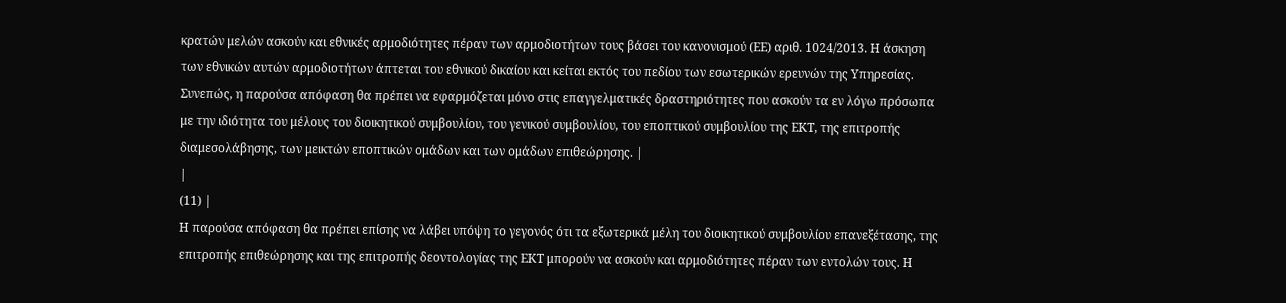κρατών μελών ασκούν και εθνικές αρμοδιότητες πέραν των αρμοδιοτήτων τους βάσει του κανονισμού (ΕΕ) αριθ. 1024/2013. Η άσκηση των εθνικών αυτών αρμοδιοτήτων άπτεται του εθνικού δικαίου και κείται εκτός του πεδίου των εσωτερικών ερευνών της Υπηρεσίας. Συνεπώς, η παρούσα απόφαση θα πρέπει να εφαρμόζεται μόνο στις επαγγελματικές δραστηριότητες που ασκούν τα εν λόγω πρόσωπα με την ιδιότητα του μέλους του διοικητικού συμβουλίου, του γενικού συμβουλίου, του εποπτικού συμβουλίου της ΕΚΤ, της επιτροπής διαμεσολάβησης, των μεικτών εποπτικών ομάδων και των ομάδων επιθεώρησης. |
|
(11) |
Η παρούσα απόφαση θα πρέπει επίσης να λάβει υπόψη το γεγονός ότι τα εξωτερικά μέλη του διοικητικού συμβουλίου επανεξέτασης, της επιτροπής επιθεώρησης και της επιτροπής δεοντολογίας της ΕΚΤ μπορούν να ασκούν και αρμοδιότητες πέραν των εντολών τους. Η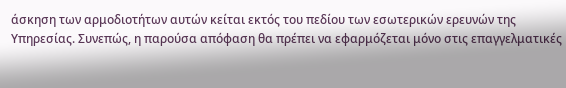άσκηση των αρμοδιοτήτων αυτών κείται εκτός του πεδίου των εσωτερικών ερευνών της Υπηρεσίας. Συνεπώς, η παρούσα απόφαση θα πρέπει να εφαρμόζεται μόνο στις επαγγελματικές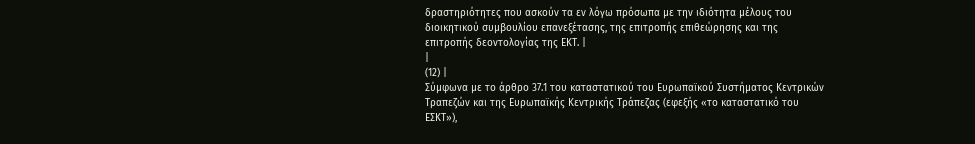δραστηριότητες που ασκούν τα εν λόγω πρόσωπα με την ιδιότητα μέλους του διοικητικού συμβουλίου επανεξέτασης, της επιτροπής επιθεώρησης και της επιτροπής δεοντολογίας της ΕΚΤ. |
|
(12) |
Σύμφωνα με το άρθρο 37.1 του καταστατικού του Ευρωπαϊκού Συστήματος Κεντρικών Τραπεζών και της Ευρωπαϊκής Κεντρικής Τράπεζας (εφεξής «το καταστατικό του ΕΣΚΤ»),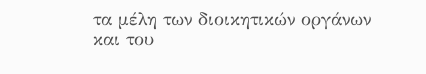τα μέλη των διοικητικών οργάνων και του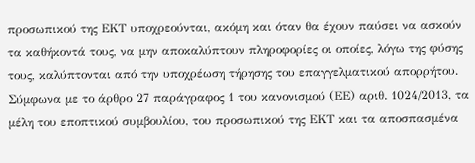προσωπικού της ΕΚΤ υποχρεούνται, ακόμη και όταν θα έχουν παύσει να ασκούν τα καθήκοντά τους, να μην αποκαλύπτουν πληροφορίες οι οποίες, λόγω της φύσης τους, καλύπτονται από την υποχρέωση τήρησης του επαγγελματικού απορρήτου. Σύμφωνα με το άρθρο 27 παράγραφος 1 του κανονισμού (ΕΕ) αριθ. 1024/2013, τα μέλη του εποπτικού συμβουλίου, του προσωπικού της ΕΚΤ και τα αποσπασμένα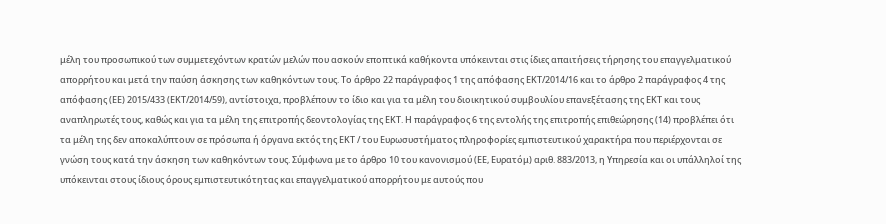μέλη του προσωπικού των συμμετεχόντων κρατών μελών που ασκούν εποπτικά καθήκοντα υπόκεινται στις ίδιες απαιτήσεις τήρησης του επαγγελματικού απορρήτου και μετά την παύση άσκησης των καθηκόντων τους. Το άρθρο 22 παράγραφος 1 της απόφασης ΕΚΤ/2014/16 και το άρθρο 2 παράγραφος 4 της απόφασης (ΕΕ) 2015/433 (ΕΚΤ/2014/59), αντίστοιχα, προβλέπουν το ίδιο και για τα μέλη του διοικητικού συμβουλίου επανεξέτασης της ΕΚΤ και τους αναπληρωτές τους, καθώς και για τα μέλη της επιτροπής δεοντολογίας της ΕΚΤ. Η παράγραφος 6 της εντολής της επιτροπής επιθεώρησης (14) προβλέπει ότι τα μέλη της δεν αποκαλύπτουν σε πρόσωπα ή όργανα εκτός της ΕΚΤ / του Ευρωσυστήματος πληροφορίες εμπιστευτικού χαρακτήρα που περιέρχονται σε γνώση τους κατά την άσκηση των καθηκόντων τους. Σύμφωνα με το άρθρο 10 του κανονισμού (ΕΕ, Ευρατόμ) αριθ. 883/2013, η Υπηρεσία και οι υπάλληλοί της υπόκεινται στους ίδιους όρους εμπιστευτικότητας και επαγγελματικού απορρήτου με αυτούς που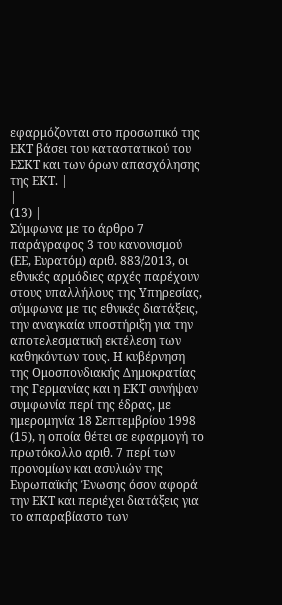εφαρμόζονται στο προσωπικό της ΕΚΤ βάσει του καταστατικού του ΕΣΚΤ και των όρων απασχόλησης της ΕΚΤ. |
|
(13) |
Σύμφωνα με το άρθρο 7 παράγραφος 3 του κανονισμού (ΕΕ, Ευρατόμ) αριθ. 883/2013, οι εθνικές αρμόδιες αρχές παρέχουν στους υπαλλήλους της Υπηρεσίας, σύμφωνα με τις εθνικές διατάξεις, την αναγκαία υποστήριξη για την αποτελεσματική εκτέλεση των καθηκόντων τους. Η κυβέρνηση της Ομοσπονδιακής Δημοκρατίας της Γερμανίας και η ΕΚΤ συνήψαν συμφωνία περί της έδρας, με ημερομηνία 18 Σεπτεμβρίου 1998 (15), η οποία θέτει σε εφαρμογή το πρωτόκολλο αριθ. 7 περί των προνομίων και ασυλιών της Ευρωπαϊκής Ένωσης όσον αφορά την ΕΚΤ και περιέχει διατάξεις για το απαραβίαστο των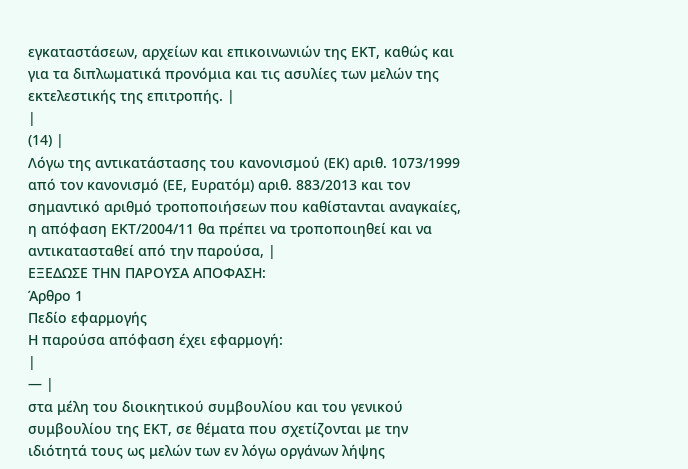εγκαταστάσεων, αρχείων και επικοινωνιών της ΕΚΤ, καθώς και για τα διπλωματικά προνόμια και τις ασυλίες των μελών της εκτελεστικής της επιτροπής. |
|
(14) |
Λόγω της αντικατάστασης του κανονισμού (ΕΚ) αριθ. 1073/1999 από τον κανονισμό (ΕΕ, Ευρατόμ) αριθ. 883/2013 και τον σημαντικό αριθμό τροποποιήσεων που καθίστανται αναγκαίες, η απόφαση ΕΚΤ/2004/11 θα πρέπει να τροποποιηθεί και να αντικατασταθεί από την παρούσα, |
ΕΞΕΔΩΣΕ ΤΗΝ ΠΑΡΟΥΣΑ ΑΠΟΦΑΣΗ:
Άρθρο 1
Πεδίο εφαρμογής
Η παρούσα απόφαση έχει εφαρμογή:
|
— |
στα μέλη του διοικητικού συμβουλίου και του γενικού συμβουλίου της ΕΚΤ, σε θέματα που σχετίζονται με την ιδιότητά τους ως μελών των εν λόγω οργάνων λήψης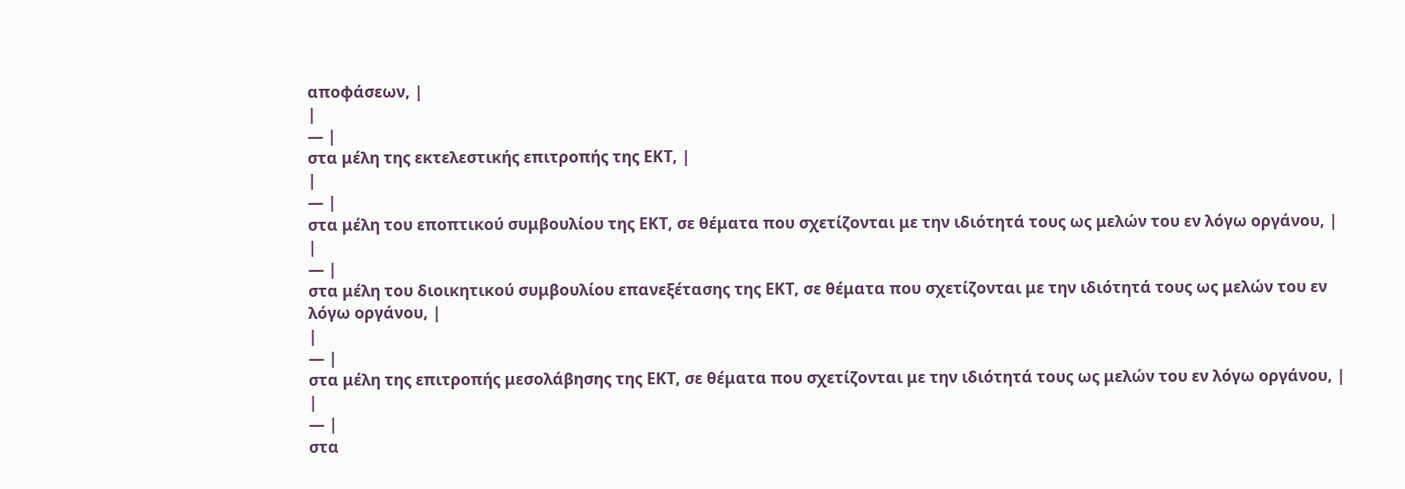αποφάσεων, |
|
— |
στα μέλη της εκτελεστικής επιτροπής της ΕΚΤ, |
|
— |
στα μέλη του εποπτικού συμβουλίου της ΕΚΤ, σε θέματα που σχετίζονται με την ιδιότητά τους ως μελών του εν λόγω οργάνου, |
|
— |
στα μέλη του διοικητικού συμβουλίου επανεξέτασης της ΕΚΤ, σε θέματα που σχετίζονται με την ιδιότητά τους ως μελών του εν λόγω οργάνου, |
|
— |
στα μέλη της επιτροπής μεσολάβησης της ΕΚΤ, σε θέματα που σχετίζονται με την ιδιότητά τους ως μελών του εν λόγω οργάνου, |
|
— |
στα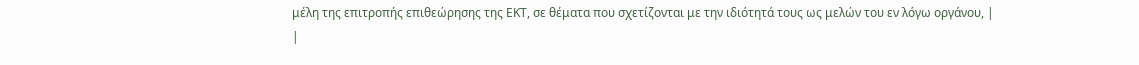μέλη της επιτροπής επιθεώρησης της ΕΚΤ, σε θέματα που σχετίζονται με την ιδιότητά τους ως μελών του εν λόγω οργάνου, |
|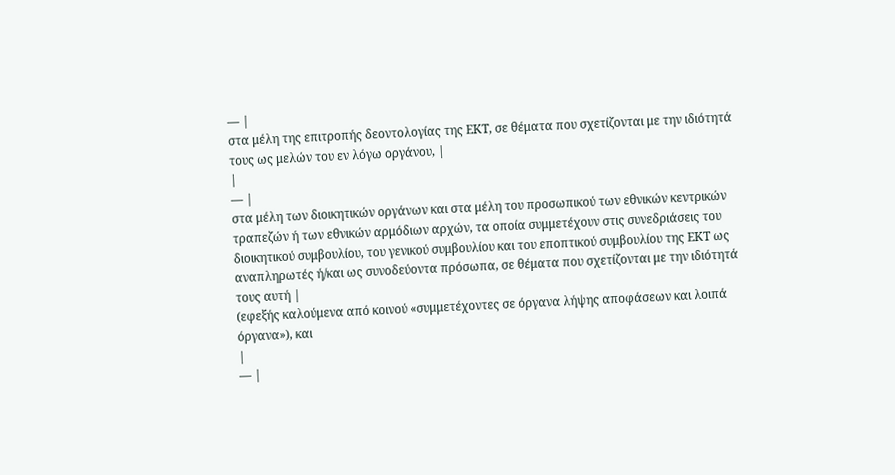— |
στα μέλη της επιτροπής δεοντολογίας της ΕΚΤ, σε θέματα που σχετίζονται με την ιδιότητά τους ως μελών του εν λόγω οργάνου, |
|
— |
στα μέλη των διοικητικών οργάνων και στα μέλη του προσωπικού των εθνικών κεντρικών τραπεζών ή των εθνικών αρμόδιων αρχών, τα οποία συμμετέχουν στις συνεδριάσεις του διοικητικού συμβουλίου, του γενικού συμβουλίου και του εποπτικού συμβουλίου της ΕΚΤ ως αναπληρωτές ή/και ως συνοδεύοντα πρόσωπα, σε θέματα που σχετίζονται με την ιδιότητά τους αυτή |
(εφεξής καλούμενα από κοινού «συμμετέχοντες σε όργανα λήψης αποφάσεων και λοιπά όργανα»), και
|
— |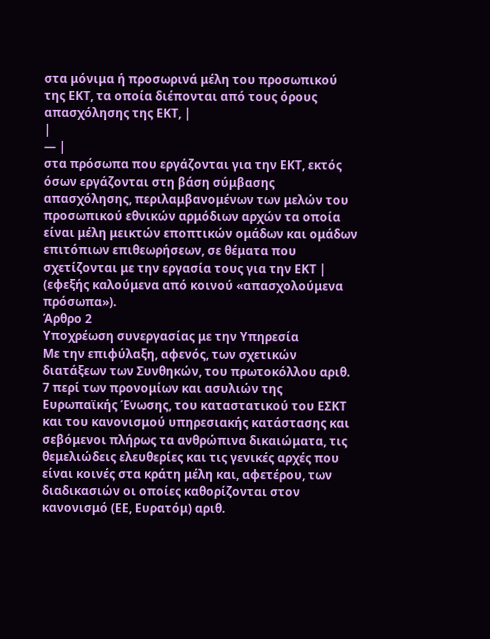στα μόνιμα ή προσωρινά μέλη του προσωπικού της ΕΚΤ, τα οποία διέπονται από τους όρους απασχόλησης της ΕΚΤ, |
|
— |
στα πρόσωπα που εργάζονται για την ΕΚΤ, εκτός όσων εργάζονται στη βάση σύμβασης απασχόλησης, περιλαμβανομένων των μελών του προσωπικού εθνικών αρμόδιων αρχών τα οποία είναι μέλη μεικτών εποπτικών ομάδων και ομάδων επιτόπιων επιθεωρήσεων, σε θέματα που σχετίζονται με την εργασία τους για την ΕΚΤ |
(εφεξής καλούμενα από κοινού «απασχολούμενα πρόσωπα»).
Άρθρο 2
Υποχρέωση συνεργασίας με την Υπηρεσία
Με την επιφύλαξη, αφενός, των σχετικών διατάξεων των Συνθηκών, του πρωτοκόλλου αριθ. 7 περί των προνομίων και ασυλιών της Ευρωπαϊκής Ένωσης, του καταστατικού του ΕΣΚΤ και του κανονισμού υπηρεσιακής κατάστασης και σεβόμενοι πλήρως τα ανθρώπινα δικαιώματα, τις θεμελιώδεις ελευθερίες και τις γενικές αρχές που είναι κοινές στα κράτη μέλη και, αφετέρου, των διαδικασιών οι οποίες καθορίζονται στον κανονισμό (ΕΕ, Ευρατόμ) αριθ.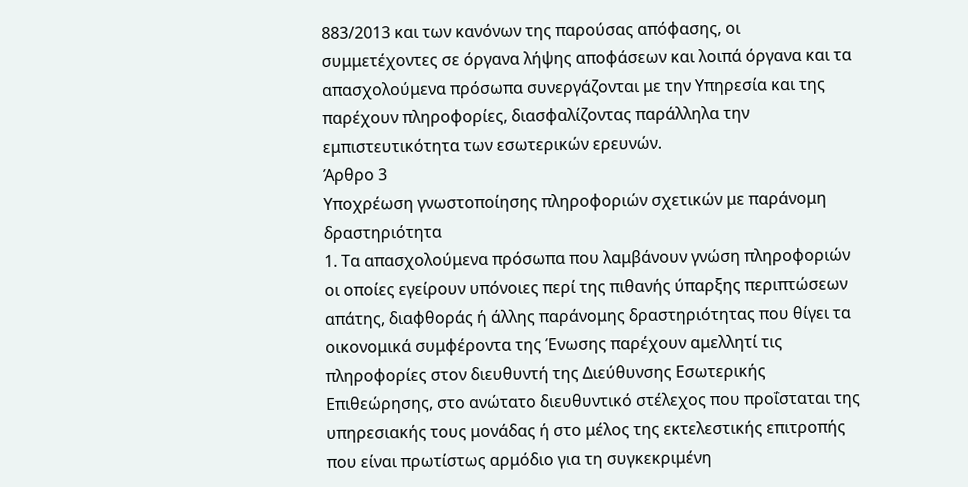883/2013 και των κανόνων της παρούσας απόφασης, οι συμμετέχοντες σε όργανα λήψης αποφάσεων και λοιπά όργανα και τα απασχολούμενα πρόσωπα συνεργάζονται με την Υπηρεσία και της παρέχουν πληροφορίες, διασφαλίζοντας παράλληλα την εμπιστευτικότητα των εσωτερικών ερευνών.
Άρθρο 3
Υποχρέωση γνωστοποίησης πληροφοριών σχετικών με παράνομη δραστηριότητα
1. Τα απασχολούμενα πρόσωπα που λαμβάνουν γνώση πληροφοριών οι οποίες εγείρουν υπόνοιες περί της πιθανής ύπαρξης περιπτώσεων απάτης, διαφθοράς ή άλλης παράνομης δραστηριότητας που θίγει τα οικονομικά συμφέροντα της Ένωσης παρέχουν αμελλητί τις πληροφορίες στον διευθυντή της Διεύθυνσης Εσωτερικής Επιθεώρησης, στο ανώτατο διευθυντικό στέλεχος που προΐσταται της υπηρεσιακής τους μονάδας ή στο μέλος της εκτελεστικής επιτροπής που είναι πρωτίστως αρμόδιο για τη συγκεκριμένη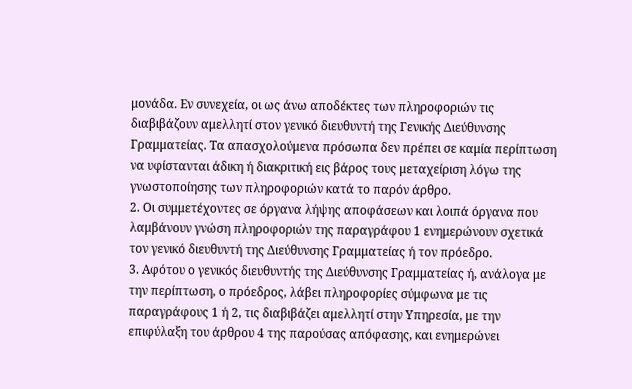μονάδα. Εν συνεχεία, οι ως άνω αποδέκτες των πληροφοριών τις διαβιβάζουν αμελλητί στον γενικό διευθυντή της Γενικής Διεύθυνσης Γραμματείας. Τα απασχολούμενα πρόσωπα δεν πρέπει σε καμία περίπτωση να υφίστανται άδικη ή διακριτική εις βάρος τους μεταχείριση λόγω της γνωστοποίησης των πληροφοριών κατά το παρόν άρθρο.
2. Οι συμμετέχοντες σε όργανα λήψης αποφάσεων και λοιπά όργανα που λαμβάνουν γνώση πληροφοριών της παραγράφου 1 ενημερώνουν σχετικά τον γενικό διευθυντή της Διεύθυνσης Γραμματείας ή τον πρόεδρο.
3. Αφότου ο γενικός διευθυντής της Διεύθυνσης Γραμματείας ή, ανάλογα με την περίπτωση, ο πρόεδρος, λάβει πληροφορίες σύμφωνα με τις παραγράφους 1 ή 2, τις διαβιβάζει αμελλητί στην Υπηρεσία, με την επιφύλαξη του άρθρου 4 της παρούσας απόφασης, και ενημερώνει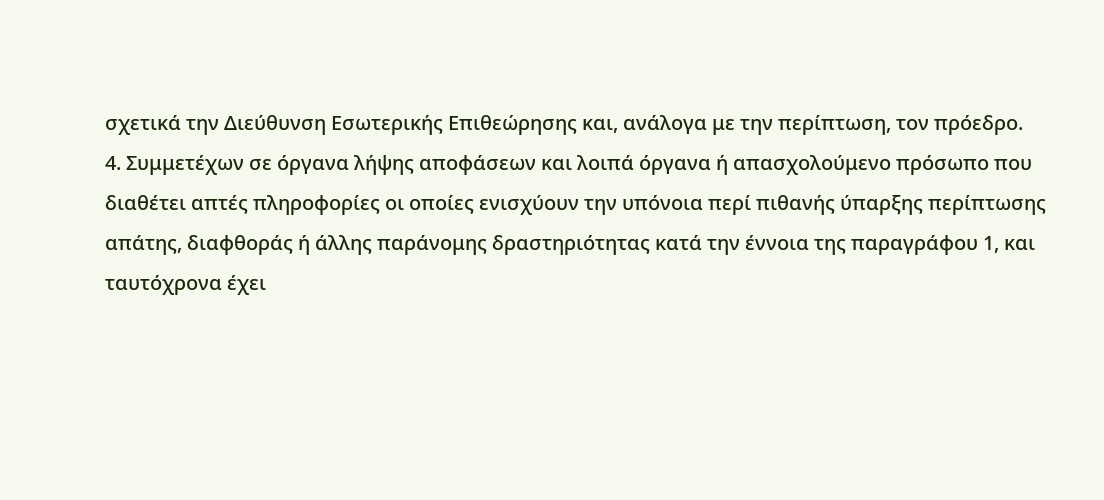σχετικά την Διεύθυνση Εσωτερικής Επιθεώρησης και, ανάλογα με την περίπτωση, τον πρόεδρο.
4. Συμμετέχων σε όργανα λήψης αποφάσεων και λοιπά όργανα ή απασχολούμενο πρόσωπο που διαθέτει απτές πληροφορίες οι οποίες ενισχύουν την υπόνοια περί πιθανής ύπαρξης περίπτωσης απάτης, διαφθοράς ή άλλης παράνομης δραστηριότητας κατά την έννοια της παραγράφου 1, και ταυτόχρονα έχει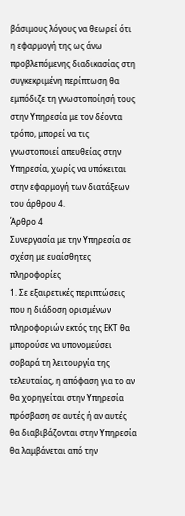βάσιμους λόγους να θεωρεί ότι η εφαρμογή της ως άνω προβλεπόμενης διαδικασίας στη συγκεκριμένη περίπτωση θα εμπόδιζε τη γνωστοποίησή τους στην Υπηρεσία με τον δέοντα τρόπο, μπορεί να τις γνωστοποιεί απευθείας στην Υπηρεσία, χωρίς να υπόκειται στην εφαρμογή των διατάξεων του άρθρου 4.
Άρθρο 4
Συνεργασία με την Υπηρεσία σε σχέση με ευαίσθητες πληροφορίες
1. Σε εξαιρετικές περιπτώσεις που η διάδοση ορισμένων πληροφοριών εκτός της ΕΚΤ θα μπορούσε να υπονομεύσει σοβαρά τη λειτουργία της τελευταίας, η απόφαση για το αν θα χορηγείται στην Υπηρεσία πρόσβαση σε αυτές ή αν αυτές θα διαβιβάζονται στην Υπηρεσία θα λαμβάνεται από την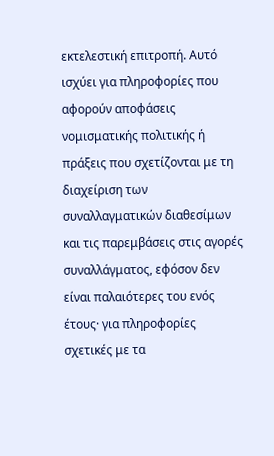εκτελεστική επιτροπή. Αυτό ισχύει για πληροφορίες που αφορούν αποφάσεις νομισματικής πολιτικής ή πράξεις που σχετίζονται με τη διαχείριση των συναλλαγματικών διαθεσίμων και τις παρεμβάσεις στις αγορές συναλλάγματος, εφόσον δεν είναι παλαιότερες του ενός έτους· για πληροφορίες σχετικές με τα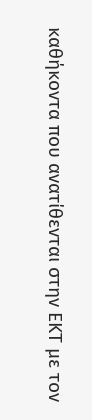καθήκοντα που ανατίθενται στην ΕΚΤ με τον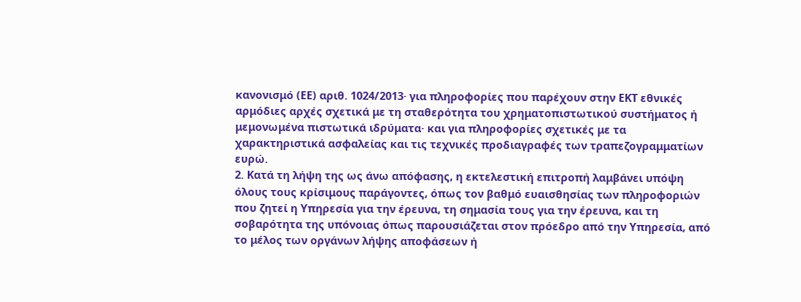κανονισμό (ΕΕ) αριθ. 1024/2013· για πληροφορίες που παρέχουν στην ΕΚΤ εθνικές αρμόδιες αρχές σχετικά με τη σταθερότητα του χρηματοπιστωτικού συστήματος ή μεμονωμένα πιστωτικά ιδρύματα· και για πληροφορίες σχετικές με τα χαρακτηριστικά ασφαλείας και τις τεχνικές προδιαγραφές των τραπεζογραμματίων ευρώ.
2. Κατά τη λήψη της ως άνω απόφασης, η εκτελεστική επιτροπή λαμβάνει υπόψη όλους τους κρίσιμους παράγοντες, όπως τον βαθμό ευαισθησίας των πληροφοριών που ζητεί η Υπηρεσία για την έρευνα, τη σημασία τους για την έρευνα, και τη σοβαρότητα της υπόνοιας όπως παρουσιάζεται στον πρόεδρο από την Υπηρεσία, από το μέλος των οργάνων λήψης αποφάσεων ή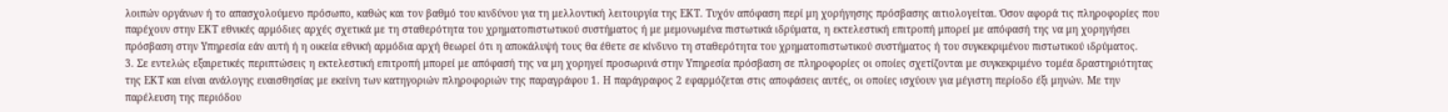λοιπών οργάνων ή το απασχολούμενο πρόσωπο, καθώς και τον βαθμό του κινδύνου για τη μελλοντική λειτουργία της ΕΚΤ. Τυχόν απόφαση περί μη χορήγησης πρόσβασης αιτιολογείται. Όσον αφορά τις πληροφορίες που παρέχουν στην ΕΚΤ εθνικές αρμόδιες αρχές σχετικά με τη σταθερότητα του χρηματοπιστωτικού συστήματος ή με μεμονωμένα πιστωτικά ιδρύματα, η εκτελεστική επιτροπή μπορεί με απόφασή της να μη χορηγήσει πρόσβαση στην Υπηρεσία εάν αυτή ή η οικεία εθνική αρμόδια αρχή θεωρεί ότι η αποκάλυψή τους θα έθετε σε κίνδυνο τη σταθερότητα του χρηματοπιστωτικού συστήματος ή του συγκεκριμένου πιστωτικού ιδρύματος.
3. Σε εντελώς εξαιρετικές περιπτώσεις η εκτελεστική επιτροπή μπορεί με απόφασή της να μη χορηγεί προσωρινά στην Υπηρεσία πρόσβαση σε πληροφορίες οι οποίες σχετίζονται με συγκεκριμένο τομέα δραστηριότητας της ΕΚΤ και είναι ανάλογης ευαισθησίας με εκείνη των κατηγοριών πληροφοριών της παραγράφου 1. Η παράγραφος 2 εφαρμόζεται στις αποφάσεις αυτές, οι οποίες ισχύουν για μέγιστη περίοδο έξι μηνών. Με την παρέλευση της περιόδου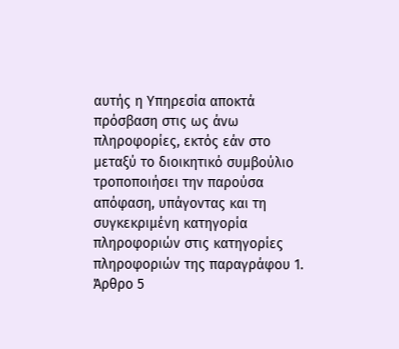αυτής η Υπηρεσία αποκτά πρόσβαση στις ως άνω πληροφορίες, εκτός εάν στο μεταξύ το διοικητικό συμβούλιο τροποποιήσει την παρούσα απόφαση, υπάγοντας και τη συγκεκριμένη κατηγορία πληροφοριών στις κατηγορίες πληροφοριών της παραγράφου 1.
Άρθρο 5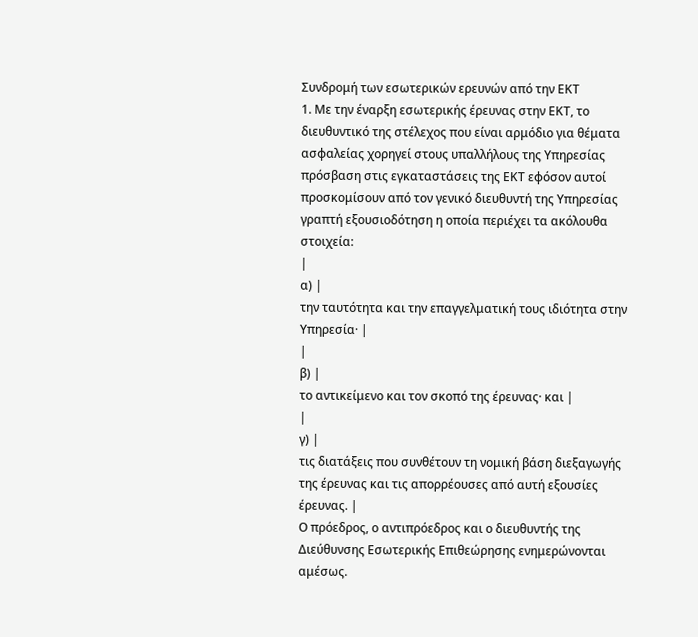Συνδρομή των εσωτερικών ερευνών από την ΕΚΤ
1. Με την έναρξη εσωτερικής έρευνας στην ΕΚΤ, το διευθυντικό της στέλεχος που είναι αρμόδιο για θέματα ασφαλείας χορηγεί στους υπαλλήλους της Υπηρεσίας πρόσβαση στις εγκαταστάσεις της ΕΚΤ εφόσον αυτοί προσκομίσουν από τον γενικό διευθυντή της Υπηρεσίας γραπτή εξουσιοδότηση η οποία περιέχει τα ακόλουθα στοιχεία:
|
α) |
την ταυτότητα και την επαγγελματική τους ιδιότητα στην Υπηρεσία· |
|
β) |
το αντικείμενο και τον σκοπό της έρευνας· και |
|
γ) |
τις διατάξεις που συνθέτουν τη νομική βάση διεξαγωγής της έρευνας και τις απορρέουσες από αυτή εξουσίες έρευνας. |
Ο πρόεδρος, ο αντιπρόεδρος και ο διευθυντής της Διεύθυνσης Εσωτερικής Επιθεώρησης ενημερώνονται αμέσως.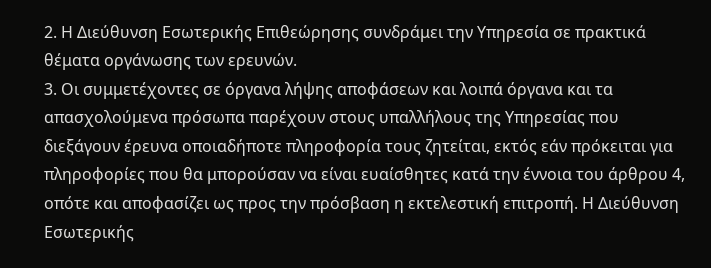2. Η Διεύθυνση Εσωτερικής Επιθεώρησης συνδράμει την Υπηρεσία σε πρακτικά θέματα οργάνωσης των ερευνών.
3. Οι συμμετέχοντες σε όργανα λήψης αποφάσεων και λοιπά όργανα και τα απασχολούμενα πρόσωπα παρέχουν στους υπαλλήλους της Υπηρεσίας που διεξάγουν έρευνα οποιαδήποτε πληροφορία τους ζητείται, εκτός εάν πρόκειται για πληροφορίες που θα μπορούσαν να είναι ευαίσθητες κατά την έννοια του άρθρου 4, οπότε και αποφασίζει ως προς την πρόσβαση η εκτελεστική επιτροπή. Η Διεύθυνση Εσωτερικής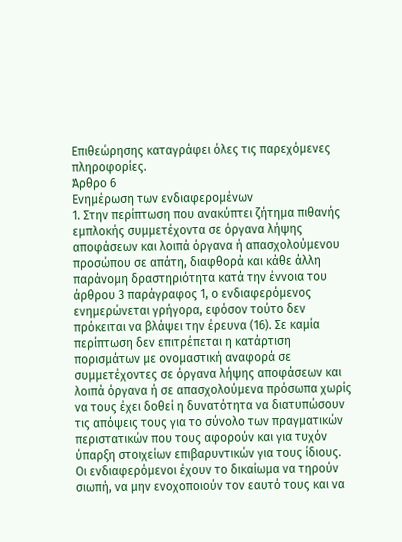Επιθεώρησης καταγράφει όλες τις παρεχόμενες πληροφορίες.
Άρθρο 6
Ενημέρωση των ενδιαφερομένων
1. Στην περίπτωση που ανακύπτει ζήτημα πιθανής εμπλοκής συμμετέχοντα σε όργανα λήψης αποφάσεων και λοιπά όργανα ή απασχολούμενου προσώπου σε απάτη, διαφθορά και κάθε άλλη παράνομη δραστηριότητα κατά την έννοια του άρθρου 3 παράγραφος 1, ο ενδιαφερόμενος ενημερώνεται γρήγορα, εφόσον τούτο δεν πρόκειται να βλάψει την έρευνα (16). Σε καμία περίπτωση δεν επιτρέπεται η κατάρτιση πορισμάτων με ονομαστική αναφορά σε συμμετέχοντες σε όργανα λήψης αποφάσεων και λοιπά όργανα ή σε απασχολούμενα πρόσωπα χωρίς να τους έχει δοθεί η δυνατότητα να διατυπώσουν τις απόψεις τους για το σύνολο των πραγματικών περιστατικών που τους αφορούν και για τυχόν ύπαρξη στοιχείων επιβαρυντικών για τους ίδιους. Οι ενδιαφερόμενοι έχουν το δικαίωμα να τηρούν σιωπή, να μην ενοχοποιούν τον εαυτό τους και να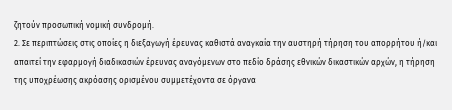ζητούν προσωπική νομική συνδρομή.
2. Σε περιπτώσεις στις οποίες η διεξαγωγή έρευνας καθιστά αναγκαία την αυστηρή τήρηση του απορρήτου ή/και απαιτεί την εφαρμογή διαδικασιών έρευνας αναγόμενων στο πεδίο δράσης εθνικών δικαστικών αρχών, η τήρηση της υποχρέωσης ακρόασης ορισμένου συμμετέχοντα σε όργανα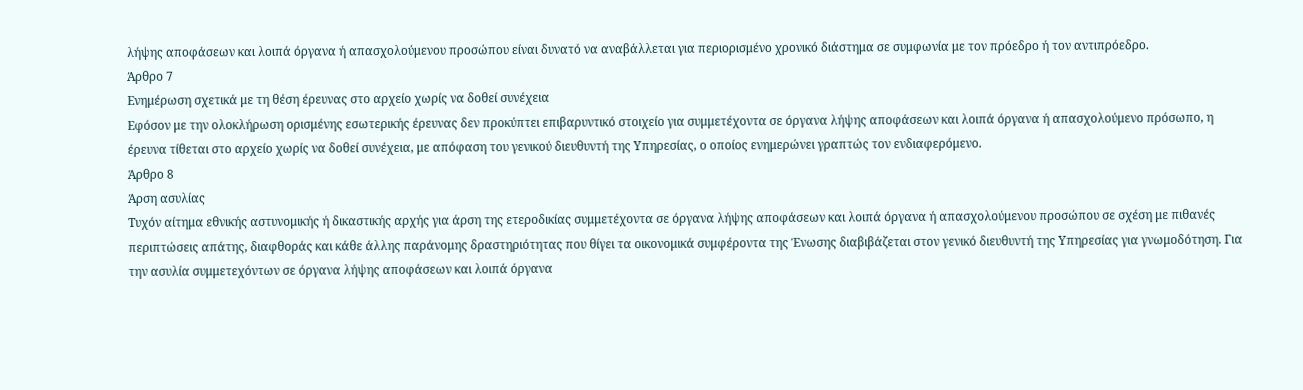λήψης αποφάσεων και λοιπά όργανα ή απασχολούμενου προσώπου είναι δυνατό να αναβάλλεται για περιορισμένο χρονικό διάστημα σε συμφωνία με τον πρόεδρο ή τον αντιπρόεδρο.
Άρθρο 7
Ενημέρωση σχετικά με τη θέση έρευνας στο αρχείο χωρίς να δοθεί συνέχεια
Εφόσον με την ολοκλήρωση ορισμένης εσωτερικής έρευνας δεν προκύπτει επιβαρυντικό στοιχείο για συμμετέχοντα σε όργανα λήψης αποφάσεων και λοιπά όργανα ή απασχολούμενο πρόσωπο, η έρευνα τίθεται στο αρχείο χωρίς να δοθεί συνέχεια, με απόφαση του γενικού διευθυντή της Υπηρεσίας, ο οποίος ενημερώνει γραπτώς τον ενδιαφερόμενο.
Άρθρο 8
Άρση ασυλίας
Τυχόν αίτημα εθνικής αστυνομικής ή δικαστικής αρχής για άρση της ετεροδικίας συμμετέχοντα σε όργανα λήψης αποφάσεων και λοιπά όργανα ή απασχολούμενου προσώπου σε σχέση με πιθανές περιπτώσεις απάτης, διαφθοράς και κάθε άλλης παράνομης δραστηριότητας που θίγει τα οικονομικά συμφέροντα της Ένωσης διαβιβάζεται στον γενικό διευθυντή της Υπηρεσίας για γνωμοδότηση. Για την ασυλία συμμετεχόντων σε όργανα λήψης αποφάσεων και λοιπά όργανα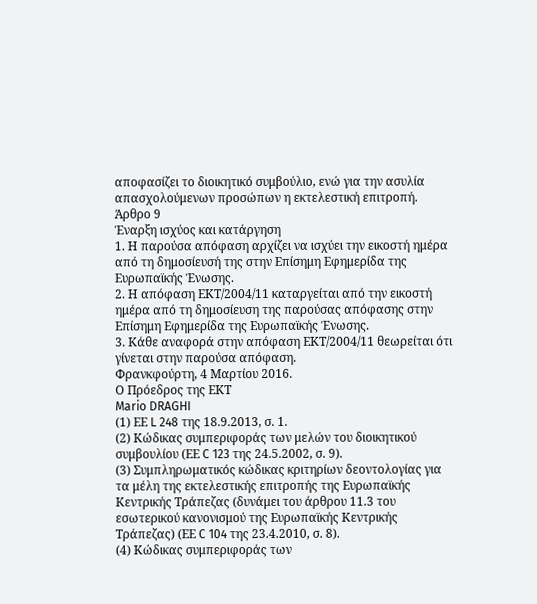αποφασίζει το διοικητικό συμβούλιο, ενώ για την ασυλία απασχολούμενων προσώπων η εκτελεστική επιτροπή.
Άρθρο 9
Έναρξη ισχύος και κατάργηση
1. Η παρούσα απόφαση αρχίζει να ισχύει την εικοστή ημέρα από τη δημοσίευσή της στην Επίσημη Εφημερίδα της Ευρωπαϊκής Ένωσης.
2. Η απόφαση ΕΚΤ/2004/11 καταργείται από την εικοστή ημέρα από τη δημοσίευση της παρούσας απόφασης στην Επίσημη Εφημερίδα της Ευρωπαϊκής Ένωσης.
3. Κάθε αναφορά στην απόφαση ΕΚΤ/2004/11 θεωρείται ότι γίνεται στην παρούσα απόφαση.
Φρανκφούρτη, 4 Μαρτίου 2016.
Ο Πρόεδρος της ΕΚΤ
Mario DRAGHI
(1) ΕΕ L 248 της 18.9.2013, σ. 1.
(2) Κώδικας συμπεριφοράς των μελών του διοικητικού συμβουλίου (ΕΕ C 123 της 24.5.2002, σ. 9).
(3) Συμπληρωματικός κώδικας κριτηρίων δεοντολογίας για τα μέλη της εκτελεστικής επιτροπής της Ευρωπαϊκής Κεντρικής Τράπεζας (δυνάμει του άρθρου 11.3 του εσωτερικού κανονισμού της Ευρωπαϊκής Κεντρικής Τράπεζας) (ΕΕ C 104 της 23.4.2010, σ. 8).
(4) Κώδικας συμπεριφοράς των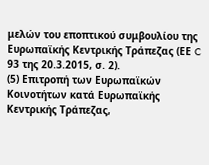μελών του εποπτικού συμβουλίου της Ευρωπαϊκής Κεντρικής Τράπεζας (ΕΕ C 93 της 20.3.2015, σ. 2).
(5) Επιτροπή των Ευρωπαϊκών Κοινοτήτων κατά Ευρωπαϊκής Κεντρικής Τράπεζας,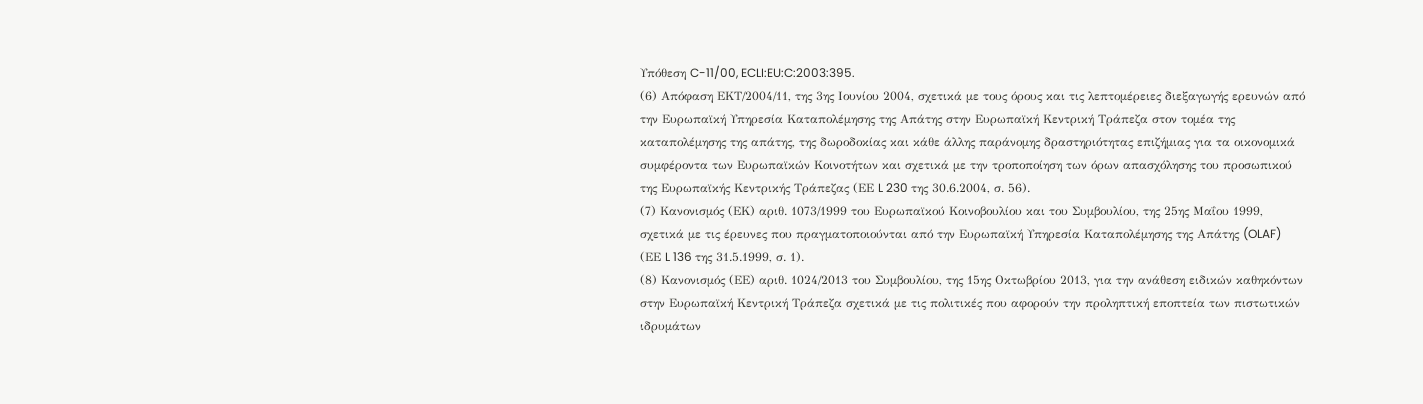Υπόθεση C-11/00, ECLI:EU:C:2003:395.
(6) Απόφαση ΕΚΤ/2004/11, της 3ης Ιουνίου 2004, σχετικά με τους όρους και τις λεπτομέρειες διεξαγωγής ερευνών από την Ευρωπαϊκή Υπηρεσία Καταπολέμησης της Απάτης στην Ευρωπαϊκή Κεντρική Τράπεζα στον τομέα της καταπολέμησης της απάτης, της δωροδοκίας και κάθε άλλης παράνομης δραστηριότητας επιζήμιας για τα οικονομικά συμφέροντα των Ευρωπαϊκών Κοινοτήτων και σχετικά με την τροποποίηση των όρων απασχόλησης του προσωπικού της Ευρωπαϊκής Κεντρικής Τράπεζας (ΕΕ L 230 της 30.6.2004, σ. 56).
(7) Κανονισμός (ΕΚ) αριθ. 1073/1999 του Ευρωπαϊκού Κοινοβουλίου και του Συμβουλίου, της 25ης Μαΐου 1999, σχετικά με τις έρευνες που πραγματοποιούνται από την Ευρωπαϊκή Υπηρεσία Καταπολέμησης της Απάτης (OLAF) (ΕΕ L 136 της 31.5.1999, σ. 1).
(8) Κανονισμός (ΕΕ) αριθ. 1024/2013 του Συμβουλίου, της 15ης Οκτωβρίου 2013, για την ανάθεση ειδικών καθηκόντων στην Ευρωπαϊκή Κεντρική Τράπεζα σχετικά με τις πολιτικές που αφορούν την προληπτική εποπτεία των πιστωτικών ιδρυμάτων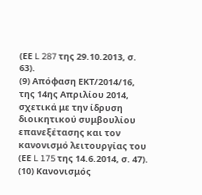(ΕΕ L 287 της 29.10.2013, σ. 63).
(9) Απόφαση ΕΚΤ/2014/16, της 14ης Απριλίου 2014, σχετικά με την ίδρυση διοικητικού συμβουλίου επανεξέτασης και τον κανονισμό λειτουργίας του (ΕΕ L 175 της 14.6.2014, σ. 47).
(10) Κανονισμός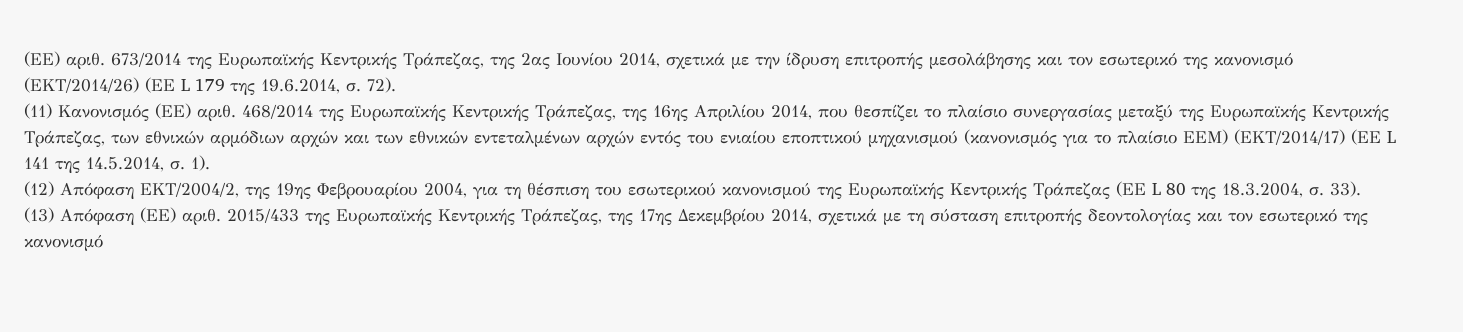(ΕΕ) αριθ. 673/2014 της Ευρωπαϊκής Κεντρικής Τράπεζας, της 2ας Ιουνίου 2014, σχετικά με την ίδρυση επιτροπής μεσολάβησης και τον εσωτερικό της κανονισμό (ΕΚΤ/2014/26) (ΕΕ L 179 της 19.6.2014, σ. 72).
(11) Κανονισμός (ΕΕ) αριθ. 468/2014 της Ευρωπαϊκής Κεντρικής Τράπεζας, της 16ης Απριλίου 2014, που θεσπίζει το πλαίσιο συνεργασίας μεταξύ της Ευρωπαϊκής Κεντρικής Τράπεζας, των εθνικών αρμόδιων αρχών και των εθνικών εντεταλμένων αρχών εντός του ενιαίου εποπτικού μηχανισμού (κανονισμός για το πλαίσιο ΕΕΜ) (ΕΚΤ/2014/17) (ΕΕ L 141 της 14.5.2014, σ. 1).
(12) Απόφαση ΕΚΤ/2004/2, της 19ης Φεβρουαρίου 2004, για τη θέσπιση του εσωτερικού κανονισμού της Ευρωπαϊκής Κεντρικής Τράπεζας (ΕΕ L 80 της 18.3.2004, σ. 33).
(13) Απόφαση (ΕΕ) αριθ. 2015/433 της Ευρωπαϊκής Κεντρικής Τράπεζας, της 17ης Δεκεμβρίου 2014, σχετικά με τη σύσταση επιτροπής δεοντολογίας και τον εσωτερικό της κανονισμό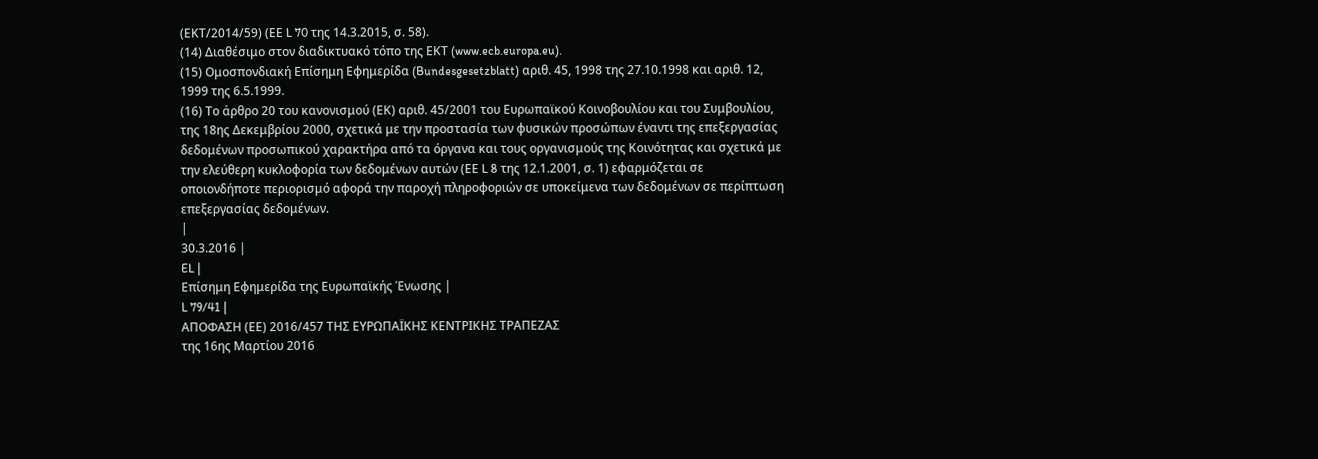(ΕΚΤ/2014/59) (ΕΕ L 70 της 14.3.2015, σ. 58).
(14) Διαθέσιμο στον διαδικτυακό τόπο της ΕΚΤ (www.ecb.europa.eu).
(15) Ομοσπονδιακή Επίσημη Εφημερίδα (Bundesgesetzblatt) αριθ. 45, 1998 της 27.10.1998 και αριθ. 12, 1999 της 6.5.1999.
(16) Το άρθρο 20 του κανονισμού (ΕΚ) αριθ. 45/2001 του Ευρωπαϊκού Κοινοβουλίου και του Συμβουλίου, της 18ης Δεκεμβρίου 2000, σχετικά με την προστασία των φυσικών προσώπων έναντι της επεξεργασίας δεδομένων προσωπικού χαρακτήρα από τα όργανα και τους οργανισμούς της Κοινότητας και σχετικά με την ελεύθερη κυκλοφορία των δεδομένων αυτών (ΕΕ L 8 της 12.1.2001, σ. 1) εφαρμόζεται σε οποιονδήποτε περιορισμό αφορά την παροχή πληροφοριών σε υποκείμενα των δεδομένων σε περίπτωση επεξεργασίας δεδομένων.
|
30.3.2016 |
EL |
Επίσημη Εφημερίδα της Ευρωπαϊκής Ένωσης |
L 79/41 |
ΑΠΟΦΑΣΗ (ΕΕ) 2016/457 ΤΗΣ ΕΥΡΩΠΑΪΚΗΣ ΚΕΝΤΡΙΚΗΣ ΤΡΑΠΕΖΑΣ
της 16ης Μαρτίου 2016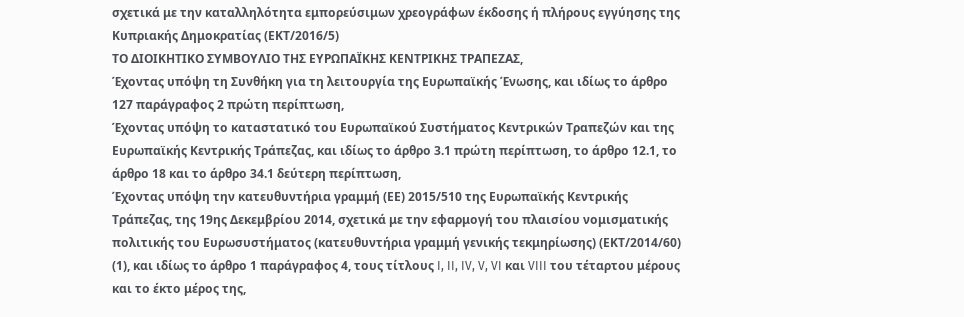σχετικά με την καταλληλότητα εμπορεύσιμων χρεογράφων έκδοσης ή πλήρους εγγύησης της Κυπριακής Δημοκρατίας (ΕΚΤ/2016/5)
ΤΟ ΔΙΟΙΚΗΤΙΚΟ ΣΥΜΒΟΥΛΙΟ ΤΗΣ ΕΥΡΩΠΑΪΚΗΣ ΚΕΝΤΡΙΚΗΣ ΤΡΑΠΕΖΑΣ,
Έχοντας υπόψη τη Συνθήκη για τη λειτουργία της Ευρωπαϊκής Ένωσης, και ιδίως το άρθρο 127 παράγραφος 2 πρώτη περίπτωση,
Έχοντας υπόψη το καταστατικό του Ευρωπαϊκού Συστήματος Κεντρικών Τραπεζών και της Ευρωπαϊκής Κεντρικής Τράπεζας, και ιδίως το άρθρο 3.1 πρώτη περίπτωση, το άρθρο 12.1, το άρθρο 18 και το άρθρο 34.1 δεύτερη περίπτωση,
Έχοντας υπόψη την κατευθυντήρια γραμμή (ΕΕ) 2015/510 της Ευρωπαϊκής Κεντρικής Τράπεζας, της 19ης Δεκεμβρίου 2014, σχετικά με την εφαρμογή του πλαισίου νομισματικής πολιτικής του Ευρωσυστήματος (κατευθυντήρια γραμμή γενικής τεκμηρίωσης) (ΕΚΤ/2014/60) (1), και ιδίως το άρθρο 1 παράγραφος 4, τους τίτλους I, II, IV, V, VI και VIII του τέταρτου μέρους και το έκτο μέρος της,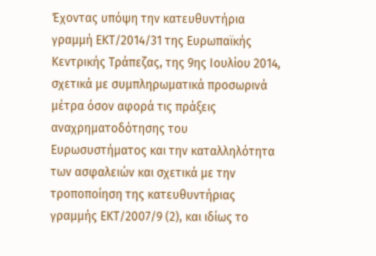Έχοντας υπόψη την κατευθυντήρια γραμμή ΕΚΤ/2014/31 της Ευρωπαϊκής Κεντρικής Τράπεζας, της 9ης Ιουλίου 2014, σχετικά με συμπληρωματικά προσωρινά μέτρα όσον αφορά τις πράξεις αναχρηματοδότησης του Ευρωσυστήματος και την καταλληλότητα των ασφαλειών και σχετικά με την τροποποίηση της κατευθυντήριας γραμμής ΕΚΤ/2007/9 (2), και ιδίως το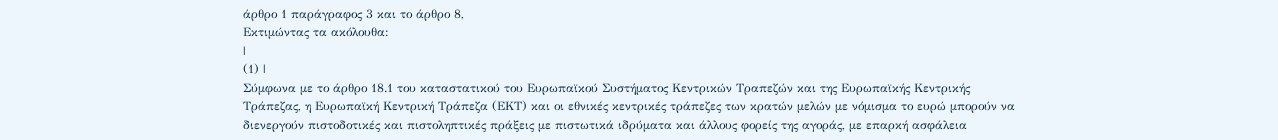άρθρο 1 παράγραφος 3 και το άρθρο 8,
Εκτιμώντας τα ακόλουθα:
|
(1) |
Σύμφωνα με το άρθρο 18.1 του καταστατικού του Ευρωπαϊκού Συστήματος Κεντρικών Τραπεζών και της Ευρωπαϊκής Κεντρικής Τράπεζας, η Ευρωπαϊκή Κεντρική Τράπεζα (ΕΚΤ) και οι εθνικές κεντρικές τράπεζες των κρατών μελών με νόμισμα το ευρώ μπορούν να διενεργούν πιστοδοτικές και πιστοληπτικές πράξεις με πιστωτικά ιδρύματα και άλλους φορείς της αγοράς, με επαρκή ασφάλεια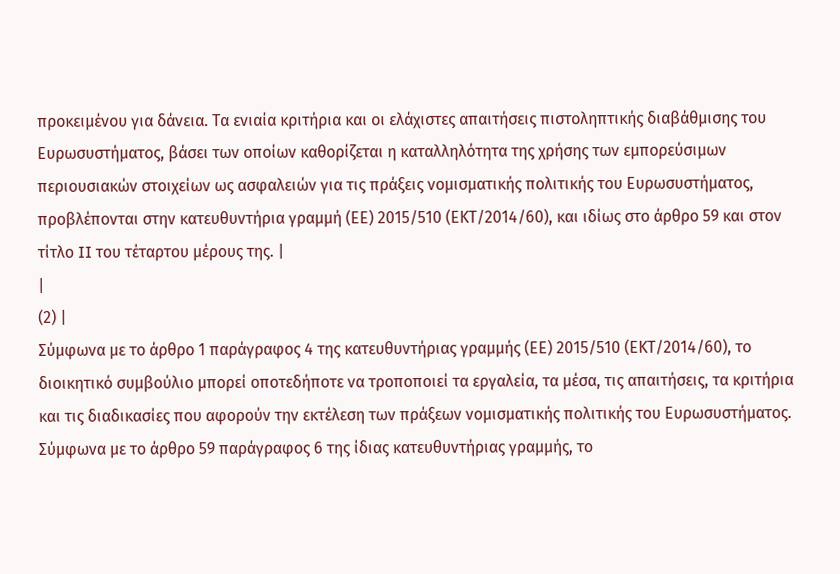προκειμένου για δάνεια. Τα ενιαία κριτήρια και οι ελάχιστες απαιτήσεις πιστοληπτικής διαβάθμισης του Ευρωσυστήματος, βάσει των οποίων καθορίζεται η καταλληλότητα της χρήσης των εμπορεύσιμων περιουσιακών στοιχείων ως ασφαλειών για τις πράξεις νομισματικής πολιτικής του Ευρωσυστήματος, προβλέπονται στην κατευθυντήρια γραμμή (ΕΕ) 2015/510 (ΕΚΤ/2014/60), και ιδίως στο άρθρο 59 και στον τίτλο II του τέταρτου μέρους της. |
|
(2) |
Σύμφωνα με το άρθρο 1 παράγραφος 4 της κατευθυντήριας γραμμής (ΕΕ) 2015/510 (ΕΚΤ/2014/60), το διοικητικό συμβούλιο μπορεί οποτεδήποτε να τροποποιεί τα εργαλεία, τα μέσα, τις απαιτήσεις, τα κριτήρια και τις διαδικασίες που αφορούν την εκτέλεση των πράξεων νομισματικής πολιτικής του Ευρωσυστήματος. Σύμφωνα με το άρθρο 59 παράγραφος 6 της ίδιας κατευθυντήριας γραμμής, το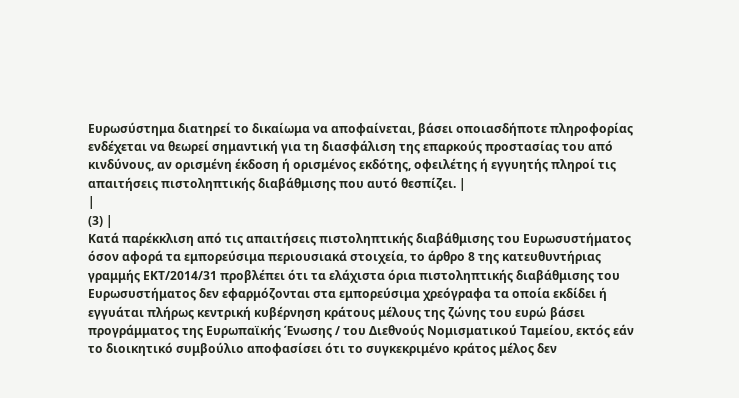Ευρωσύστημα διατηρεί το δικαίωμα να αποφαίνεται, βάσει οποιασδήποτε πληροφορίας ενδέχεται να θεωρεί σημαντική για τη διασφάλιση της επαρκούς προστασίας του από κινδύνους, αν ορισμένη έκδοση ή ορισμένος εκδότης, οφειλέτης ή εγγυητής πληροί τις απαιτήσεις πιστοληπτικής διαβάθμισης που αυτό θεσπίζει. |
|
(3) |
Κατά παρέκκλιση από τις απαιτήσεις πιστοληπτικής διαβάθμισης του Ευρωσυστήματος όσον αφορά τα εμπορεύσιμα περιουσιακά στοιχεία, το άρθρο 8 της κατευθυντήριας γραμμής ΕΚΤ/2014/31 προβλέπει ότι τα ελάχιστα όρια πιστοληπτικής διαβάθμισης του Ευρωσυστήματος δεν εφαρμόζονται στα εμπορεύσιμα χρεόγραφα τα οποία εκδίδει ή εγγυάται πλήρως κεντρική κυβέρνηση κράτους μέλους της ζώνης του ευρώ βάσει προγράμματος της Ευρωπαϊκής Ένωσης / του Διεθνούς Νομισματικού Ταμείου, εκτός εάν το διοικητικό συμβούλιο αποφασίσει ότι το συγκεκριμένο κράτος μέλος δεν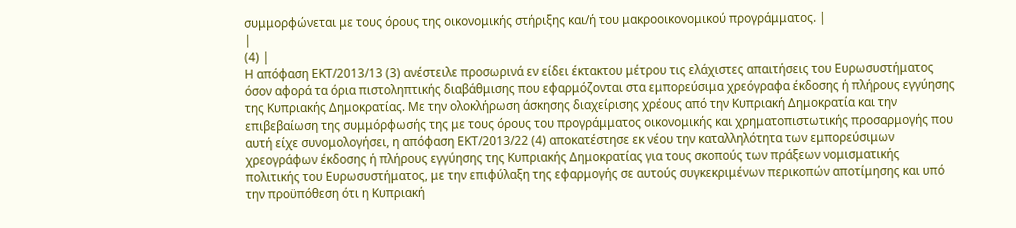συμμορφώνεται με τους όρους της οικονομικής στήριξης και/ή του μακροοικονομικού προγράμματος. |
|
(4) |
Η απόφαση ΕΚΤ/2013/13 (3) ανέστειλε προσωρινά εν είδει έκτακτου μέτρου τις ελάχιστες απαιτήσεις του Ευρωσυστήματος όσον αφορά τα όρια πιστοληπτικής διαβάθμισης που εφαρμόζονται στα εμπορεύσιμα χρεόγραφα έκδοσης ή πλήρους εγγύησης της Κυπριακής Δημοκρατίας. Με την ολοκλήρωση άσκησης διαχείρισης χρέους από την Κυπριακή Δημοκρατία και την επιβεβαίωση της συμμόρφωσής της με τους όρους του προγράμματος οικονομικής και χρηματοπιστωτικής προσαρμογής που αυτή είχε συνομολογήσει, η απόφαση ΕΚΤ/2013/22 (4) αποκατέστησε εκ νέου την καταλληλότητα των εμπορεύσιμων χρεογράφων έκδοσης ή πλήρους εγγύησης της Κυπριακής Δημοκρατίας για τους σκοπούς των πράξεων νομισματικής πολιτικής του Ευρωσυστήματος, με την επιφύλαξη της εφαρμογής σε αυτούς συγκεκριμένων περικοπών αποτίμησης και υπό την προϋπόθεση ότι η Κυπριακή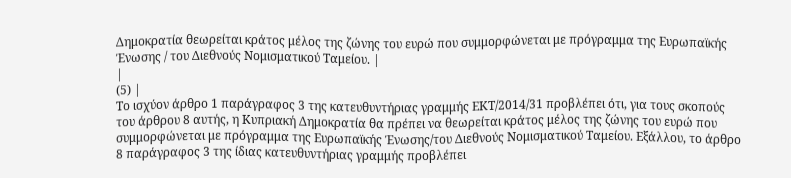Δημοκρατία θεωρείται κράτος μέλος της ζώνης του ευρώ που συμμορφώνεται με πρόγραμμα της Ευρωπαϊκής Ένωσης / του Διεθνούς Νομισματικού Ταμείου. |
|
(5) |
Το ισχύον άρθρο 1 παράγραφος 3 της κατευθυντήριας γραμμής ΕΚΤ/2014/31 προβλέπει ότι, για τους σκοπούς του άρθρου 8 αυτής, η Κυπριακή Δημοκρατία θα πρέπει να θεωρείται κράτος μέλος της ζώνης του ευρώ που συμμορφώνεται με πρόγραμμα της Ευρωπαϊκής Ένωσης/του Διεθνούς Νομισματικού Ταμείου. Εξάλλου, το άρθρο 8 παράγραφος 3 της ίδιας κατευθυντήριας γραμμής προβλέπει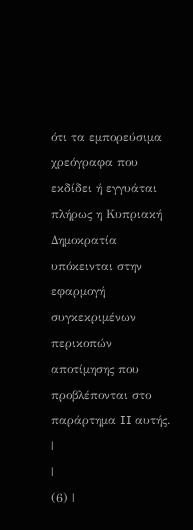ότι τα εμπορεύσιμα χρεόγραφα που εκδίδει ή εγγυάται πλήρως η Κυπριακή Δημοκρατία υπόκεινται στην εφαρμογή συγκεκριμένων περικοπών αποτίμησης που προβλέπονται στο παράρτημα II αυτής. |
|
(6) |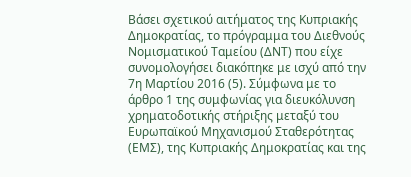Βάσει σχετικού αιτήματος της Κυπριακής Δημοκρατίας, το πρόγραμμα του Διεθνούς Νομισματικού Ταμείου (ΔΝΤ) που είχε συνομολογήσει διακόπηκε με ισχύ από την 7η Μαρτίου 2016 (5). Σύμφωνα με το άρθρο 1 της συμφωνίας για διευκόλυνση χρηματοδοτικής στήριξης μεταξύ του Ευρωπαϊκού Μηχανισμού Σταθερότητας (ΕΜΣ), της Κυπριακής Δημοκρατίας και της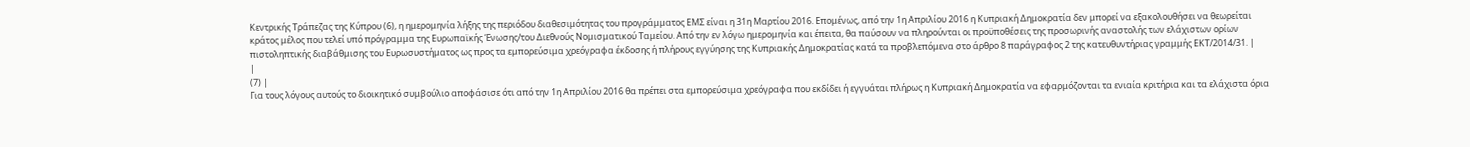Κεντρικής Τράπεζας της Κύπρου (6), η ημερομηνία λήξης της περιόδου διαθεσιμότητας του προγράμματος ΕΜΣ είναι η 31η Μαρτίου 2016. Επομένως, από την 1η Απριλίου 2016 η Κυπριακή Δημοκρατία δεν μπορεί να εξακολουθήσει να θεωρείται κράτος μέλος που τελεί υπό πρόγραμμα της Ευρωπαϊκής Ένωσης/του Διεθνούς Νομισματικού Ταμείου. Από την εν λόγω ημερομηνία και έπειτα, θα παύσουν να πληρούνται οι προϋποθέσεις της προσωρινής αναστολής των ελάχιστων ορίων πιστοληπτικής διαβάθμισης του Ευρωσυστήματος ως προς τα εμπορεύσιμα χρεόγραφα έκδοσης ή πλήρους εγγύησης της Κυπριακής Δημοκρατίας κατά τα προβλεπόμενα στο άρθρο 8 παράγραφος 2 της κατευθυντήριας γραμμής ΕΚΤ/2014/31. |
|
(7) |
Για τους λόγους αυτούς το διοικητικό συμβούλιο αποφάσισε ότι από την 1η Απριλίου 2016 θα πρέπει στα εμπορεύσιμα χρεόγραφα που εκδίδει ή εγγυάται πλήρως η Κυπριακή Δημοκρατία να εφαρμόζονται τα ενιαία κριτήρια και τα ελάχιστα όρια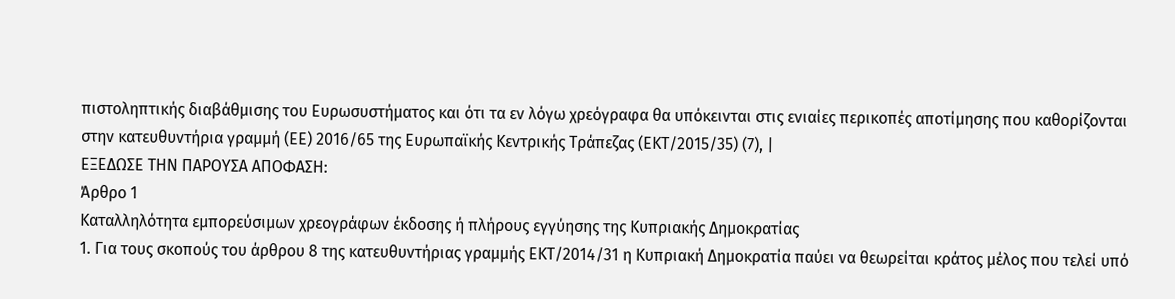πιστοληπτικής διαβάθμισης του Ευρωσυστήματος και ότι τα εν λόγω χρεόγραφα θα υπόκεινται στις ενιαίες περικοπές αποτίμησης που καθορίζονται στην κατευθυντήρια γραμμή (ΕΕ) 2016/65 της Ευρωπαϊκής Κεντρικής Τράπεζας (ΕΚΤ/2015/35) (7), |
ΕΞΕΔΩΣΕ ΤΗΝ ΠΑΡΟΥΣΑ ΑΠΟΦΑΣΗ:
Άρθρο 1
Καταλληλότητα εμπορεύσιμων χρεογράφων έκδοσης ή πλήρους εγγύησης της Κυπριακής Δημοκρατίας
1. Για τους σκοπούς του άρθρου 8 της κατευθυντήριας γραμμής ΕΚΤ/2014/31 η Κυπριακή Δημοκρατία παύει να θεωρείται κράτος μέλος που τελεί υπό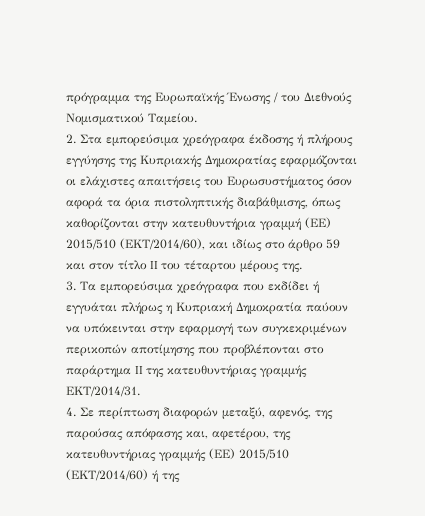πρόγραμμα της Ευρωπαϊκής Ένωσης / του Διεθνούς Νομισματικού Ταμείου.
2. Στα εμπορεύσιμα χρεόγραφα έκδοσης ή πλήρους εγγύησης της Κυπριακής Δημοκρατίας εφαρμόζονται οι ελάχιστες απαιτήσεις του Ευρωσυστήματος όσον αφορά τα όρια πιστοληπτικής διαβάθμισης, όπως καθορίζονται στην κατευθυντήρια γραμμή (ΕΕ) 2015/510 (ΕΚΤ/2014/60), και ιδίως στο άρθρο 59 και στον τίτλο II του τέταρτου μέρους της.
3. Τα εμπορεύσιμα χρεόγραφα που εκδίδει ή εγγυάται πλήρως η Κυπριακή Δημοκρατία παύουν να υπόκεινται στην εφαρμογή των συγκεκριμένων περικοπών αποτίμησης που προβλέπονται στο παράρτημα II της κατευθυντήριας γραμμής ΕΚΤ/2014/31.
4. Σε περίπτωση διαφορών μεταξύ, αφενός, της παρούσας απόφασης και, αφετέρου, της κατευθυντήριας γραμμής (ΕΕ) 2015/510 (ΕΚΤ/2014/60) ή της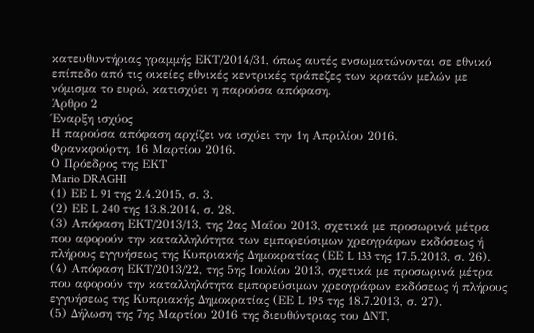κατευθυντήριας γραμμής ΕΚΤ/2014/31, όπως αυτές ενσωματώνονται σε εθνικό επίπεδο από τις οικείες εθνικές κεντρικές τράπεζες των κρατών μελών με νόμισμα το ευρώ, κατισχύει η παρούσα απόφαση.
Άρθρο 2
Έναρξη ισχύος
Η παρούσα απόφαση αρχίζει να ισχύει την 1η Απριλίου 2016.
Φρανκφούρτη, 16 Μαρτίου 2016.
Ο Πρόεδρος της ΕΚΤ
Mario DRAGHI
(1) ΕΕ L 91 της 2.4.2015, σ. 3.
(2) ΕΕ L 240 της 13.8.2014, σ. 28.
(3) Απόφαση ΕΚΤ/2013/13, της 2ας Μαΐου 2013, σχετικά με προσωρινά μέτρα που αφορούν την καταλληλότητα των εμπορεύσιμων χρεογράφων εκδόσεως ή πλήρους εγγυήσεως της Κυπριακής Δημοκρατίας (ΕΕ L 133 της 17.5.2013, σ. 26).
(4) Απόφαση ΕΚΤ/2013/22, της 5ης Ιουλίου 2013, σχετικά με προσωρινά μέτρα που αφορούν την καταλληλότητα εμπορεύσιμων χρεογράφων εκδόσεως ή πλήρους εγγυήσεως της Κυπριακής Δημοκρατίας (ΕΕ L 195 της 18.7.2013, σ. 27).
(5) Δήλωση της 7ης Μαρτίου 2016 της διευθύντριας του ΔΝΤ,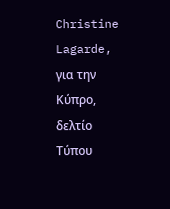Christine Lagarde, για την Κύπρο, δελτίο Τύπου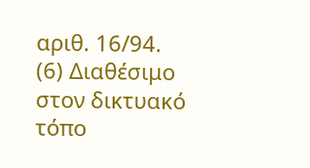αριθ. 16/94.
(6) Διαθέσιμο στον δικτυακό τόπο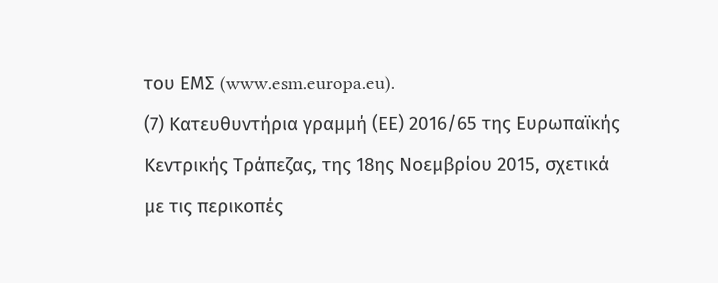του ΕΜΣ (www.esm.europa.eu).
(7) Κατευθυντήρια γραμμή (ΕΕ) 2016/65 της Ευρωπαϊκής Κεντρικής Τράπεζας, της 18ης Νοεμβρίου 2015, σχετικά με τις περικοπές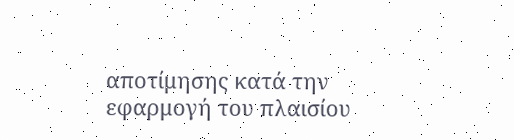αποτίμησης κατά την εφαρμογή του πλαισίου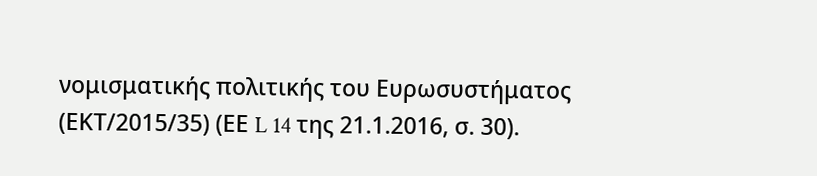νομισματικής πολιτικής του Ευρωσυστήματος (ΕΚΤ/2015/35) (ΕΕ L 14 της 21.1.2016, σ. 30).